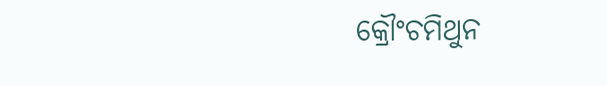କ୍ରୌଂଚମିଥୁନ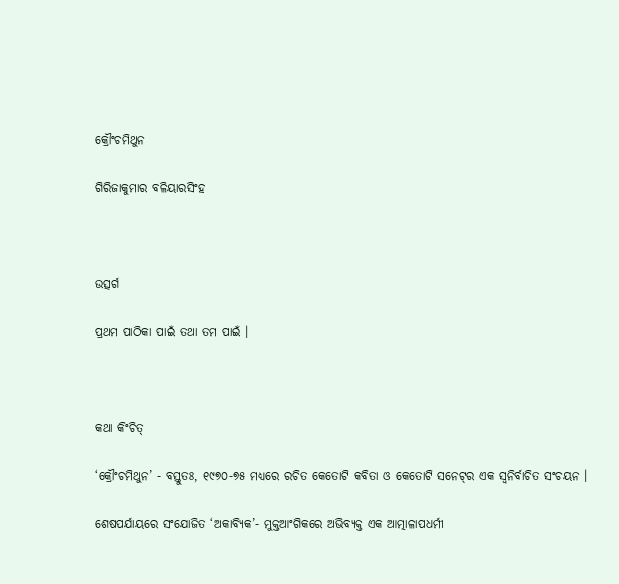କ୍ରୌଂଚମିଥୁନ

ଗିରିଜାକୁମାର ବଳିୟାରସିଂହ



ଉତ୍ସର୍ଗ

ପ୍ରଥମ ପାଠିକା ପାଇଁ ତଥା ତମ ପାଇଁ ।



କଥା କିଂଚିତ୍‌

‘କ୍ରୌଂଚମିଥୁନ’ - ବସ୍ତୁତଃ, ୧୯୭୦-୭୫ ମଧ୍ୟରେ ରଚିତ କେତୋଟି କବିତା ଓ କେତୋଟି ସନେଟ୍‌ର ଏକ ସ୍ୱନିର୍ବାଚିତ ସଂଚୟନ ।

ଶେଷପର୍ଯାୟରେ ସଂଯୋଜିତ ‘ଅକାବ୍ୟିକ’- ମୁକ୍ତଆଂଗିକରେ ଅଭିବ୍ୟକ୍ତ ଏକ ଆତ୍ମାଳାପଧର୍ମୀ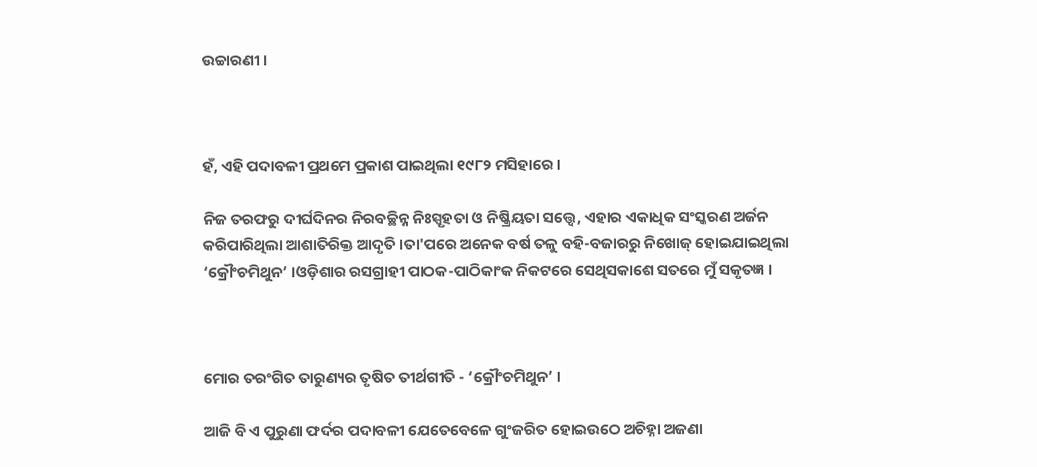ଉଚ୍ଚାରଣୀ ।



ହଁ, ଏହି ପଦାବଳୀ ପ୍ରଥମେ ପ୍ରକାଶ ପାଇଥିଲା ୧୯୮୨ ମସିହାରେ ।

ନିଜ ତରଫରୁ ଦୀର୍ଘଦିନର ନିରବଚ୍ଛିନ୍ନ ନିଃସ୍ପୃହତା ଓ ନିଷ୍କ୍ରିୟତା ସତ୍ତ୍ୱେ, ଏହାର ଏକାଧିକ ସଂସ୍କରଣ ଅର୍ଜନ କରିପାରିଥିଲା ଆଶାତିରିକ୍ତ ଆଦୃତି ।ତା'ପରେ ଅନେକ ବର୍ଷ ତଳୁ ବହି-ବଜାରରୁ ନିଖୋଜ୍‌ ହୋଇଯାଇଥିଲା ‘କ୍ରୌଂଚମିଥୁନ’ ।ଓଡ଼ିଶାର ରସଗ୍ରାହୀ ପାଠକ-ପାଠିକାଂକ ନିକଟରେ ସେଥିସକାଶେ ସତରେ ମୁଁ ସକୃତଜ୍ଞ ।



ମୋର ତରଂଗିତ ତାରୁଣ୍ୟର ତୃଷିତ ତୀର୍ଥଗୀତି - ‘କ୍ରୌଂଚମିଥୁନ’ ।

ଆଜି ବି ଏ ପୁରୁଣା ଫର୍ଦର ପଦାବଳୀ ଯେତେବେଳେ ଗୁଂଜରିତ ହୋଇଉଠେ ଅଚିହ୍ନା ଅଜଣା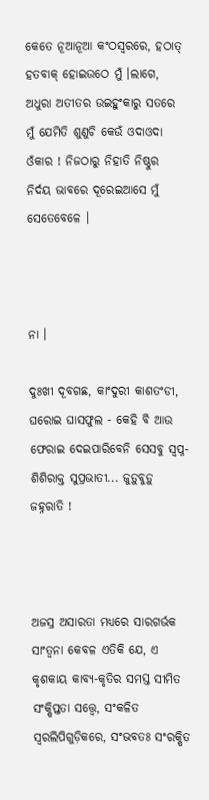କେତେ ନୂଆନୂଆ କଂଠସ୍ୱରରେ, ହଠାତ୍‌ ହତବାକ୍‌ ହୋଇଉଠେ ମୁଁ ।ଲାଗେ, ଅଧୁରା ଅତୀତର ଉଇହୁଂକାରୁ ସତରେ ମୁଁ ଯେମିତି ଶୁଣୁଚି କେଉଁ ଓଦାଓଦା ଓଁକାର ! ନିଜଠାରୁ ନିହାତି ନିଷ୍ଠୁର ନିର୍ଦୟ ଭାବରେ ଦୂରେଇଆସେ ମୁଁ ସେତେବେଳେ ।



ନା ।

ଦୁଃଖୀ ଦୂବଗଛ, କାଂଦୁରୀ କାଶତଂଡୀ, ଘରୋଇ ଘାସଫୁଲ - କେହି ବି ଆଉ ଫେରାଇ ଦେଇପାରିବେନି ସେସବୁ ସ୍ୱପ୍ନ-ଶିଶିରାକ୍ତ ସୁପ୍ରଭାତୀ... ଜୁଡ଼ୁବୁଡ଼ୁ ଜହ୍ନରାତି !



ଅଜସ୍ର ଅସାରତା ମଧ୍ୟରେ ସାରଗର୍ଭକ ସାଂତ୍ୱନା କେବଳ ଏତିକି ଯେ, ଏ କୃଶକାୟ କାବ୍ୟ-କୃତିର ସମସ୍ତ ସୀମିତ ସଂକ୍ଷିପ୍ତତା ସତ୍ତ୍ୱେ, ସଂକଳିତ ସ୍ୱରଲିପିଗୁଡ଼ିକରେ, ସଂଭବତଃ ସଂରକ୍ଷିତ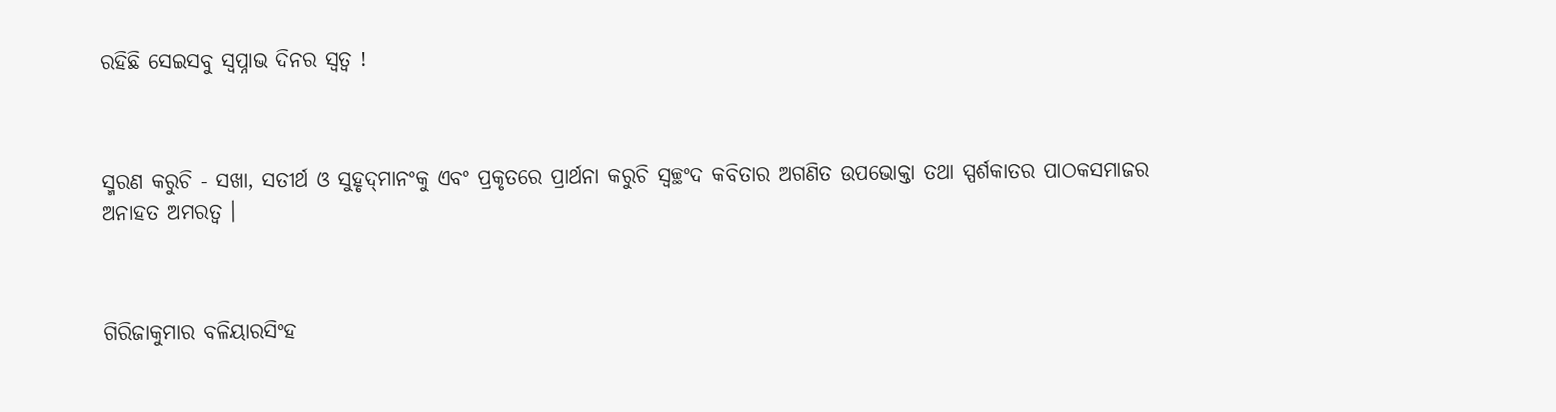ରହିଛି ସେଇସବୁ ସ୍ୱପ୍ନାଭ ଦିନର ସ୍ୱତ୍ୱ !



ସ୍ମରଣ କରୁଚି - ସଖା, ସତୀର୍ଥ ଓ ସୁହୃଦ୍‌ମାନଂକୁ ଏବଂ ପ୍ରକୃତରେ ପ୍ରାର୍ଥନା କରୁଚି ସ୍ୱଚ୍ଛଂଦ କବିତାର ଅଗଣିତ ଉପଭୋକ୍ତା ତଥା ସ୍ପର୍ଶକାତର ପାଠକସମାଜର ଅନାହତ ଅମରତ୍ୱ ।



ଗିରିଜାକୁମାର ବଳିୟାରସିଂହ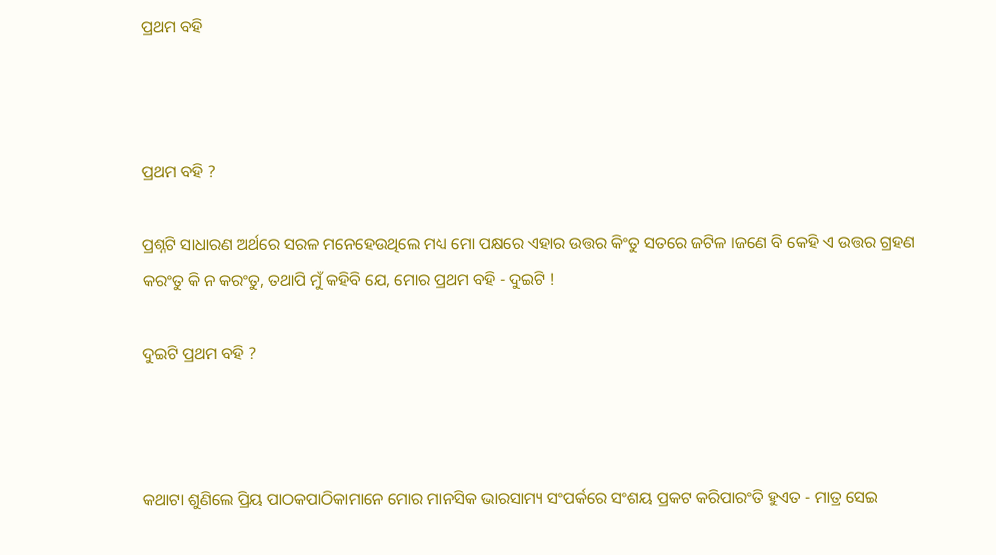ପ୍ରଥମ ବହି



ପ୍ରଥମ ବହି ?

ପ୍ରଶ୍ନଟି ସାଧାରଣ ଅର୍ଥରେ ସରଳ ମନେହେଉଥିଲେ ମଧ୍ୟ ମୋ ପକ୍ଷରେ ଏହାର ଉତ୍ତର କିଂତୁ ସତରେ ଜଟିଳ ।ଜଣେ ବି କେହି ଏ ଉତ୍ତର ଗ୍ରହଣ କରଂତୁ କି ନ କରଂତୁ, ତଥାପି ମୁଁ କହିବି ଯେ, ମୋର ପ୍ରଥମ ବହି - ଦୁଇଟି !

ଦୁଇଟି ପ୍ରଥମ ବହି ?



କଥାଟା ଶୁଣିଲେ ପ୍ରିୟ ପାଠକପାଠିକାମାନେ ମୋର ମାନସିକ ଭାରସାମ୍ୟ ସଂପର୍କରେ ସଂଶୟ ପ୍ରକଟ କରିପାରଂତି ହୁଏତ - ମାତ୍ର ସେଇ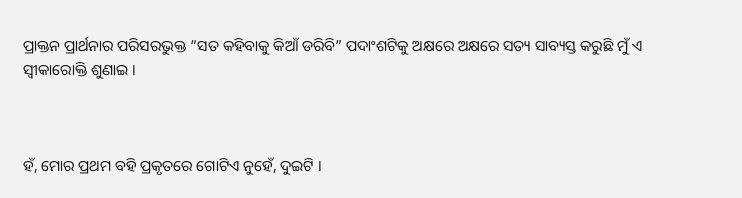ପ୍ରାକ୍ତନ ପ୍ରାର୍ଥନାର ପରିସରଭୁକ୍ତ “ସତ କହିବାକୁ କିଆଁ ଡରିବି” ପଦାଂଶଟିକୁ ଅକ୍ଷରେ ଅକ୍ଷରେ ସତ୍ୟ ସାବ୍ୟସ୍ତ କରୁଛି ମୁଁ ଏ ସ୍ୱୀକାରୋକ୍ତି ଶୁଣାଇ ।



ହଁ, ମୋର ପ୍ରଥମ ବହି ପ୍ରକୃତରେ ଗୋଟିଏ ନୁହେଁ, ଦୁଇଟି ।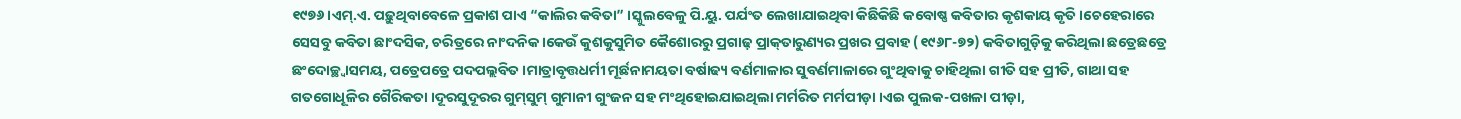୧୯୭୬।ଏମ୍‌.ଏ. ପଢ଼ୁଥିବାବେଳେ ପ୍ରକାଶ ପାଏ “କାଲିର କବିତା” ।ସ୍କୁଲବେଳୁ ପି.ୟୁ. ପର୍ଯଂତ ଲେଖାଯାଇଥିବା କିଛିକିଛି କବୋଷ୍ଣ କବିତାର କୃଶକାୟ କୃତି ।ଚେହେରାରେ ସେସବୁ କବିତା ଛାଂଦସିକ, ଚରିତ୍ରରେ ନାଂଦନିକ ।କେଉଁ କୁଶକୁସୁମିତ କୈଶୋରରୁ ପ୍ରଗାଢ଼ ପ୍ରାକ୍‌ତାରୁଣ୍ୟର ପ୍ରଖର ପ୍ରବାହ (୧୯୬୮-୭୨) କବିତାଗୁଡ଼ିକୁ କରିଥିଲା ଛତ୍ରେଛତ୍ରେ ଛଂଦୋଚ୍ଛ୍ୱାସମୟ, ପତ୍ରେପତ୍ରେ ପଦପଲ୍ଲବିତ ।ମାତ୍ରାବୃତ୍ତଧର୍ମୀ ମୂର୍ଛନାମୟତା ବର୍ଷାଢ୍ୟ ବର୍ଣମାଳାର ସୁବର୍ଣମାଳାରେ ଗୁଂଥିବାକୁ ଚାହିଥିଲା ଗୀତି ସହ ପ୍ରୀତି, ଗାଥା ସହ ଗତଗୋଧୂଳିର ଗୈରିକତା ।ଦୂରସୁଦୂରର ଗୁମ୍‌ସୁମ୍‌ ଗୁମାନୀ ଗୁଂଜନ ସହ ମଂଥିହୋଇଯାଇଥିଲା ମର୍ମରିତ ମର୍ମପୀଡ଼ା ।ଏଇ ପୁଲକ-ପଖଳା ପୀଡ଼ା,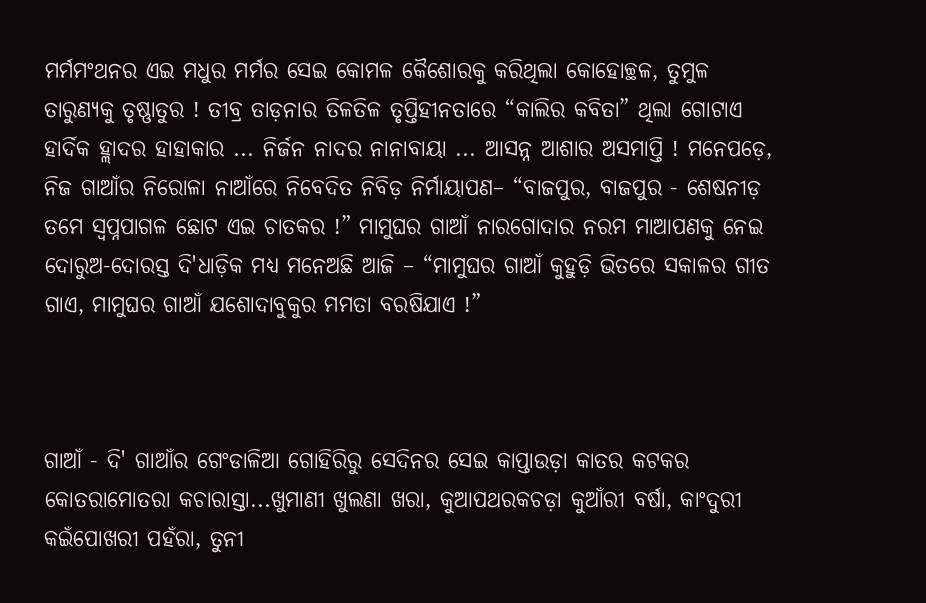ମର୍ମମଂଥନର ଏଇ ମଧୁର ମର୍ମର ସେଇ କୋମଳ କୈଶୋରକୁ କରିଥିଲା କୋହୋଚ୍ଛଳ, ତୁମୁଳ ତାରୁଣ୍ୟକୁ ତୃଷ୍ଣାତୁର ! ତୀବ୍ର ତାଡ଼ନାର ତିଳତିଳ ତୃପ୍ତିହୀନତାରେ “କାଲିର କବିତା” ଥିଲା ଗୋଟାଏ ହାର୍ଦିକ ହ୍ଲାଦର ହାହାକାର ... ନିର୍ଜନ ନାଦର ନାନାବାୟା ... ଆସନ୍ନ ଆଶାର ଅସମାପ୍ତି ! ମନେପଡ଼େ, ନିଜ ଗାଆଁର ନିରୋଳା ନାଆଁରେ ନିବେଦିତ ନିବିଡ଼ ନିର୍ମାୟାପଣ– “ବାଜପୁର, ବାଜପୁର - ଶେଷନୀଡ଼ ତମେ ସ୍ୱପ୍ନପାଗଳ ଛୋଟ ଏଇ ଚାତକର !” ମାମୁଘର ଗାଆଁ ନାରଗୋଦାର ନରମ ମାଆପଣକୁ ନେଇ ଦୋରୁଅ-ଦୋରସ୍ତ ଦି'ଧାଡ଼ିକ ମଧ୍ୟ ମନେଅଛି ଆଜି – “ମାମୁଘର ଗାଆଁ କୁହୁଡ଼ି ଭିତରେ ସକାଳର ଗୀତ ଗାଏ, ମାମୁଘର ଗାଆଁ ଯଶୋଦାବୁକୁର ମମତା ବରଷିଯାଏ !”



ଗାଆଁ - ଦି' ଗାଆଁର ଗେଂଡାଳିଆ ଗୋହିରିରୁ ସେଦିନର ସେଇ କାପ୍ତାଉଡ଼ା କାତର କଟକର କୋତରାମୋତରା କଚାରାସ୍ତା...ଖୁମାଣୀ ଖୁଲଣା ଖରା, କୁଆପଥରକଚଡ଼ା କୁଆଁରୀ ବର୍ଷା, କାଂଦୁରୀ କଇଁପୋଖରୀ ପହଁରା, ତୁନୀ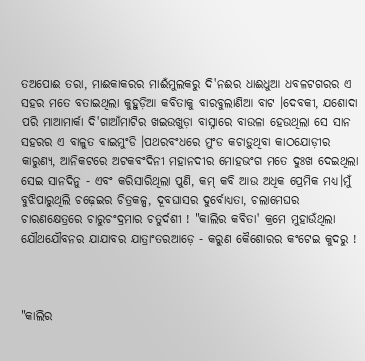ତଅପୋଈ ତରା, ମାଈକାକରର ମାଈଁମୁଲକରୁ ଦି'ନଈର ଧାଈଧୁଆ ଧବଳଟଗରର ଏ ସହର ମତେ ବତାଇଥିଲା କୁହୁଡ଼ିଆ କବିତାକୁ ବାରବୁଲାଣିଆ ବାଟ ।ଦେବକୀ, ଯଶୋଦା ପରି ମାଆମାର୍କା ଦି'ଗାଆଁମାଟିର ଖଇଉଖୁଡ଼ା ବାସ୍ନାରେ ବାଉଳା ହେଉଥିଲା ସେ ସାନ ସହରର ଏ ବାଳୁତ ବାଇମୁଂଡି ।ପଥରବଂଧରେ ମୁଂଡ କଚାଡ଼ୁଥିବା କାଠଯୋଡ଼ୀର କାରୁଣ୍ୟ, ଆନିକଟରେ ଅଟକବଂଦିନୀ ମହାନଦୀର ମୋହଭଂଗ ମତେ ଦୁଃଖ ଦେଇଥିଲା ସେଇ ସାନଦିନୁ - ଏବଂ କରିସାରିଥିଲା ପୁଣି, କମ୍‌ କବି ଆଉ ଅଧିକ ପ୍ରେମିକ ମଧ୍ୟ।ମୁଁ ବୁଝିପାରୁଥିଲି ଚଢ଼େଇର ଚିତ୍ରକଳ୍ପ, ଦୂବଘାସର ଦୁର୍ବୋଧ୍ୟତା, ଚଲାମେଘର ଚାରଣକ୍ଷେତ୍ରରେ ଚାରୁଚଂଦ୍ରମାର ଚତୁର୍ଦଶୀ ! "କାଲିର କବିତା' କ୍ରମେ ମୁହାଉଁଥିଲା ଯୌଥଯୌବନର ଯାଯାବର ଯାତ୍ରାଂତରଆଡ଼େ - କରୁଣ କୈଶୋରର କଂଟେଇ କୁଦରୁ !



"କାଲିର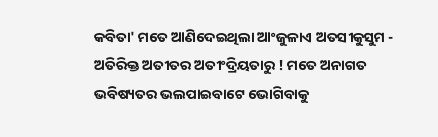କବିତା' ମତେ ଆଣିଦେଇଥିଲା ଆଂଜୁଳାଏ ଅତସୀକୁସୁମ - ଅତିରିକ୍ତ ଅତୀତର ଅତୀଂଦ୍ରିୟତାରୁ ! ମତେ ଅନାଗତ ଭବିଷ୍ୟତର ଭଲପାଇବାଟେ ଭୋଗିବାକୁ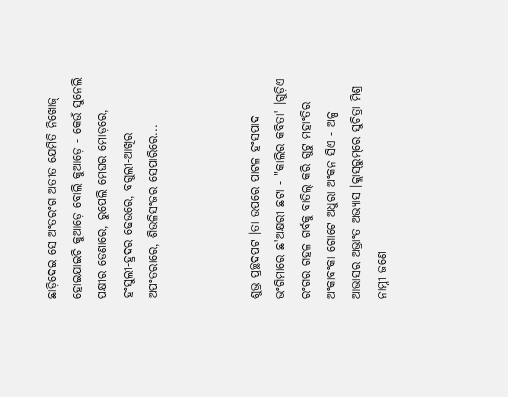ଛାଡ଼ିଦେଇ ସେ ଅଂତରଂଗ ଅତୀତ ଯେମିତି ନିଖୋଜ୍‌ ହୋଇଯାଇଚି କୁଆଡ଼େ ବୋଲି କୁଆଡ଼େ - କେଉଁ ସୁନେଲି ପକ୍ଷୀର ଡେଣାରେ, ରୁପେଲି ମେଘର ମୋଡ଼ରେ, ହଂସୁଲୀ-ହ୍ରଦର ଢେଉରେ, ବଗୁଲୀ-ଆଖିର ଅପଂତରାରେ, ଶିଉଳିସଂଜର ସେପାରିରେ...



ଶୁଭ୍ର ପ୍ରଚ୍ଛଦପଟ ।ତା ଉପରେ ପାଟଳ ହଂସପାଦ ଭଂଗିମାରେ ଛ'ଅକ୍ଷରୀ ଛଟା - "କାଲିର କବିତା' ।ଗୁଡ଼ିଏ ରଂଗର ଗହଳ ଗର୍ବକୁ ବାତିଲ୍‌ କରି ଗୁଟୁ ମହାଂତିର ଅଂକାବଂକା ଗୋଟେ ଅଧୁରା ଅଂକନ ସିଏ - ଅଳ୍ପ ଆଭାସର ଅଭ୍ରାଂତ ଅଭ୍ୟାସ ।କ୍ଲାସ୍‌ରୁମ୍‌ରେ ସୁଚିତ୍ରା ମିଶ୍ର ନାମ୍ନୀ ଜଣେ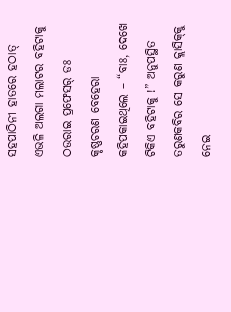ସହପାଠିନୀ ହାତରେ ହଠାତ୍‌ ଏଭଳି ଅଲଗା ମଲାଟର ବହିଟାକୁ ଠଉରାଇ ପ୍ରଫେସର୍‌ ଡଃ କୃଷ୍ଣଚରଣ ବେହେରା କହିପକାଇଥିଲେ – “ବାଃ, ଦେଖେ ଟିକିଏ ବହିଟାକୁ !” ଅନୁପସ୍ଥିତ ତରୁଣକବିର ସେ କରୁଣ କ୍ଲାସିକ୍‌କୁ ନେଇ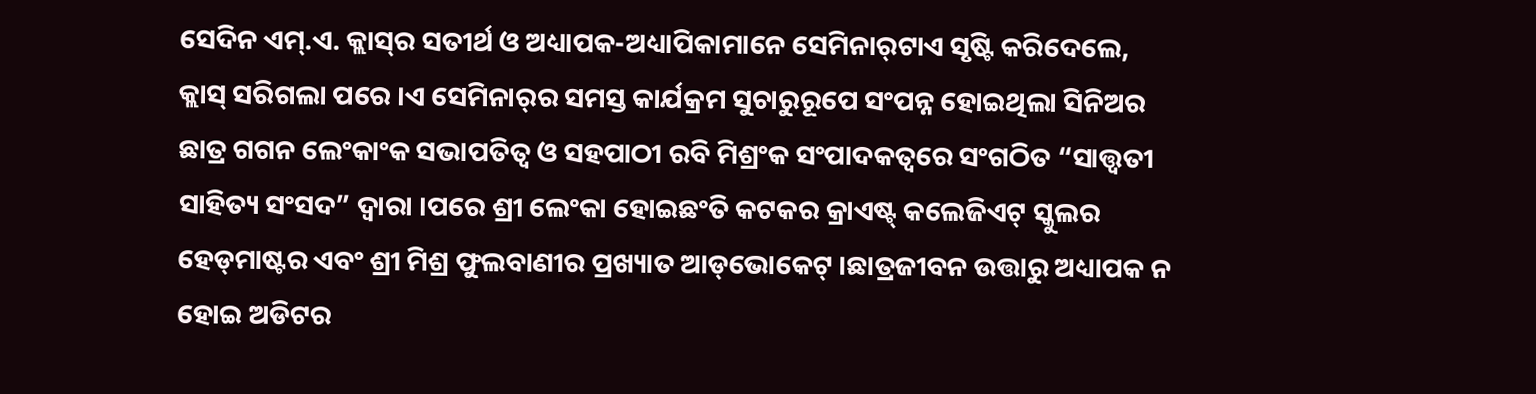ସେଦିନ ଏମ୍‌.ଏ. କ୍ଲାସ୍‌ର ସତୀର୍ଥ ଓ ଅଧ୍ୟାପକ-ଅଧ୍ୟାପିକାମାନେ ସେମିନାର୍‌ଟାଏ ସୃଷ୍ଟି କରିଦେଲେ, କ୍ଲାସ୍‌ ସରିଗଲା ପରେ ।ଏ ସେମିନାର୍‌ର ସମସ୍ତ କାର୍ଯକ୍ରମ ସୁଚାରୁରୂପେ ସଂପନ୍ନ ହୋଇଥିଲା ସିନିଅର ଛାତ୍ର ଗଗନ ଲେଂକାଂକ ସଭାପତିତ୍ୱ ଓ ସହପାଠୀ ରବି ମିଶ୍ରଂକ ସଂପାଦକତ୍ୱରେ ସଂଗଠିତ “ସାତ୍ତ୍ୱତୀ ସାହିତ୍ୟ ସଂସଦ” ଦ୍ୱାରା ।ପରେ ଶ୍ରୀ ଲେଂକା ହୋଇଛଂତି କଟକର କ୍ରାଏଷ୍ଟ୍‌ କଲେଜିଏଟ୍‌ ସ୍କୁଲର ହେଡ୍‌ମାଷ୍ଟର ଏବଂ ଶ୍ରୀ ମିଶ୍ର ଫୁଲବାଣୀର ପ୍ରଖ୍ୟାତ ଆଡ୍‌ଭୋକେଟ୍‌ ।ଛାତ୍ରଜୀବନ ଉତ୍ତାରୁ ଅଧ୍ୟାପକ ନ ହୋଇ ଅଡିଟର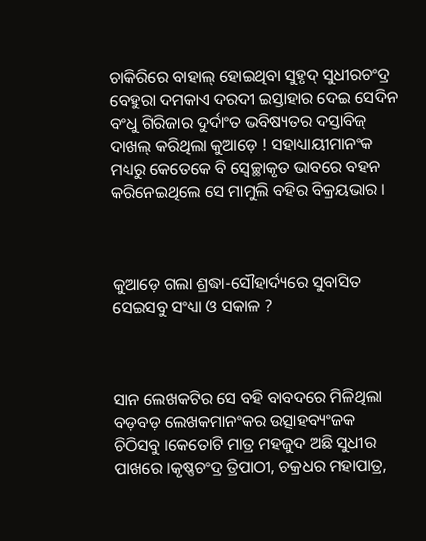ଚାକିରିରେ ବାହାଲ୍‌ ହୋଇଥିବା ସୁହୃଦ୍‌ ସୁଧୀରଚଂଦ୍ର ବେହୁରା ଦମକାଏ ଦରଦୀ ଇସ୍ତାହାର ଦେଇ ସେଦିନ ବଂଧୁ ଗିରିଜାର ଦୁର୍ଦାଂତ ଭବିଷ୍ୟତର ଦସ୍ତାବିଜ୍‌ ଦାଖଲ୍‌ କରିଥିଲା କୁଆଡ଼େ ! ସହାଧ୍ୟାୟୀମାନଂକ ମଧ୍ୟରୁ କେତେକେ ବି ସ୍ୱେଚ୍ଛାକୃତ ଭାବରେ ବହନ କରିନେଇଥିଲେ ସେ ମାମୁଲି ବହିର ବିକ୍ରୟଭାର ।



କୁଆଡ଼େ ଗଲା ଶ୍ରଦ୍ଧା-ସୌହାର୍ଦ୍ୟରେ ସୁବାସିତ ସେଇସବୁ ସଂଧ୍ୟା ଓ ସକାଳ ?



ସାନ ଲେଖକଟିର ସେ ବହି ବାବଦରେ ମିଳିଥିଲା ବଡ଼ବଡ଼ ଲେଖକମାନଂକର ଉତ୍ସାହବ୍ୟଂଜକ ଚିଠିସବୁ ।କେତୋଟି ମାତ୍ର ମହଜୁଦ ଅଛି ସୁଧୀର ପାଖରେ ।କୃଷ୍ଣଚଂଦ୍ର ତ୍ରିପାଠୀ, ଚକ୍ରଧର ମହାପାତ୍ର,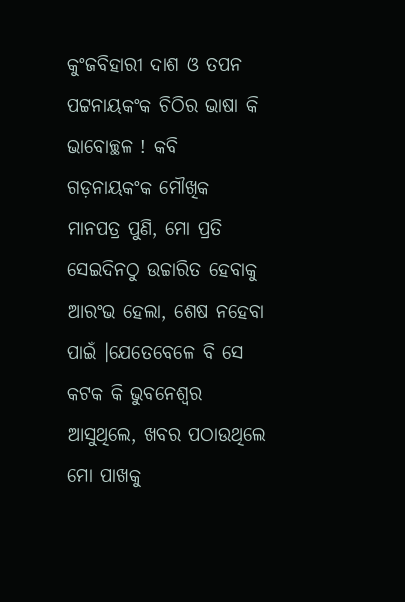କୁଂଜବିହାରୀ ଦାଶ ଓ ତପନ ପଟ୍ଟନାୟକଂକ ଚିଠିର ଭାଷା କି ଭାବୋଚ୍ଛଳ ! କବି ଗଡ଼ନାୟକଂକ ମୌଖିକ ମାନପତ୍ର ପୁଣି, ମୋ ପ୍ରତି ସେଇଦିନଠୁ ଉଚ୍ଚାରିତ ହେବାକୁ ଆରଂଭ ହେଲା, ଶେଷ ନହେବା ପାଇଁ ।ଯେତେବେଳେ ବି ସେ କଟକ କି ଭୁବନେଶ୍ୱର ଆସୁଥିଲେ, ଖବର ପଠାଉଥିଲେ ମୋ ପାଖକୁ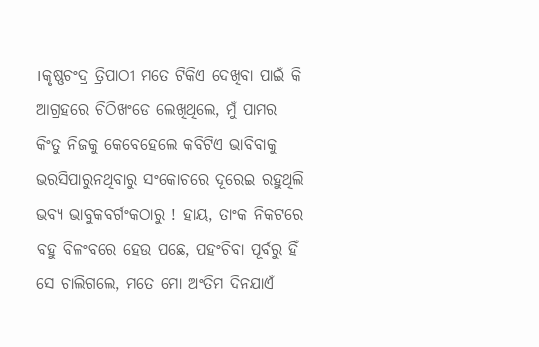।କୃଷ୍ଣଚଂଦ୍ର ତ୍ରିପାଠୀ ମତେ ଟିକିଏ ଦେଖିବା ପାଇଁ କି ଆଗ୍ରହରେ ଚିଠିଖଂଡେ ଲେଖିଥିଲେ, ମୁଁ ପାମର କିଂତୁ ନିଜକୁ କେବେହେଲେ କବିଟିଏ ଭାବିବାକୁ ଭରସିପାରୁନଥିବାରୁ ସଂକୋଚରେ ଦୂରେଇ ରହୁଥିଲି ଭବ୍ୟ ଭାବୁକବର୍ଗଂକଠାରୁ ! ହାୟ, ତାଂକ ନିକଟରେ ବହୁ ବିଳଂବରେ ହେଉ ପଛେ, ପହଂଚିବା ପୂର୍ବରୁ ହିଁ ସେ ଚାଲିଗଲେ, ମତେ ମୋ ଅଂତିମ ଦିନଯାଏଁ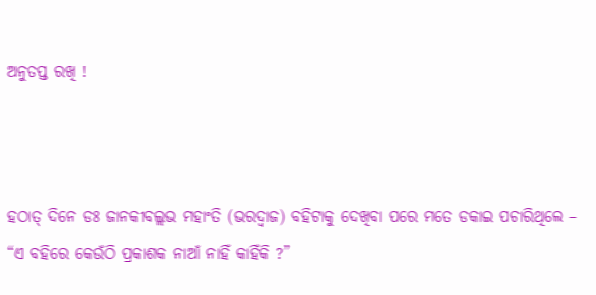ଅନୁତପ୍ତ ରଖି !



ହଠାତ୍‌ ଦିନେ ଡଃ ଜାନକୀବଲ୍ଲଭ ମହାଂତି (ଭରଦ୍ୱାଜ) ବହିଟାକୁ ଦେଖିବା ପରେ ମତେ ଡକାଇ ପଚାରିଥିଲେ – “ଏ ବହିରେ କେଉଁଠି ପ୍ରକାଶକ ନାଆଁ ନାହିଁ କାହିଁକି ?”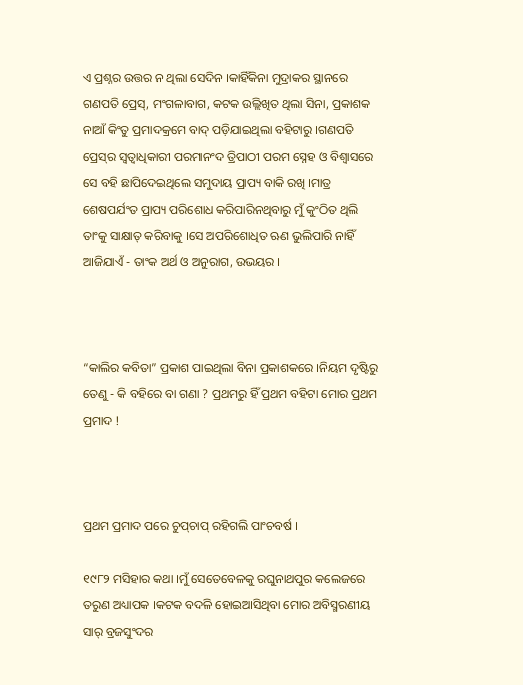ଏ ପ୍ରଶ୍ନର ଉତ୍ତର ନ ଥିଲା ସେଦିନ ।କାହିଁକିନା ମୁଦ୍ରାକର ସ୍ଥାନରେ ଗଣପତି ପ୍ରେସ୍‌, ମଂଗଳାବାଗ, କଟକ ଉଲ୍ଲିଖିତ ଥିଲା ସିନା, ପ୍ରକାଶକ ନାଆଁ କିଂତୁ ପ୍ରମାଦକ୍ରମେ ବାଦ୍‌ ପଡ଼ିଯାଇଥିଲା ବହିଟାରୁ ।ଗଣପତି ପ୍ରେସ୍‌ର ସ୍ୱତ୍ୱାଧିକାରୀ ପରମାନଂଦ ତ୍ରିପାଠୀ ପରମ ସ୍ନେହ ଓ ବିଶ୍ୱାସରେ ସେ ବହି ଛାପିଦେଇଥିଲେ ସମୁଦାୟ ପ୍ରାପ୍ୟ ବାକି ରଖି ।ମାତ୍ର ଶେଷପର୍ଯଂତ ପ୍ରାପ୍ୟ ପରିଶୋଧ କରିପାରିନଥିବାରୁ ମୁଁ କୁଂଠିତ ଥିଲି ତାଂକୁ ସାକ୍ଷାତ୍‌ କରିବାକୁ ।ସେ ଅପରିଶୋଧିତ ଋଣ ଭୁଲିପାରି ନାହିଁ ଆଜିଯାଏଁ - ତାଂକ ଅର୍ଥ ଓ ଅନୁରାଗ, ଉଭୟର ।



“କାଲିର କବିତା” ପ୍ରକାଶ ପାଇଥିଲା ବିନା ପ୍ରକାଶକରେ ।ନିୟମ ଦୃଷ୍ଟିରୁ ତେଣୁ - କି ବହିରେ ବା ଗଣା ? ପ୍ରଥମରୁ ହିଁ ପ୍ରଥମ ବହିଟା ମୋର ପ୍ରଥମ ପ୍ରମାଦ !



ପ୍ରଥମ ପ୍ରମାଦ ପରେ ଚୁପ୍‌ଚାପ୍‌ ରହିଗଲି ପାଂଚବର୍ଷ ।

୧୯୮୨ ମସିହାର କଥା ।ମୁଁ ସେତେବେଳକୁ ରଘୁନାଥପୁର କଲେଜରେ ତରୁଣ ଅଧ୍ୟାପକ ।କଟକ ବଦଳି ହୋଇଆସିଥିବା ମୋର ଅବିସ୍ମରଣୀୟ ସାର୍‌ ବ୍ରଜସୁଂଦର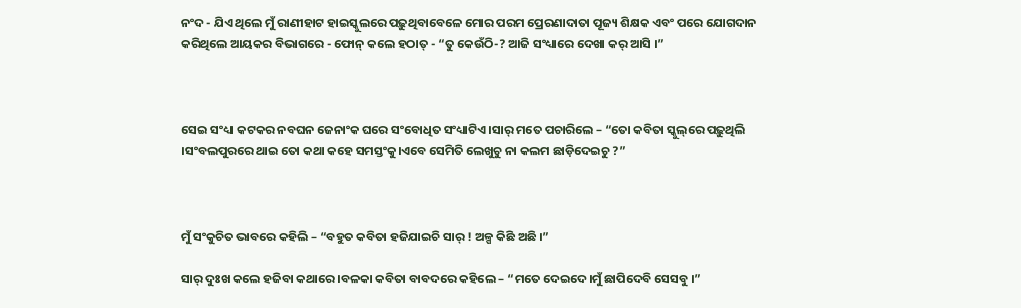ନଂଦ - ଯିଏ ଥିଲେ ମୁଁ ରାଣୀହାଟ ହାଇସ୍କୁଲରେ ପଢ଼ୁଥିବାବେଳେ ମୋର ପରମ ପ୍ରେରଣାଦାତା ପୂଜ୍ୟ ଶିକ୍ଷକ ଏବଂ ପରେ ଯୋଗଦାନ କରିଥିଲେ ଆୟକର ବିଭାଗରେ - ଫୋନ୍‌ କଲେ ହଠାତ୍‌ - “ତୁ କେଉଁଠି-? ଆଜି ସଂଧ୍ୟାରେ ଦେଖା କର୍‌ ଆସି ।”



ସେଇ ସଂଧ୍ୟା କଟକର ନବଘନ ଜେନାଂକ ଘରେ ସଂବୋଧିତ ସଂଧ୍ୟାଟିଏ ।ସାର୍‌ ମତେ ପଚାରିଲେ – “ତୋ କବିତା ସ୍କୁଲ୍‌ରେ ପଢ଼ୁଥିଲି ।ସଂବଲପୁରରେ ଥାଇ ତୋ କଥା କହେ ସମସ୍ତଂକୁ।ଏବେ ସେମିତି ଲେଖୁଚୁ ନା କଲମ ଛାଡ଼ିଦେଇଚୁ ?”



ମୁଁ ସଂକୁଚିତ ଭାବରେ କହିଲି – “ବହୁତ କବିତା ହଜିଯାଇଚି ସାର୍‌ ! ଅଳ୍ପ କିଛି ଅଛି ।”

ସାର୍‌ ଦୁଃଖ କଲେ ହଜିବା କଥାରେ ।ବଳକା କବିତା ବାବଦରେ କହିଲେ – “ମତେ ଦେଇଦେ।ମୁଁ ଛାପିଦେବି ସେସବୁ ।”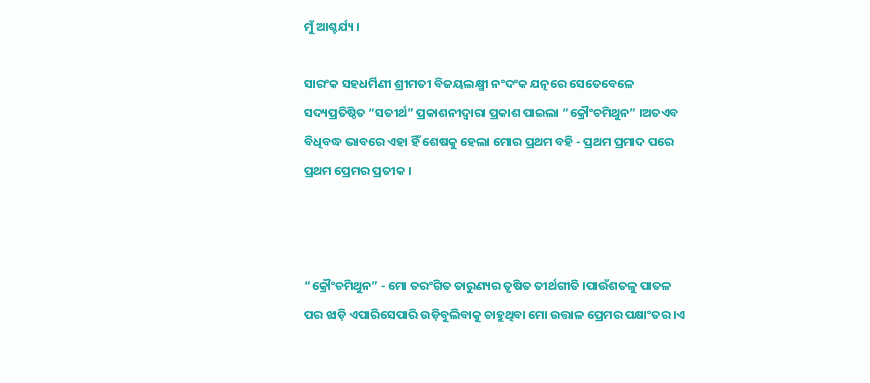ମୁଁ ଆଶ୍ଚର୍ଯ୍ୟ ।

ସାରଂକ ସହଧର୍ମିଣୀ ଶ୍ରୀମତୀ ବିଜୟଲକ୍ଷ୍ମୀ ନଂଦଂକ ଯତ୍ନରେ ସେତେବେଳେ ସଦ୍ୟପ୍ରତିଷ୍ଠିତ “ସତୀର୍ଥ” ପ୍ରକାଶନୀଦ୍ୱାରା ପ୍ରକାଶ ପାଇଲା “କ୍ରୌଂଚମିଥୁନ” ।ଅତଏବ ବିଧିବଦ୍ଧ ଭାବରେ ଏହା ହିଁ ଶେଷକୁ ହେଲା ମୋର ପ୍ରଥମ ବହି - ପ୍ରଥମ ପ୍ରମାଦ ପରେ ପ୍ରଥମ ପ୍ରେମର ପ୍ରତୀକ ।



“କ୍ରୌଂଚମିଥୁନ” - ମୋ ତରଂଗିତ ତାରୁଣ୍ୟର ତୃଷିତ ତୀର୍ଥଗୀତି ।ପାଉଁଶତଳୁ ପାତଳ ପର ଝାଡ଼ି ଏପାରିସେପାରି ଉଡ଼ିବୁଲିବାକୁ ଚାହୁଥିବା ମୋ ଉତ୍ତାଳ ପ୍ରେମର ପକ୍ଷାଂତର ।ଏ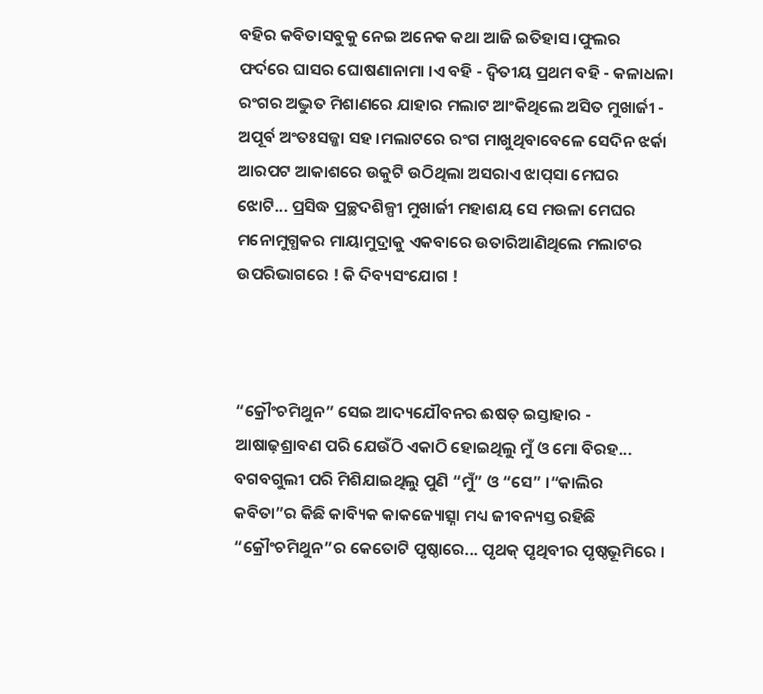ବହିର କବିତାସବୁକୁ ନେଇ ଅନେକ କଥା ଆଜି ଇତିହାସ ।ଫୁଲର ଫର୍ଦରେ ଘାସର ଘୋଷଣାନାମା ।ଏ ବହି - ଦ୍ୱିତୀୟ ପ୍ରଥମ ବହି - କଳାଧଳା ରଂଗର ଅଦ୍ଭୁତ ମିଶାଣରେ ଯାହାର ମଲାଟ ଆଂକିଥିଲେ ଅସିତ ମୁଖାର୍ଜୀ - ଅପୂର୍ବ ଅଂତଃସଜ୍ଜା ସହ ।ମଲାଟରେ ରଂଗ ମାଖୁଥିବାବେଳେ ସେଦିନ ଝର୍କା ଆରପଟ ଆକାଶରେ ଉକୁଟି ଉଠିଥିଲା ଅସରାଏ ଝାପ୍‌ସା ମେଘର ଝୋଟି... ପ୍ରସିଦ୍ଧ ପ୍ରଚ୍ଛଦଶିଳ୍ପୀ ମୁଖାର୍ଜୀ ମହାଶୟ ସେ ମଉଳା ମେଘର ମନୋମୁଗ୍ଧକର ମାୟାମୁଦ୍ରାକୁ ଏକବାରେ ଉତାରିଆଣିଥିଲେ ମଲାଟର ଉପରିଭାଗରେ ! କି ଦିବ୍ୟସଂଯୋଗ !



“କ୍ରୌଂଚମିଥୁନ” ସେଇ ଆଦ୍ୟଯୌବନର ଈଷତ୍‌ ଇସ୍ତାହାର - ଆଷାଢ଼ଶ୍ରାବଣ ପରି ଯେଉଁଠି ଏକାଠି ହୋଇଥିଲୁ ମୁଁ ଓ ମୋ ବିରହ... ବଗବଗୁଲୀ ପରି ମିଶିଯାଇଥିଲୁ ପୁଣି “ମୁଁ” ଓ “ସେ” ।“କାଲିର କବିତା”ର କିଛି କାବ୍ୟିକ କାକଜ୍ୟୋତ୍ସ୍ନା ମଧ୍ୟ ଜୀବନ୍ୟସ୍ତ ରହିଛି “କ୍ରୌଂଚମିଥୁନ”ର କେତୋଟି ପୃଷ୍ଠାରେ... ପୃଥକ୍‌ ପୃଥିବୀର ପୃଷ୍ଠଭୂମିରେ ।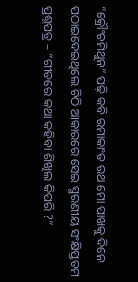“କ୍ରୌଂଚମିଥୁନ” ପଢ଼ି କବି ରମାକାଂତ ରଥ ମୋ ପାଖକୁ ଦିନେ ପଠାଇଦେଇଥିଲେ ଚିଠି ଆକାରରେ ସେଇ ସ୍ମରଣୀୟ ସଂକ୍ଷିପ୍ତତମ ପ୍ରଶ୍ନପତ୍ର – “ଗୀତରେ କଥା କହିବା ଶିଖିଲ କିପରି ?”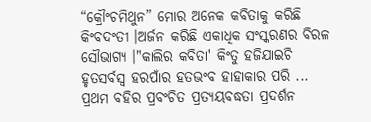“କ୍ରୌଂଚମିଥୁନ” ମୋର ଅନେକ କବିତାକୁ କରିଛି କିଂବଦଂତୀ ।ଅର୍ଜନ କରିଛି ଏକାଧିକ ସଂସ୍କରଣର ବିରଳ ସୌଭାଗ୍ୟ ।"କାଲିର କବିତା' କିଂତୁ ହଜିଯାଇଚି ହୃତସର୍ବସ୍ୱ ହରପାଁର ହତଭଂବ ହାହାକାର ପରି ... ପ୍ରଥମ ବହିର ପ୍ରବଂଚିତ ପ୍ରତ୍ୟୟବଦ୍ଧତା ପ୍ରଦର୍ଶନ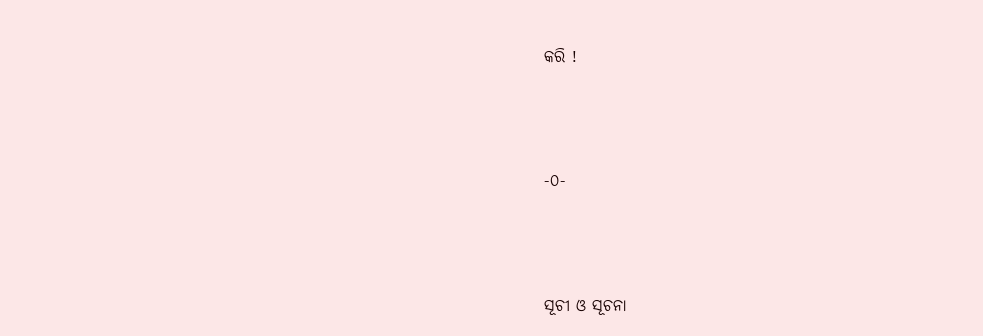କରି !



-୦-



ସୂଚୀ ଓ ସୂଚନା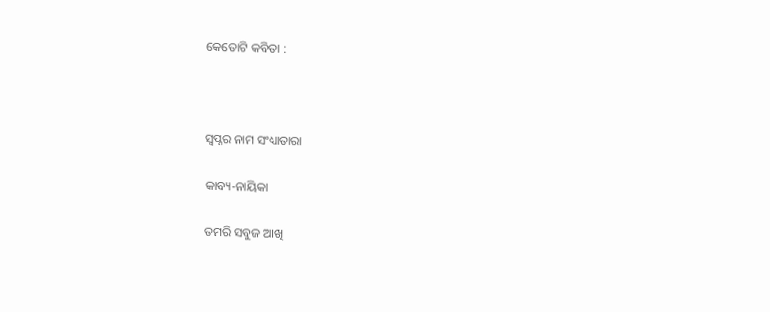କେତୋଟି କବିତା :



ସ୍ୱପ୍ନର ନାମ ସଂଧ୍ୟାତାରା

କାବ୍ୟ-ନାୟିକା

ତମରି ସବୁଜ ଆଖି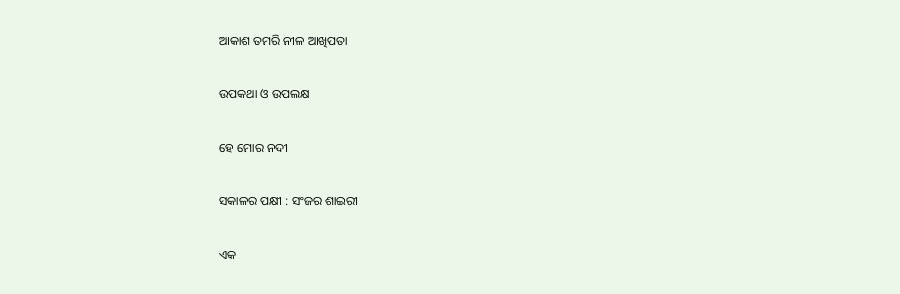ଆକାଶ ତମରି ନୀଳ ଆଖିପତା

ଉପକଥା ଓ ଉପଲକ୍ଷ

ହେ ମୋର ନଦୀ

ସକାଳର ପକ୍ଷୀ : ସଂଜର ଶାଇରୀ

ଏକ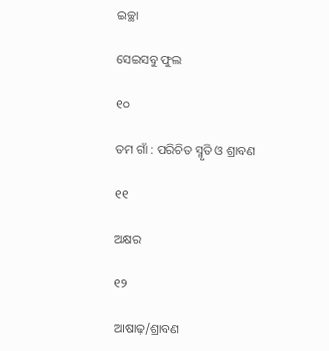ଇଚ୍ଛା

ସେଇସବୁ ଫୁଲ

୧୦

ତମ ଗାଁ : ପରିଚିତ ସ୍ମୃତି ଓ ଶ୍ରାବଣ

୧୧

ଅକ୍ଷର

୧୨

ଆଷାଢ଼/ଶ୍ରାବଣ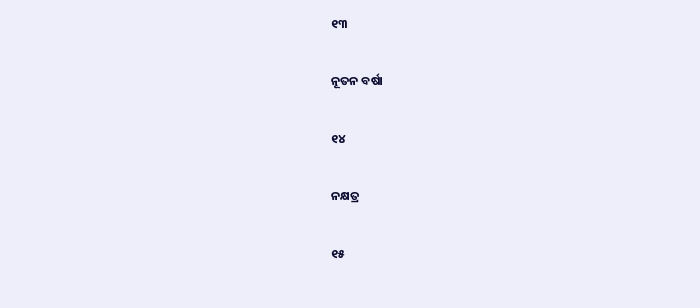୧୩

ନୂତନ ବର୍ଷା

୧୪

ନକ୍ଷତ୍ର

୧୫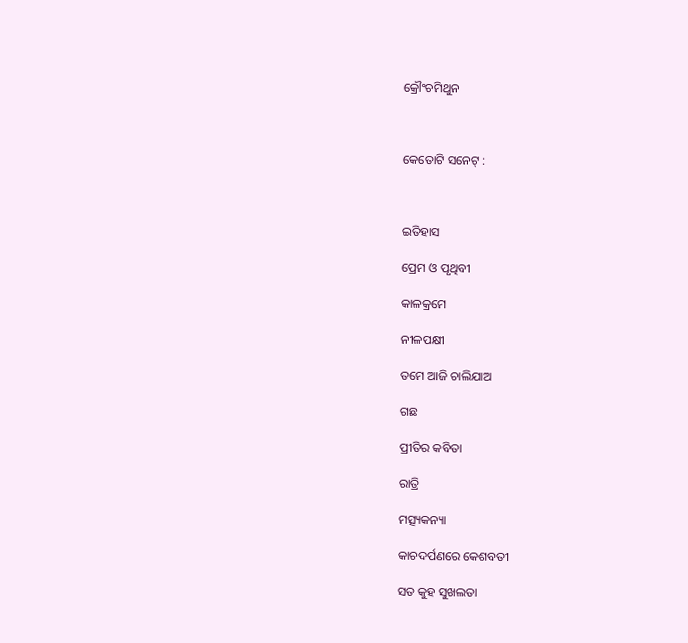କ୍ରୌଂଚମିଥୁନ



କେତୋଟି ସନେଟ୍‌ :



ଇତିହାସ

ପ୍ରେମ ଓ ପୃଥିବୀ

କାଳକ୍ରମେ

ନୀଳପକ୍ଷୀ

ତମେ ଆଜି ଚାଲିଯାଅ

ଗଛ

ପ୍ରୀତିର କବିତା

ରାତ୍ରି

ମତ୍ସ୍ୟକନ୍ୟା

କାଚଦର୍ପଣରେ କେଶବତୀ

ସତ କୁହ ସୁଖଲତା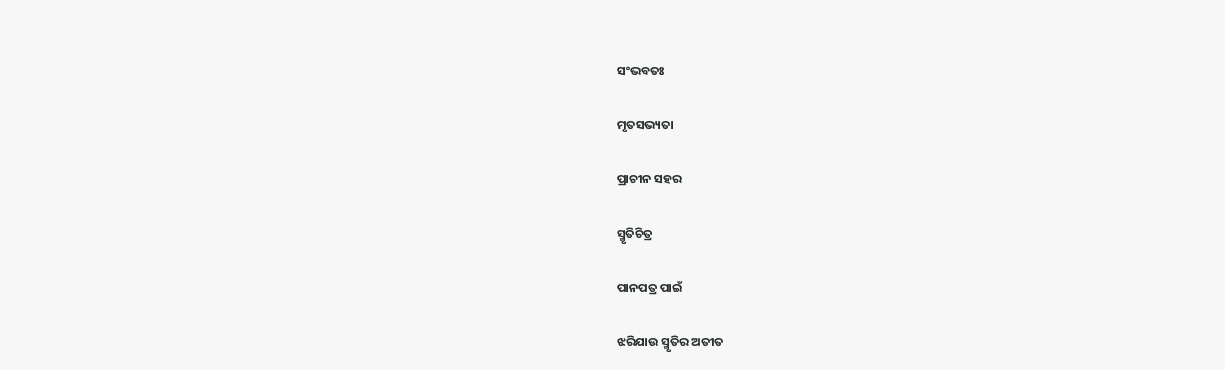ସଂଭବତଃ

ମୃତସଭ୍ୟତା

ପ୍ରାଚୀନ ସହର

ସ୍ମୃତିଚିତ୍ର

ପାନପତ୍ର ପାଇଁ

ଝରିଯାଉ ସ୍ମୃତିର ଅତୀତ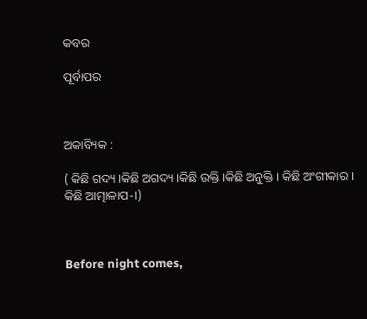କବର

ପୂର୍ବାପର



ଅକାବ୍ୟିକ :

( କିଛି ଗଦ୍ୟ ।କିଛି ଅଗଦ୍ୟ ।କିଛି ଉକ୍ତି ।କିଛି ଅନୁକ୍ତି । କିଛି ଅଂଗୀକାର । କିଛି ଆତ୍ମାଳାପ-।)



Before night comes,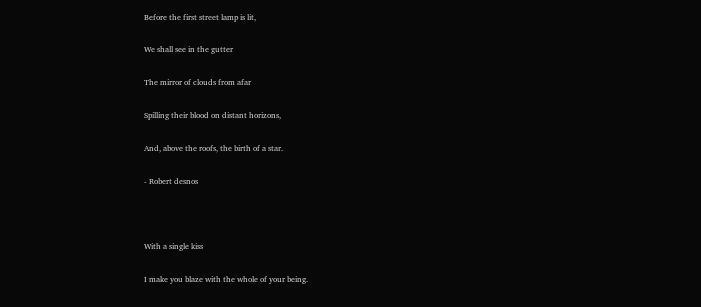Before the first street lamp is lit,

We shall see in the gutter

The mirror of clouds from afar

Spilling their blood on distant horizons,

And, above the roofs, the birth of a star.

- Robert desnos



With a single kiss

I make you blaze with the whole of your being.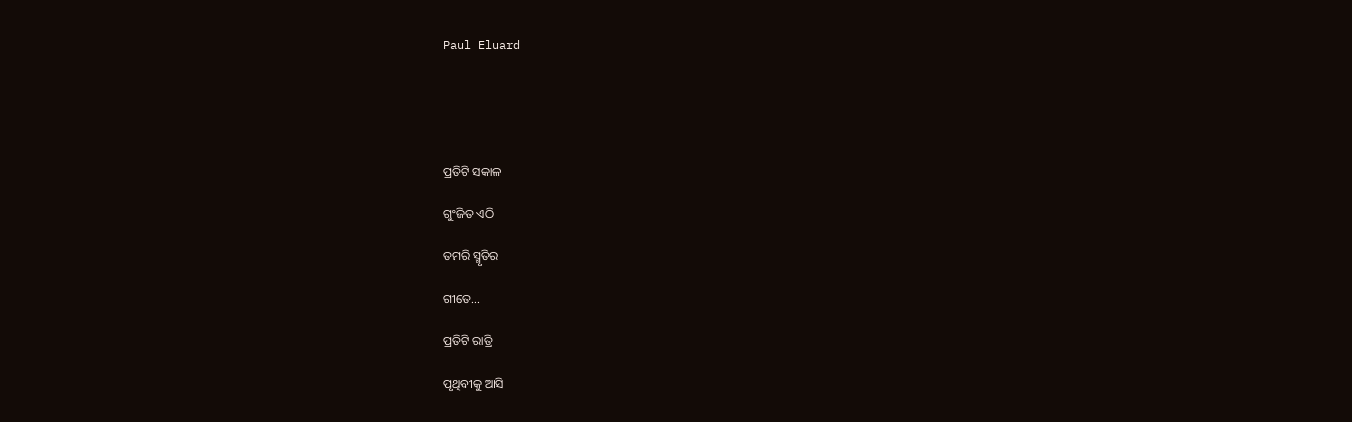Paul Eluard





ପ୍ରତିଟି ସକାଳ

ଗୁଂଜିତ ଏଠି

ତମରି ସ୍ମୃତିର

ଗୀତେ...

ପ୍ରତିଟି ରାତ୍ରି

ପୃଥିବୀକୁ ଆସି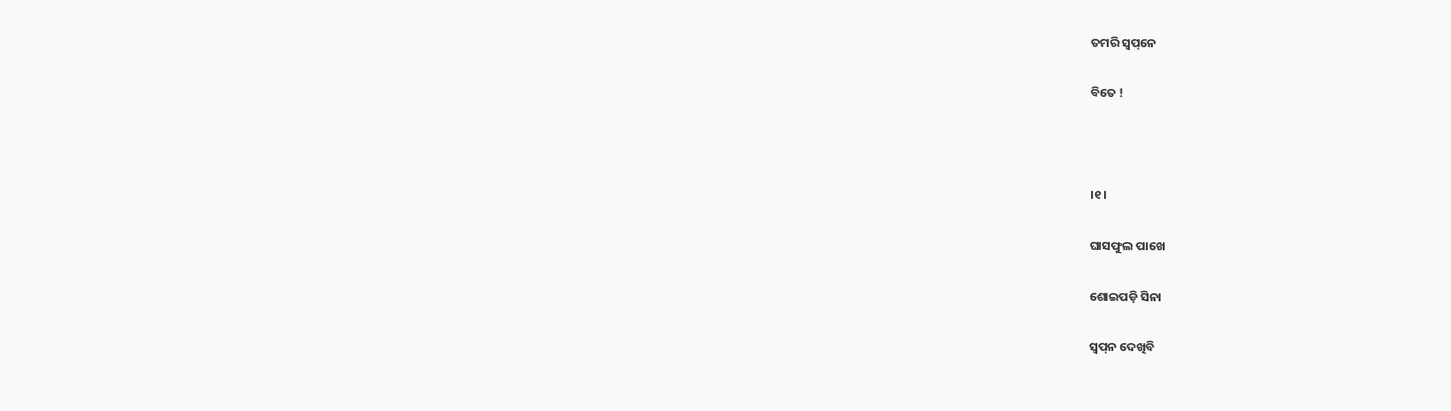ତମରି ସ୍ୱପ୍‌ନେ

ବିତେ !



।୧।

ଘାସଫୁଲ ପାଖେ

ଶୋଇପଡ଼ି ସିନା

ସ୍ୱପ୍‌ନ ଦେଖିବି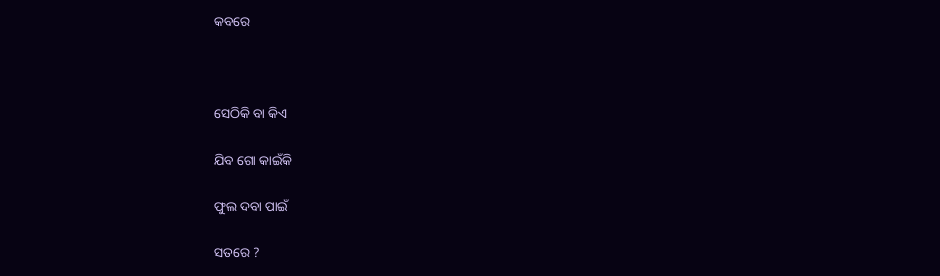କବରେ



ସେଠିକି ବା କିଏ

ଯିବ ଗୋ କାଇଁକି

ଫୁଲ ଦବା ପାଇଁ

ସତରେ ?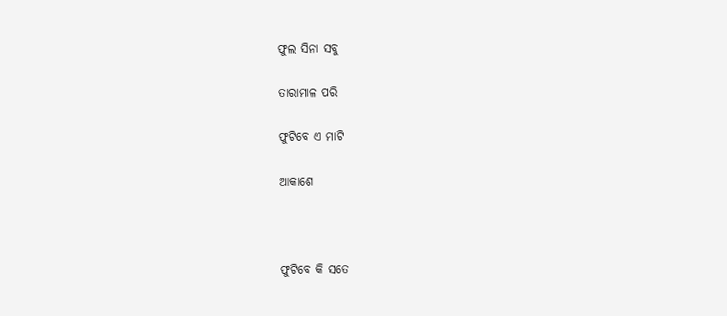ଫୁଲ ସିନା ସବୁ

ତାରାମାଳ ପରି

ଫୁଟିବେ ଏ ମାଟି

ଆକାଶେ



ଫୁଟିବେ କି ସତେ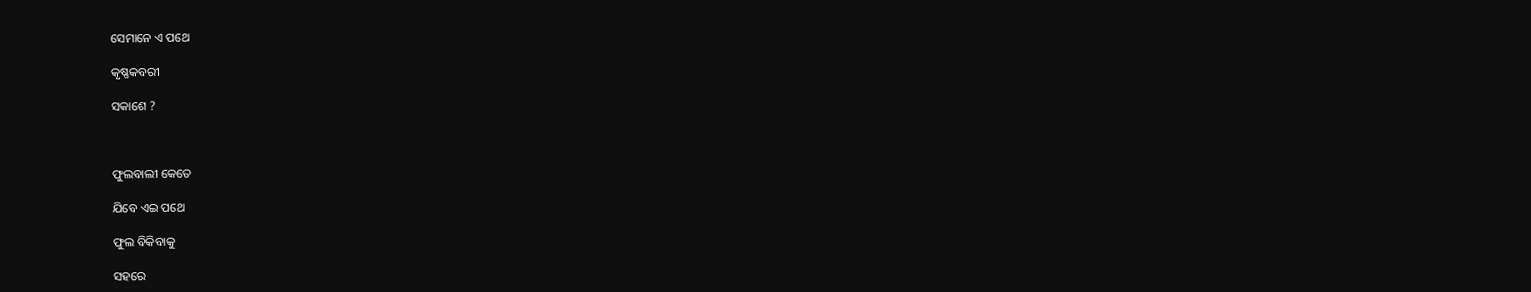ସେମାନେ ଏ ପଥେ

କୃଷ୍ଣକବରୀ

ସକାଶେ ?



ଫୁଲବାଲୀ କେତେ

ଯିବେ ଏଇ ପଥେ

ଫୁଲ ବିକିବାକୁ

ସହରେ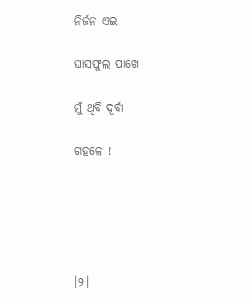ନିର୍ଜନ ଏଇ

ଘାସଫୁଲ ପାଖେ

ମୁଁ ଥିବି ଦୂର୍ବା

ଗହଳେ !





।୨।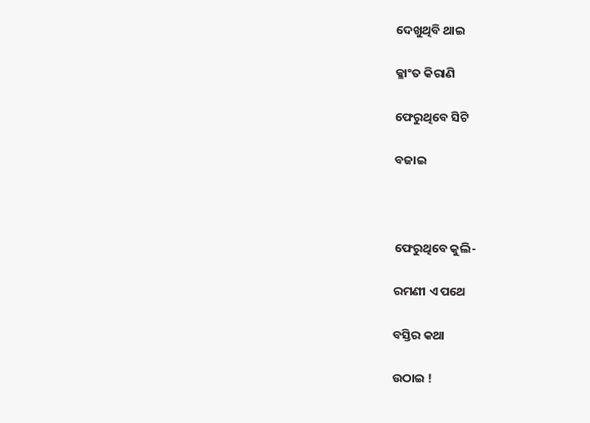ଦେଖୁଥିବି ଥାଇ

କ୍ଳାଂତ କିରାଣି

ଫେରୁଥିବେ ସିଟି

ବଜାଇ



ଫେରୁଥିବେ କୁଲି-

ରମଣୀ ଏ ପଥେ

ବସ୍ତିର କଥା

ଉଠାଇ !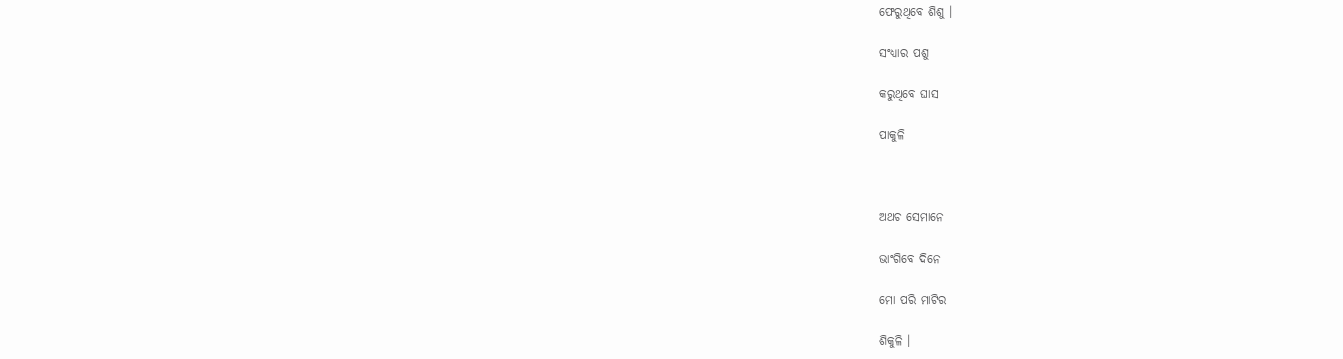ଫେରୁଥିବେ ଶିଶୁ ।

ସଂଧ୍ୟାର ପଶୁ

କରୁଥିବେ ଘାସ

ପାକୁଳି



ଅଥଚ ସେମାନେ

ଭାଂଗିବେ ଦିନେ

ମୋ ପରି ମାଟିର

ଶିକୁଳି ।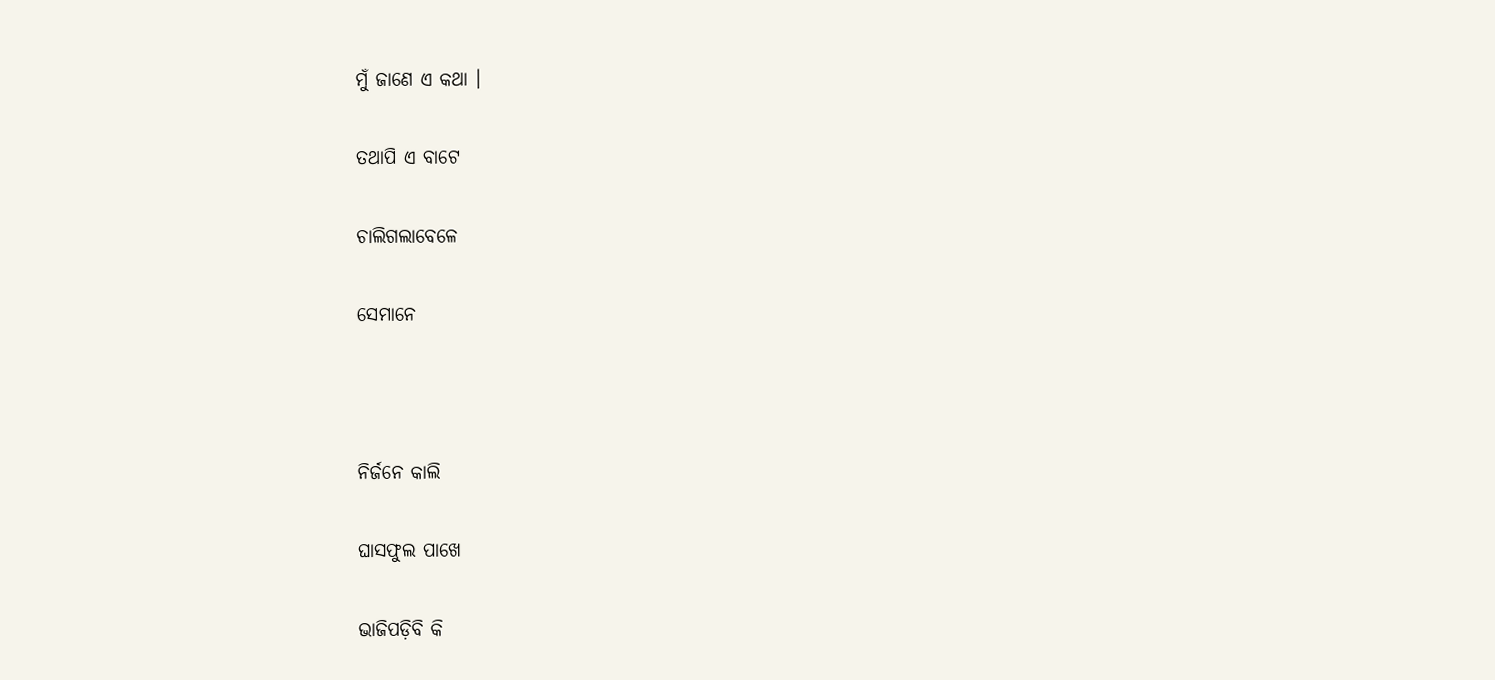ମୁଁ ଜାଣେ ଏ କଥା ।

ତଥାପି ଏ ବାଟେ

ଚାଲିଗଲାବେଳେ

ସେମାନେ



ନିର୍ଜନେ କାଲି

ଘାସଫୁଲ ପାଖେ

ଭାଜିପଡ଼ିବି କି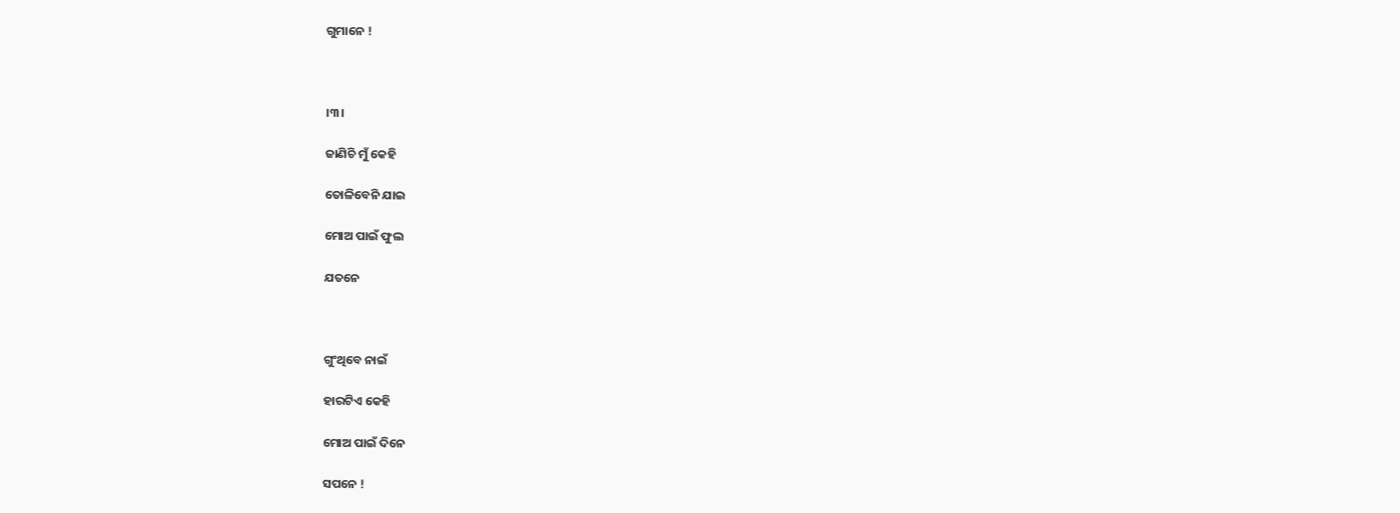ଗୁମାନେ !



।୩।

ଜାଣିଚି ମୁଁ କେହି

ତୋଳିବେନି ଯାଇ

ମୋଅ ପାଇଁ ଫୁଲ

ଯତନେ



ଗୁଂଥିବେ ନାଇଁ

ହାରଟିଏ କେହି

ମୋଅ ପାଇଁ ଦିନେ

ସପନେ !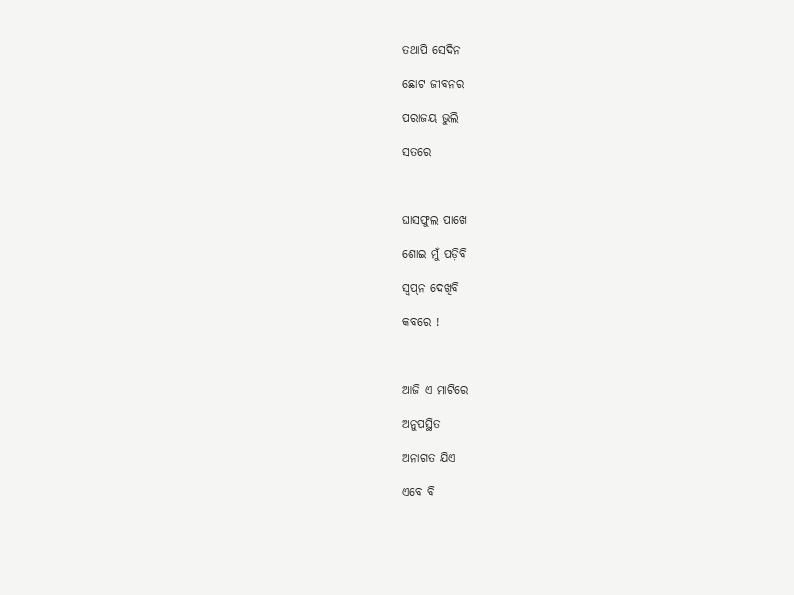ତଥାପି ସେଦିନ

ଛୋଟ ଜୀବନର

ପରାଜୟ ଭୁଲି

ସତରେ



ଘାସଫୁଲ ପାଖେ

ଶୋଇ ମୁଁ ପଡ଼ିବି

ସ୍ୱପ୍‌ନ ଦେଖିବି

କବରେ !



ଆଜି ଏ ମାଟିରେ

ଅନୁପସ୍ଥିତ

ଅନାଗତ ଯିଏ

ଏବେ ବି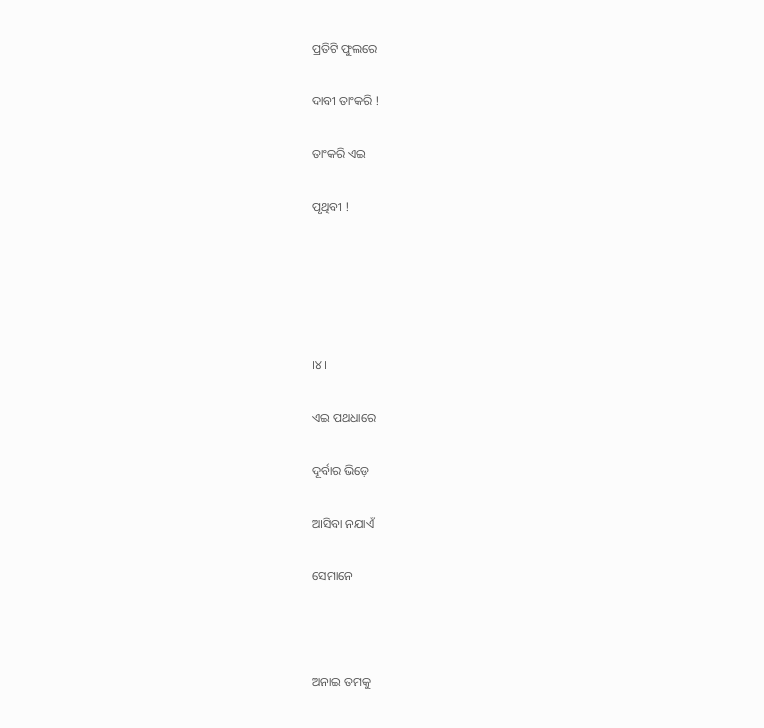ପ୍ରତିଟି ଫୁଲରେ

ଦାବୀ ତାଂକରି !

ତାଂକରି ଏଇ

ପୃଥିବୀ !





।୪।

ଏଇ ପଥଧାରେ

ଦୂର୍ବାର ଭିଡ଼େ

ଆସିବା ନଯାଏଁ

ସେମାନେ



ଅନାଇ ତମକୁ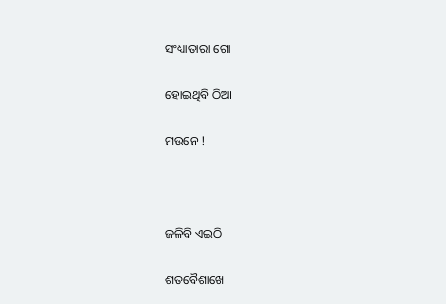ସଂଧ୍ୟାତାରା ଗୋ

ହୋଇଥିବି ଠିଆ

ମଉନେ !



ଜଳିବି ଏଇଠି

ଶତବୈଶାଖେ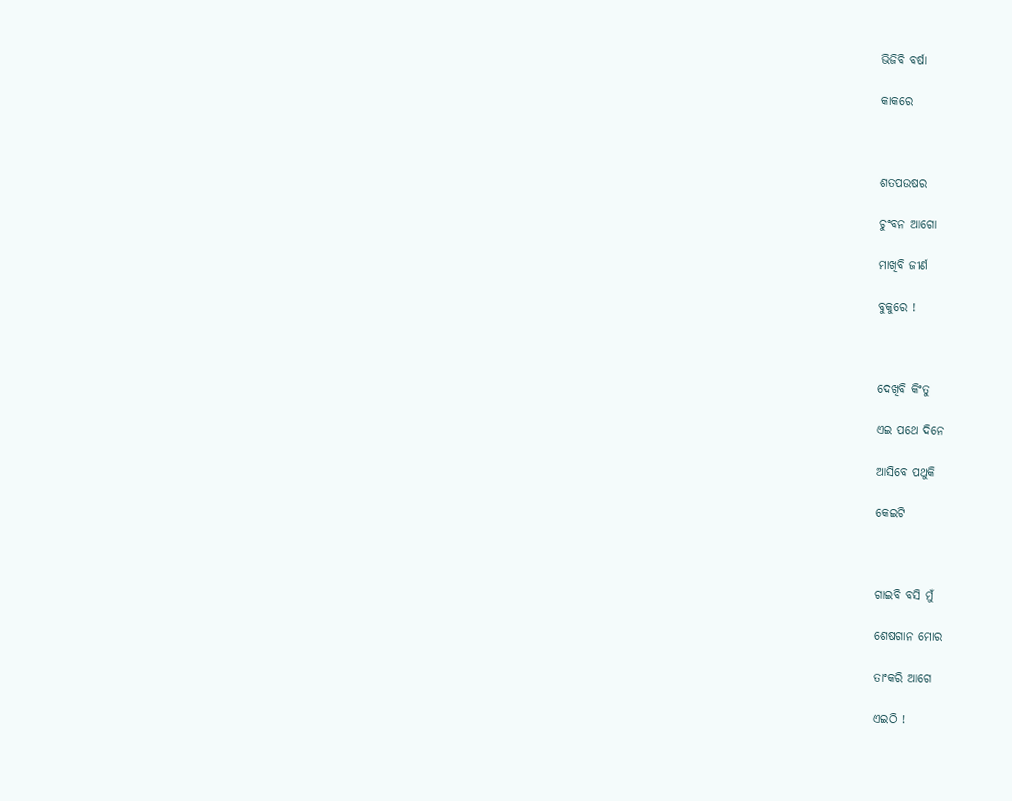ଭିଜିବି ବର୍ଷା

କାକରେ



ଶତପଉଷର

ଚୁଂବନ ଆଗୋ

ମାଖିବି ଜୀର୍ଣ

ବୁକୁରେ !



ଦେଖିବି କିଂତୁ

ଏଇ ପଥେ ଦିନେ

ଆସିବେ ପଥୁକି

କେଇଟି



ଗାଇବି ବସି ମୁଁ

ଶେଷଗାନ ମୋର

ତାଂକରି ଆଗେ

ଏଇଠି !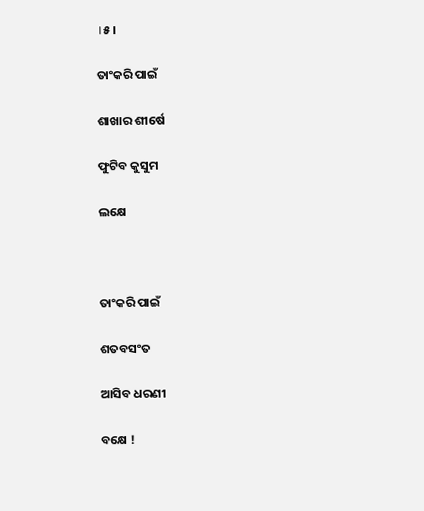।୫।

ତାଂକରି ପାଇଁ

ଶାଖାର ଶୀର୍ଷେ

ଫୁଟିବ କୁସୁମ

ଲକ୍ଷେ



ତାଂକରି ପାଇଁ

ଶତବସଂତ

ଆସିବ ଧରଣୀ

ବକ୍ଷେ !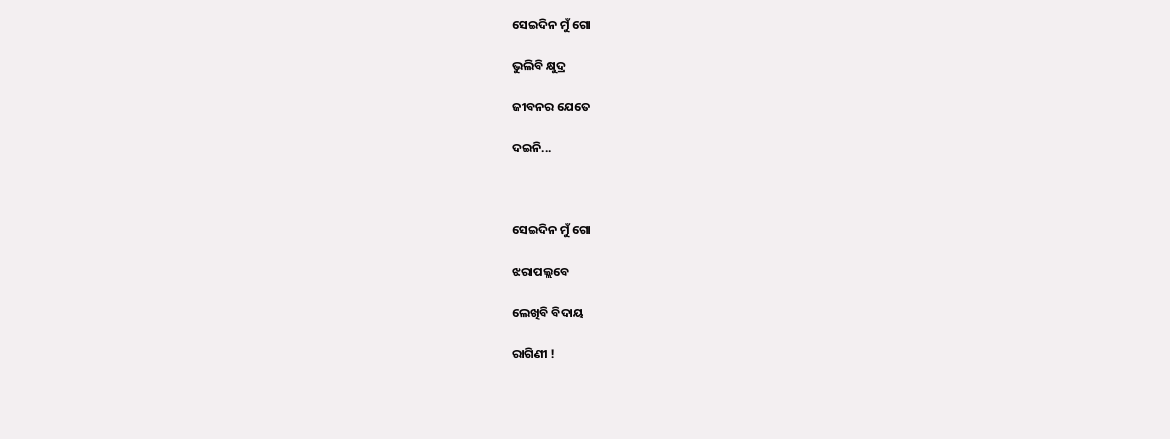ସେଇଦିନ ମୁଁ ଗୋ

ଭୁଲିବି କ୍ଷୁଦ୍ର

ଜୀବନର ଯେତେ

ଦଇନି...



ସେଇଦିନ ମୁଁ ଗୋ

ଝରାପଲ୍ଲବେ

ଲେଖିବି ବିଦାୟ

ରାଗିଣୀ !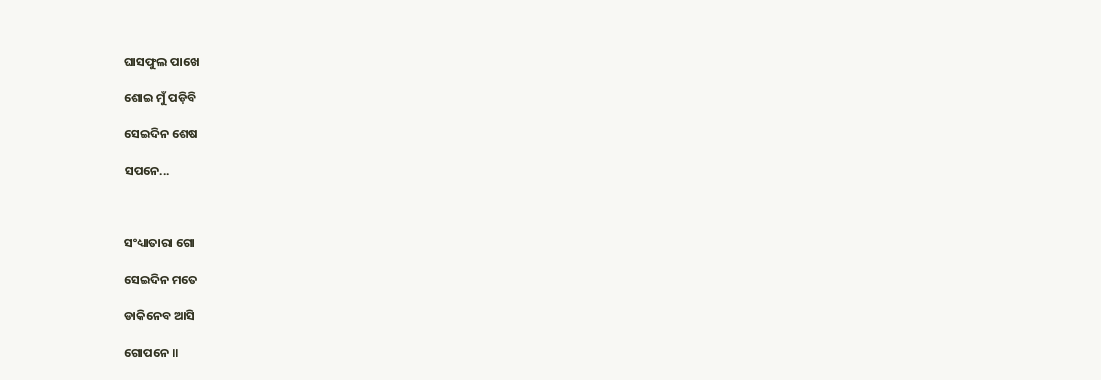ଘାସଫୁଲ ପାଖେ

ଶୋଇ ମୁଁ ପଡ଼ିବି

ସେଇଦିନ ଶେଷ

ସପନେ...



ସଂଧ୍ୟାତାରା ଗୋ

ସେଇଦିନ ମତେ

ଡାକିନେବ ଆସି

ଗୋପନେ ॥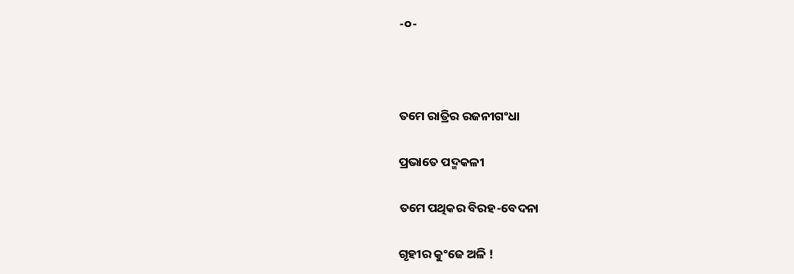-୦-



ତମେ ରାତ୍ରିର ରଜନୀଗଂଧା

ପ୍ରଭାତେ ପଦ୍ମକଳୀ

ତମେ ପଥିକର ବିରହ-ବେଦନା

ଗୃହୀର କୁଂଜେ ଅଳି !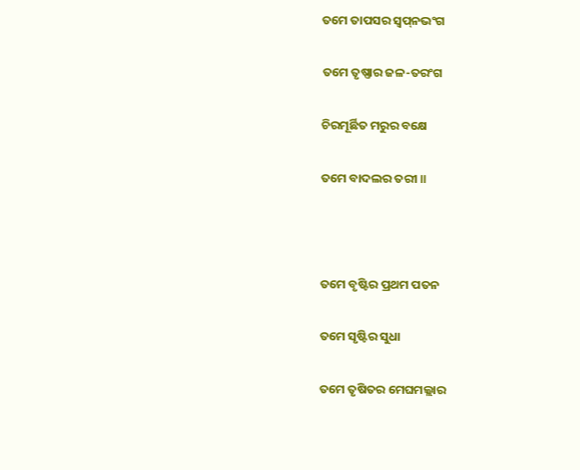ତମେ ତାପସର ସ୍ୱପ୍‌ନଭଂଗ

ତମେ ତୃଷ୍ଣାର ଜଳ-ତରଂଗ

ଚିରମୂର୍ଛିତ ମରୁର ବକ୍ଷେ

ତମେ ବାଦଲର ତରୀ ॥



ତମେ ବୃଷ୍ଟିର ପ୍ରଥମ ପତନ

ତମେ ସୃଷ୍ଟିର ସୁଧା

ତମେ ତୃଷିତର ମେଘମଲ୍ଲାର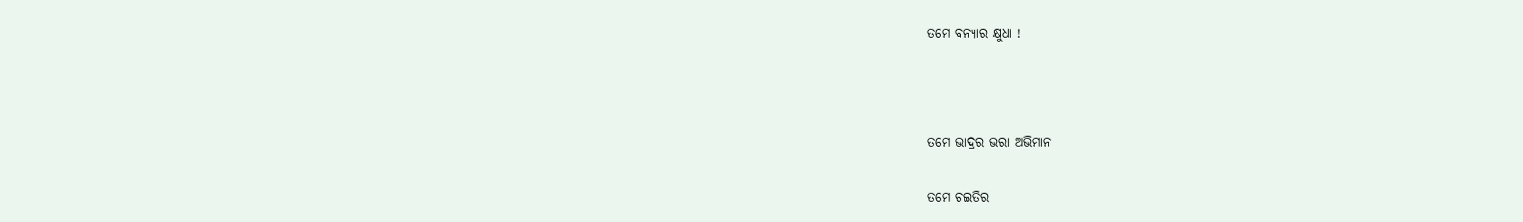ତମେ ବନ୍ୟାର କ୍ଷୁଧା !



ତମେ ଭାଦ୍ରର ଭରା ଅଭିମାନ

ତମେ ଚଇତିର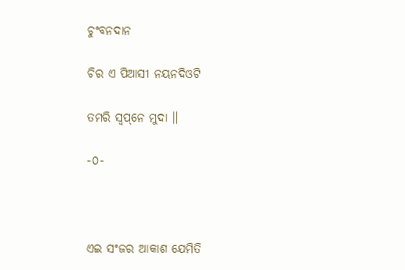ଚୁଂବନଦାନ

ଚିର ଏ ପିଆସୀ ନୟନଦିଓଟି

ତମରି ସ୍ୱପ୍‌ନେ ମୁଦା ॥

-୦-



ଏଇ ସଂଜର ଆକାଶ ଯେମିତି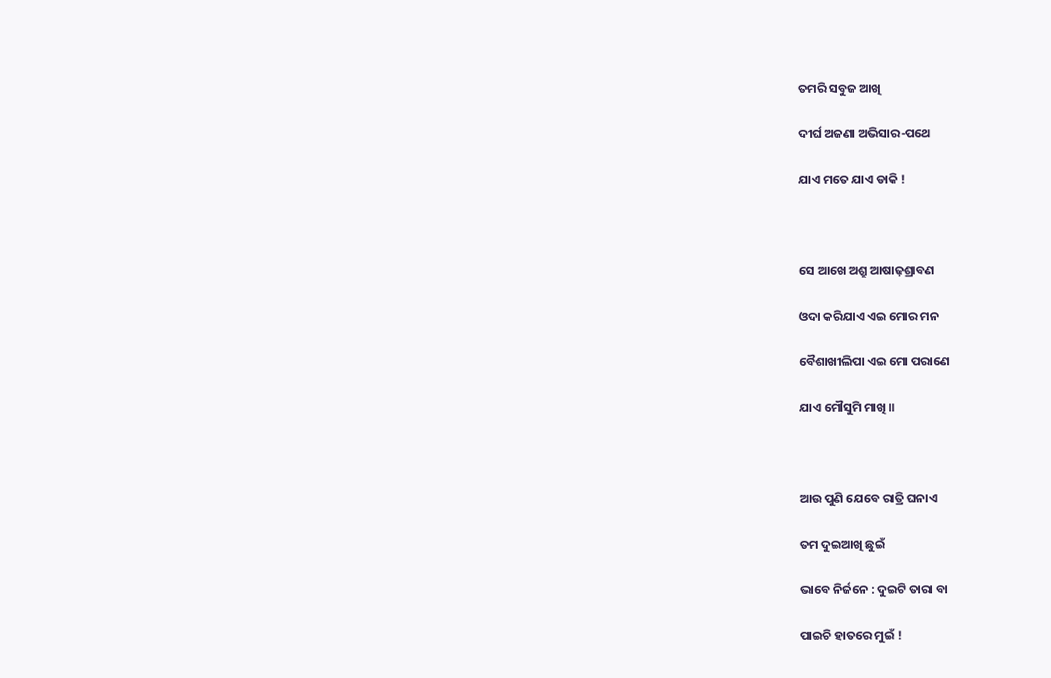ତମରି ସବୁଜ ଆଖି

ଦୀର୍ଘ ଅଜଣା ଅଭିସାର-ପଥେ

ଯାଏ ମତେ ଯାଏ ଡାକି !



ସେ ଆଖେ ଅଶ୍ରୁ ଆଷାଢ଼ଶ୍ରାବଣ

ଓଦା କରିଯାଏ ଏଇ ମୋର ମନ

ବୈଶାଖୀଲିପା ଏଇ ମୋ ପରାଣେ

ଯାଏ ମୌସୁମି ମାଖି ॥



ଆଉ ପୁଣି ଯେବେ ରାତ୍ରି ଘନାଏ

ତମ ଦୁଇଆଖି ଛୁଇଁ

ଭାବେ ନିର୍ଜନେ : ଦୁଇଟି ତାରା ବା

ପାଇଚି ହାତରେ ମୁଇଁ !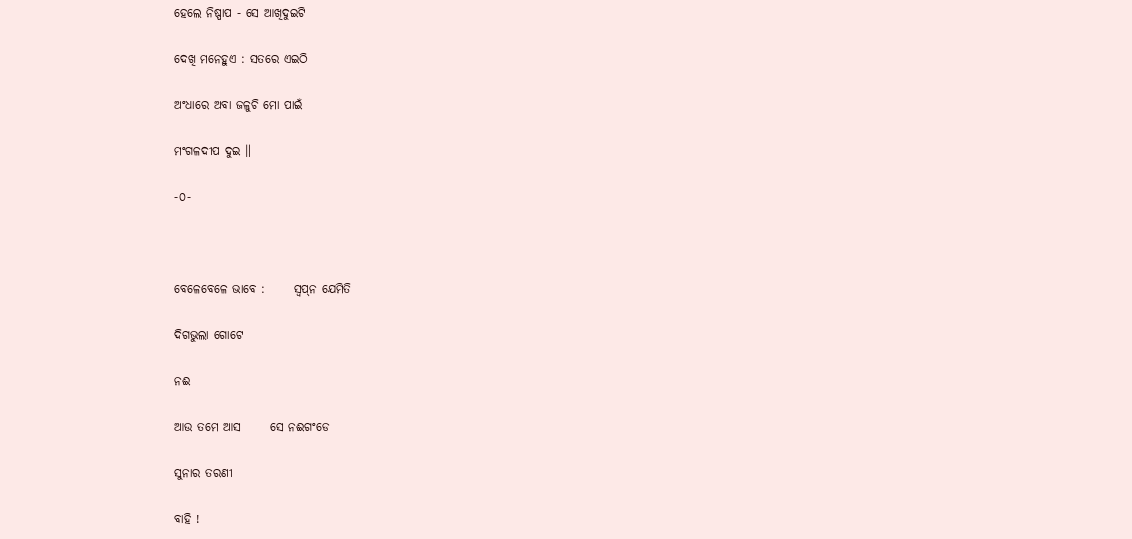ହେଲେ ନିଷ୍ପାପ - ସେ ଆଖିଦୁଇଟି

ଦେଖି ମନେହୁଏ : ସତରେ ଏଇଠି

ଅଂଧାରେ ଅବା ଜଳୁଚି ମୋ ପାଇଁ

ମଂଗଳଦୀପ ଦୁଇ ॥

-୦-



ବେଳେବେଳେ ଭାବେ :      ସ୍ୱପ୍‌ନ ଯେମିତି

ଦିଗଭୁଲା ଗୋଟେ

ନଈ

ଆଉ ତମେ ଆସ      ସେ ନଈଗଂଡେ

ସୁନାର ତରଣୀ

ବାହି !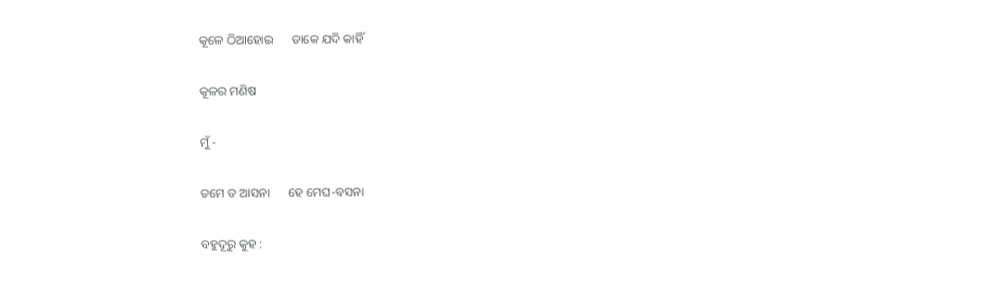କୂଳେ ଠିଆହୋଇ      ଡାକେ ଯଦି କାହିଁ

କୂଳର ମଣିଷ

ମୁଁ -

ତମେ ତ ଆସନା      ହେ ମେଘ-ବସନା

ବହୁଦୂରୁ କୁହ :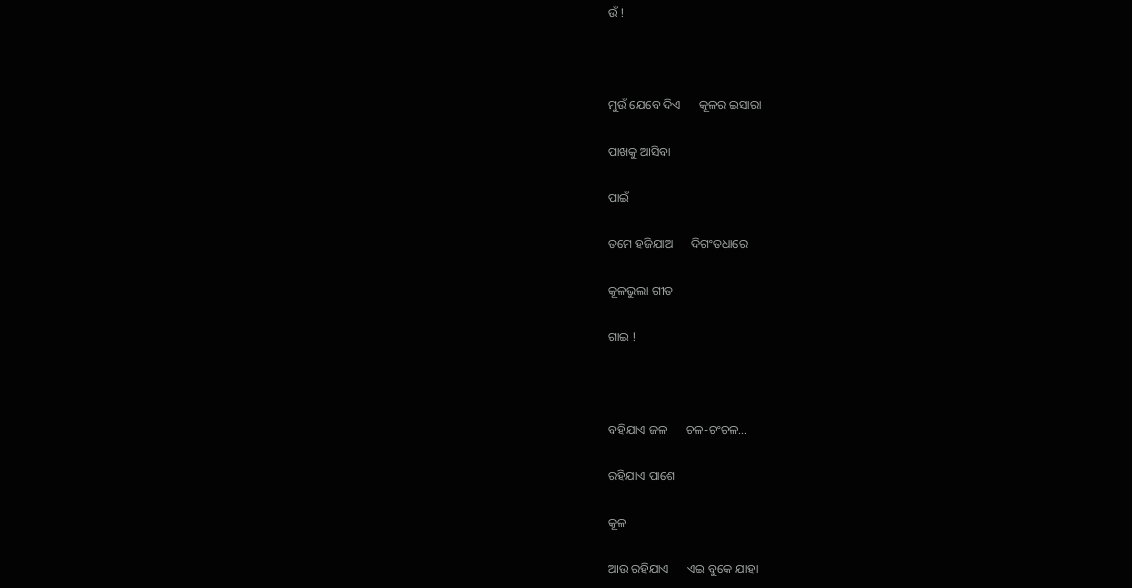ଉଁ !



ମୁଉଁ ଯେବେ ଦିଏ      କୂଳର ଇସାରା

ପାଖକୁ ଆସିବା

ପାଇଁ

ତମେ ହଜିଯାଅ      ଦିଗଂତଧାରେ

କୂଳଭୁଲା ଗୀତ

ଗାଇ !



ବହିଯାଏ ଜଳ      ଚଳ-ଚଂଚଳ...

ରହିଯାଏ ପାଶେ

କୂଳ

ଆଉ ରହିଯାଏ      ଏଇ ବୁକେ ଯାହା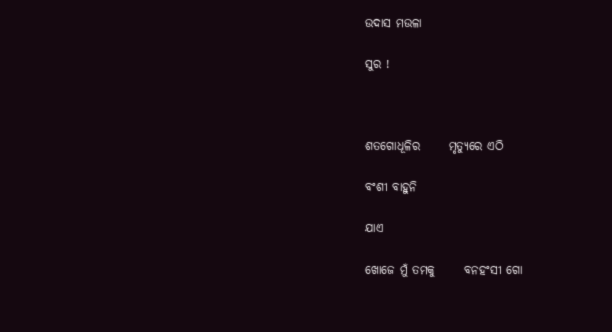ଉଦାସ ମଉଳା

ସୁର !



ଶତଗୋଧୂଳିର      ମୃତ୍ୟୁରେ ଏଠି

ବଂଶୀ ବାହୁନି

ଯାଏ

ଖୋଜେ ମୁଁ ତମକୁ      ବନହଂସୀ ଗୋ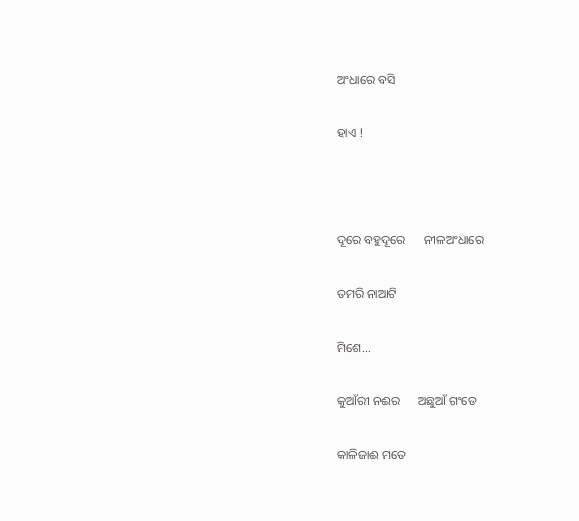ଅଂଧାରେ ବସି

ହାଏ !



ଦୂରେ ବହୁଦୂରେ      ନୀଳଅଂଧାରେ

ତମରି ନାଆଟି

ମିଶେ...

କୁଆଁରୀ ନଈର      ଅଛୁଆଁ ଗଂଡେ

କାଳିଜାଈ ମତେ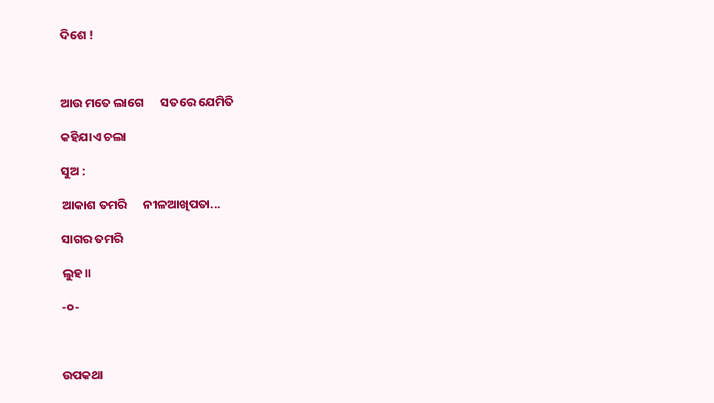ଦିଶେ !



ଆଉ ମତେ ଲାଗେ      ସତରେ ଯେମିତି

କହିଯାଏ ଚଲା

ସୁଅ :

ଆକାଶ ତମରି      ନୀଳଆଖିପତା...

ସାଗର ତମରି

ଲୁହ॥

-୦-



ଉପକଥା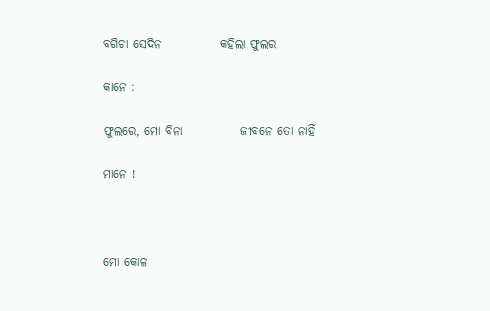ବଗିଚା ସେଦିନ            କହିଲା ଫୁଲର

କାନେ :

ଫୁଲରେ, ମୋ ବିନା            ଜୀବନେ ତୋ ନାହିଁ

ମାନେ !



ମୋ କୋଳ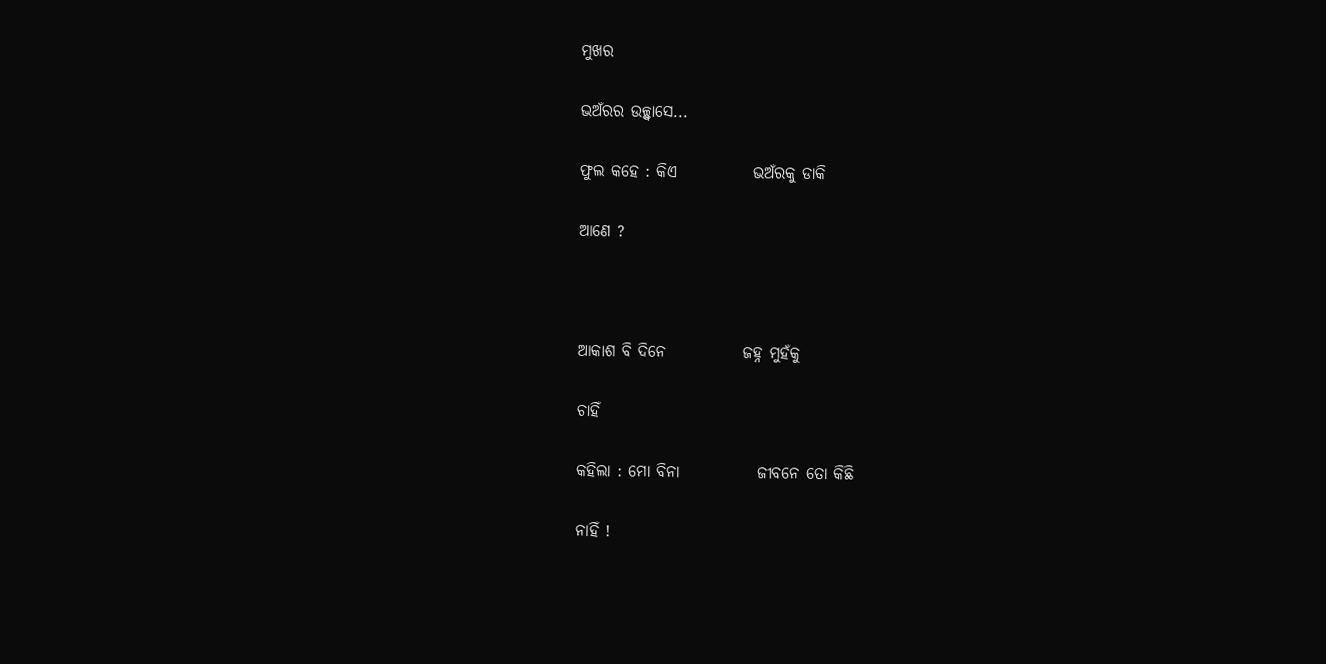ମୁଖର

ଭଅଁରର ଉଚ୍ଛ୍ୱାସେ...

ଫୁଲ କହେ : କିଏ            ଭଅଁରକୁ ଡାକି

ଆଣେ ?



ଆକାଶ ବି ଦିନେ            ଜହ୍ନ ମୁହଁକୁ

ଚାହିଁ

କହିଲା : ମୋ ବିନା            ଜୀବନେ ତୋ କିଛି

ନାହିଁ !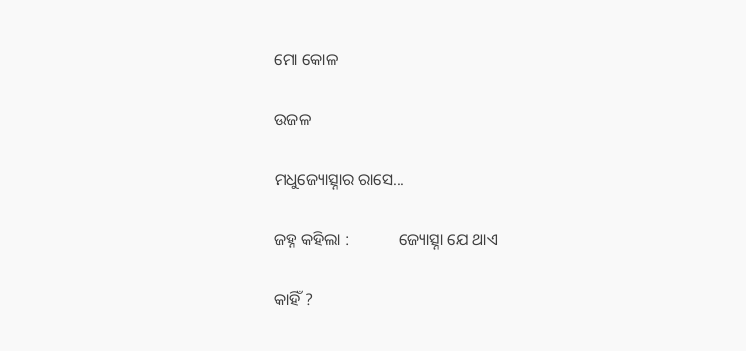ମୋ କୋଳ

ଉଜଳ

ମଧୁଜ୍ୟୋତ୍ସ୍ନାର ରାସେ...

ଜହ୍ନ କହିଲା :            ଜ୍ୟୋତ୍ସ୍ନା ଯେ ଥାଏ

କାହିଁ ?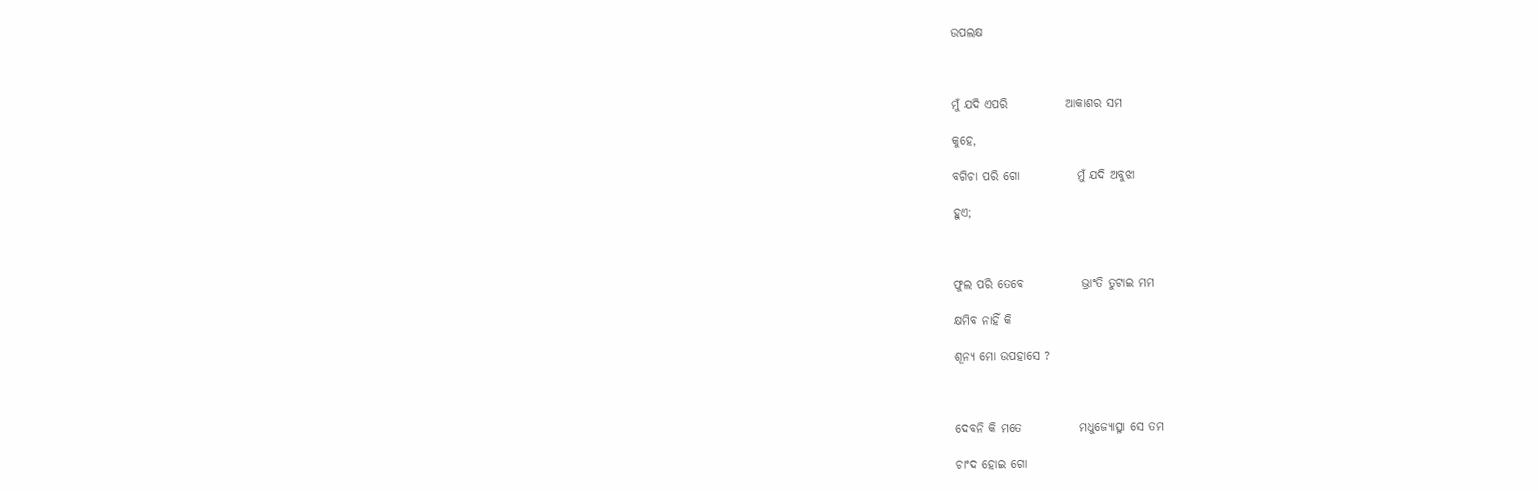ଉପଲକ୍ଷ



ମୁଁ ଯଦି ଏପରି            ଆକାଶର ସମ

କୁହେ,

ବଗିଚା ପରି ଗୋ            ମୁଁ ଯଦି ଅବୁଝା

ହୁଏ;



ଫୁଲ ପରି ତେବେ            ଭ୍ରାଂତି ତୁଟାଇ ମମ

କ୍ଷମିବ ନାହିଁ କି

ଶୂନ୍ୟ ମୋ ଉପହାସେ ?



ଦେବନି କି ମତେ            ମଧୁଜ୍ୟୋତ୍ସ୍ନା ସେ ତମ

ଚାଂଦ ହୋଇ ଗୋ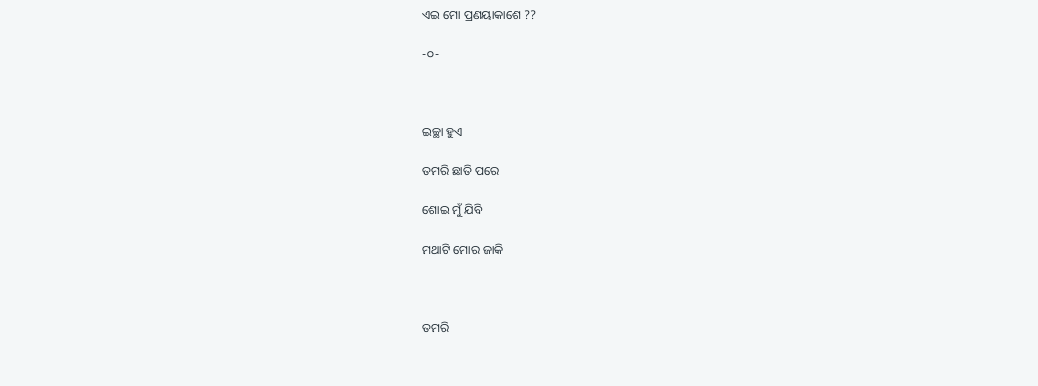ଏଇ ମୋ ପ୍ରଣୟାକାଶେ ??

-୦-



ଇଚ୍ଛା ହୁଏ

ତମରି ଛାତି ପରେ

ଶୋଇ ମୁଁ ଯିବି

ମଥାଟି ମୋର ଜାକି



ତମରି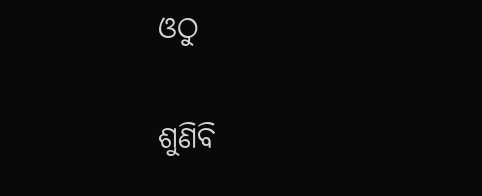ଓଠୁ

ଶୁଣିବି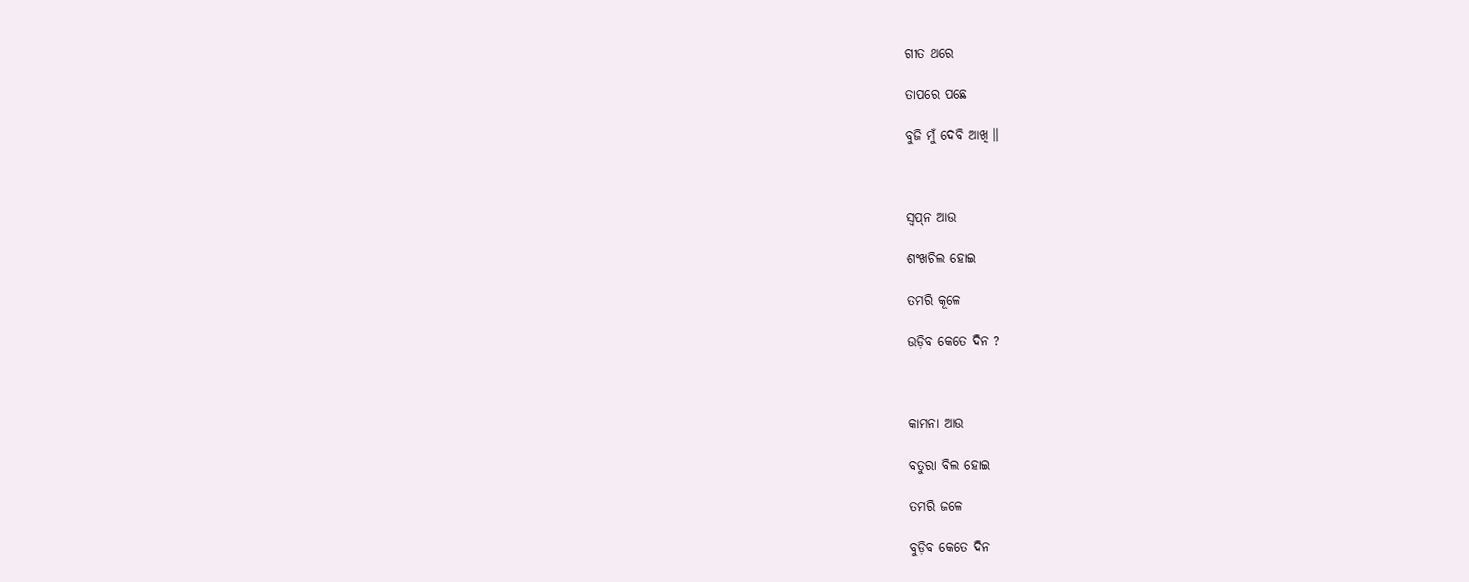ଗୀତ ଥରେ

ତାପରେ ପଛେ

ବୁଜି ମୁଁ ଦେବି ଆଖି ॥



ସ୍ୱପ୍‌ନ ଆଉ

ଶଂଖଚିଲ ହୋଇ

ତମରି କୂଳେ

ଉଡ଼ିବ କେତେ ଦିନ ?



କାମନା ଆଉ

ବତୁରା ବିଲ ହୋଇ

ତମରି ଜଳେ

ବୁଡ଼ିବ କେତେ ଦିନ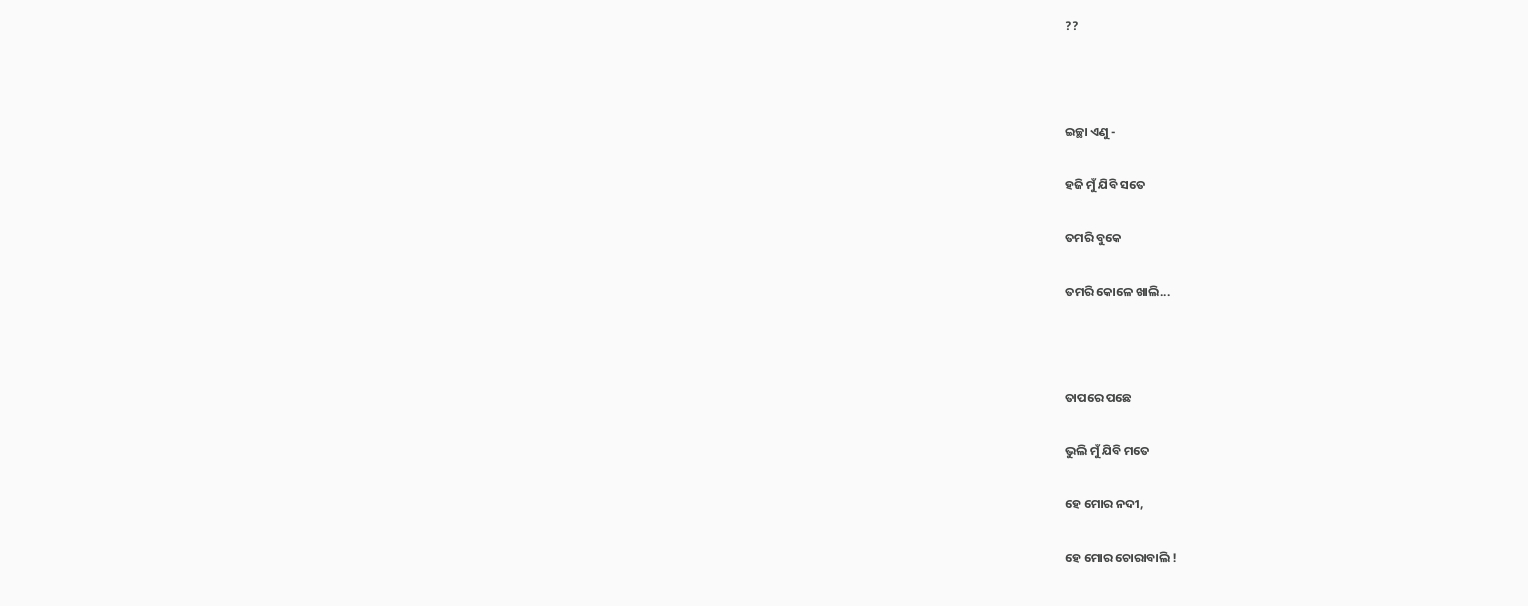??



ଇଚ୍ଛା ଏଣୁ -

ହଜି ମୁଁ ଯିବି ସତେ

ତମରି ବୁକେ

ତମରି କୋଳେ ଖାଲି...



ତାପରେ ପଛେ

ଭୁଲି ମୁଁ ଯିବି ମତେ

ହେ ମୋର ନଦୀ,

ହେ ମୋର ଚୋରାବାଲି !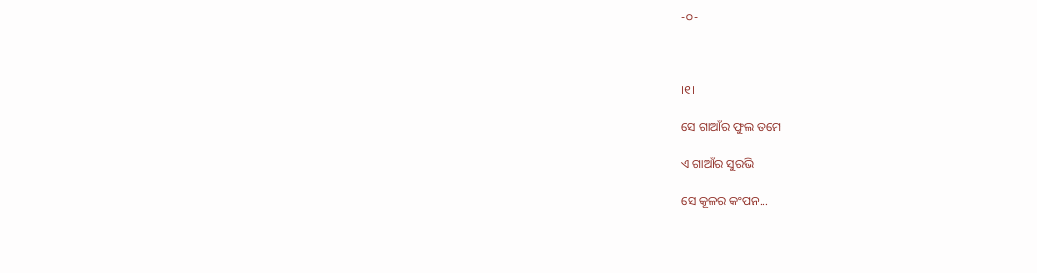-୦-



।୧।

ସେ ଗାଆଁର ଫୁଲ ତମେ

ଏ ଗାଆଁର ସୁରଭି

ସେ କୂଳର କଂପନ...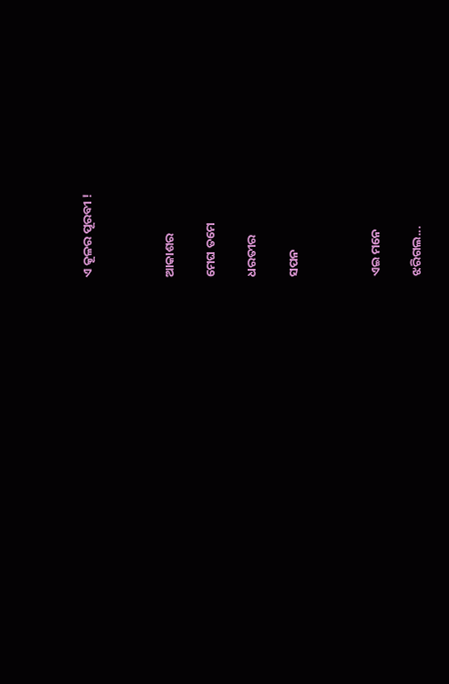ଏ କୂଳର ପୂରବୀ !



ଆକାଶର

ମେଘ ତମେ

ଧରତୀର

ସପନ



ଏଇ ମନେ

ଝରିଗଲ...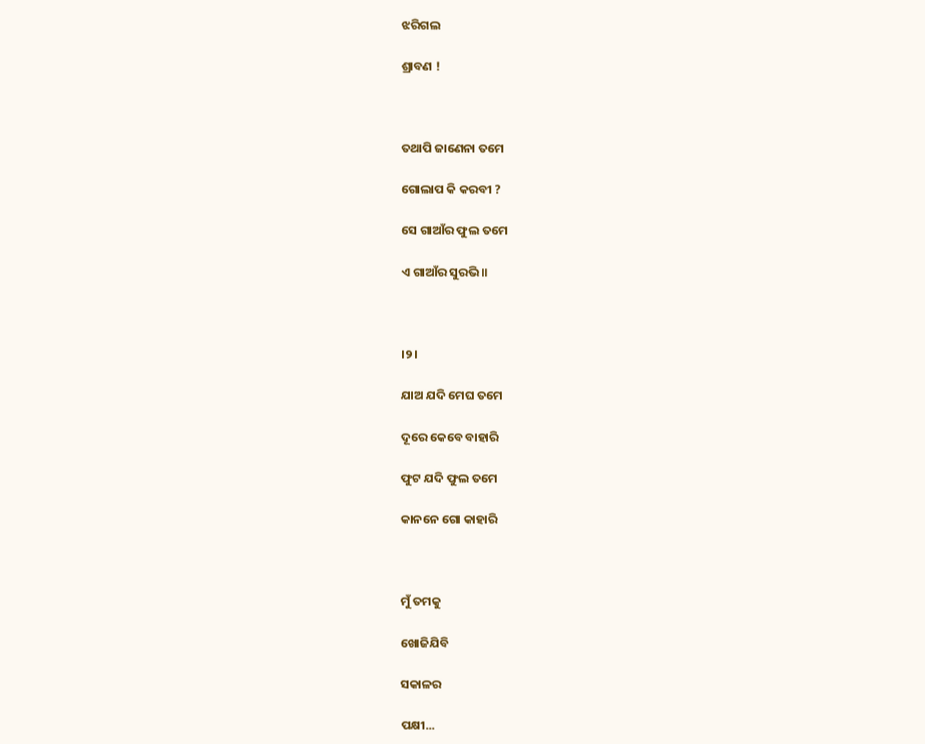ଝରିଗଲ

ଶ୍ରାବଣ !



ତଥାପି ଜାଣେନା ତମେ

ଗୋଲାପ କି କରବୀ ?

ସେ ଗାଆଁର ଫୁଲ ତମେ

ଏ ଗାଆଁର ସୁରଭି ॥



।୨।

ଯାଅ ଯଦି ମେଘ ତମେ

ଦୂରେ କେବେ ବାହାରି

ଫୁଟ ଯଦି ଫୁଲ ତମେ

କାନନେ ଗୋ କାହାରି



ମୁଁ ତମକୁ

ଖୋଜିଯିବି

ସକାଳର

ପକ୍ଷୀ...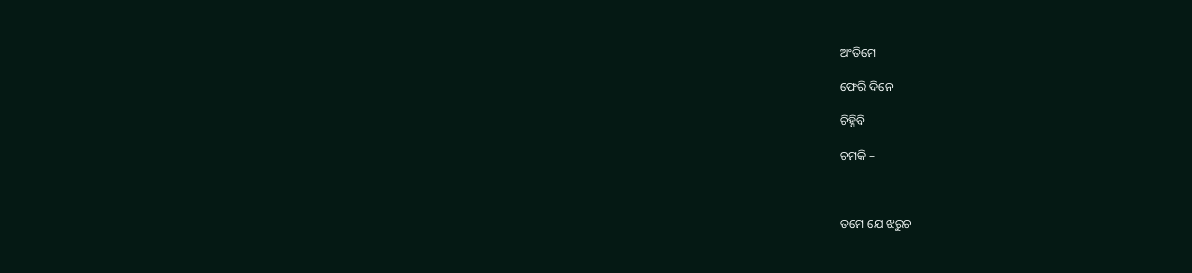ଅଂତିମେ

ଫେରି ଦିନେ

ଚିହ୍ନିବି

ଚମକି –



ତମେ ଯେ ଝରୁଚ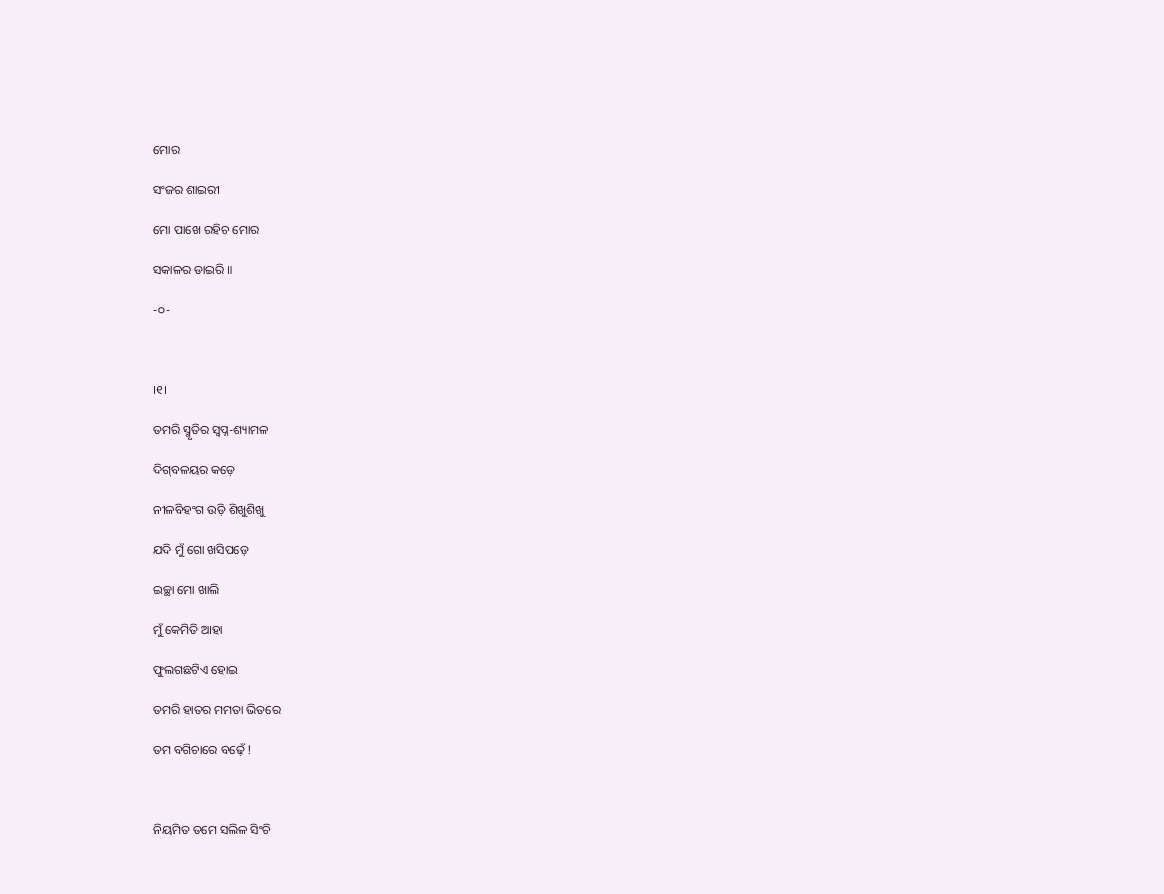ମୋର

ସଂଜର ଶାଇରୀ

ମୋ ପାଖେ ରହିଚ ମୋର

ସକାଳର ଡାଇରି ॥

-୦-



।୧।

ତମରି ସ୍ମୃତିର ସ୍ୱପ୍ନ-ଶ୍ୟାମଳ

ଦିଗ୍‌ବଳୟର କଡ଼େ

ନୀଳବିହଂଗ ଉଡ଼ି ଶିଖୁଶିଖୁ

ଯଦି ମୁଁ ଗୋ ଖସିପଡ଼େ

ଇଚ୍ଛା ମୋ ଖାଲି

ମୁଁ କେମିତି ଆହା

ଫୁଲଗଛଟିଏ ହୋଇ

ତମରି ହାତର ମମତା ଭିତରେ

ତମ ବଗିଚାରେ ବଢ଼େଁ !



ନିୟମିତ ତମେ ସଲିଳ ସିଂଚି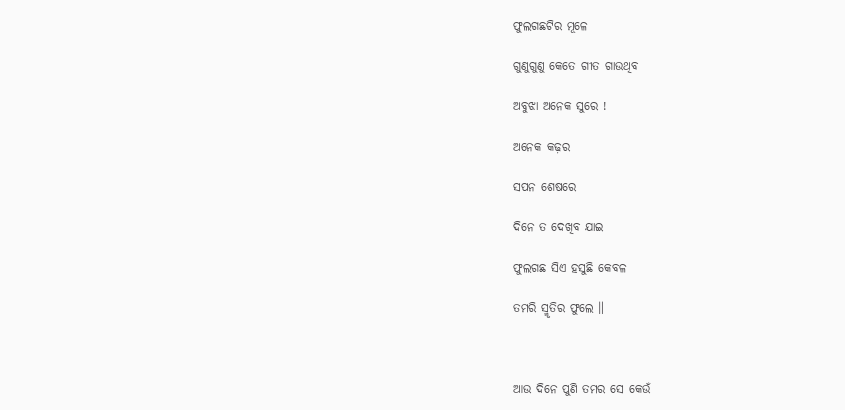ଫୁଲଗଛଟିର ମୂଳେ

ଗୁଣୁଗୁଣୁ କେତେ ଗୀତ ଗାଉଥିବ

ଅବୁଝା ଅନେକ ସୁରେ !

ଅନେକ କଢ଼ର

ସପନ ଶେଷରେ

ଦିନେ ତ ଦେଖିବ ଯାଇ

ଫୁଲଗଛ ସିଏ ହସୁଛି କେବଳ

ତମରି ସ୍ମୃତିର ଫୁଲେ ॥



ଆଉ ଦିନେ ପୁଣି ତମର ସେ କେଉଁ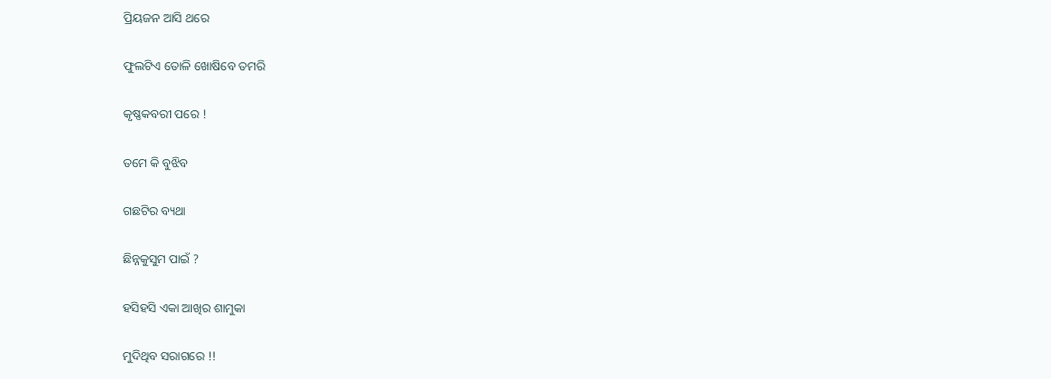ପ୍ରିୟଜନ ଆସି ଥରେ

ଫୁଲଟିଏ ତୋଳି ଖୋଷିବେ ତମରି

କୃଷ୍ଣକବରୀ ପରେ !

ତମେ କି ବୁଝିବ

ଗଛଟିର ବ୍ୟଥା

ଛିନ୍ନକୁସୁମ ପାଇଁ ?

ହସିହସି ଏକା ଆଖିର ଶାମୁକା

ମୁଦିଥିବ ସରାଗରେ !!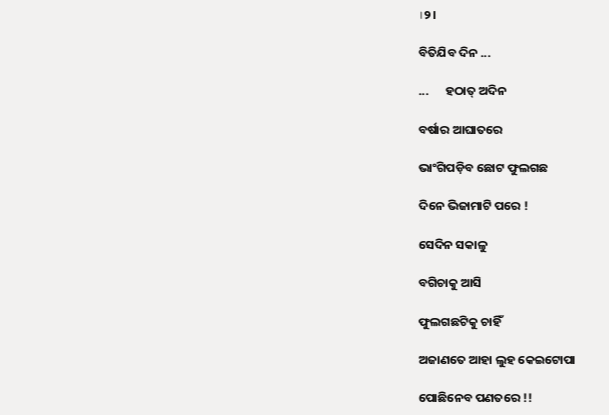।୨।

ବିତିଯିବ ଦିନ ...

...      ହଠାତ୍‌ ଅଦିନ

ବର୍ଷାର ଆଘାତରେ

ଭାଂଗିପଡ଼ିବ ଛୋଟ ଫୁଲଗଛ

ଦିନେ ଭିଜାମାଟି ପରେ !

ସେଦିନ ସକାଳୁ

ବଗିଚାକୁ ଆସି

ଫୁଲଗଛଟିକୁ ଚାହିଁ

ଅଜାଣତେ ଆହା ଲୁହ କେଇଟୋପା

ପୋଛିନେବ ପଣତରେ !!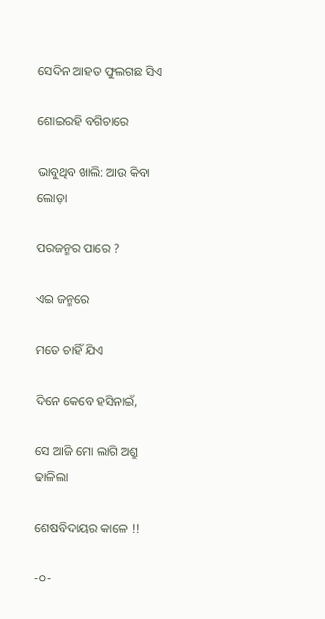ସେଦିନ ଆହତ ଫୁଲଗଛ ସିଏ

ଶୋଇରହି ବଗିଚାରେ

ଭାବୁଥିବ ଖାଲି: ଆଉ କିବା ଲୋଡ଼ା

ପରଜନ୍ମର ପାରେ ?

ଏଇ ଜନ୍ମରେ

ମତେ ଚାହିଁ ଯିଏ

ଦିନେ କେବେ ହସିନାଇଁ,

ସେ ଆଜି ମୋ ଲାଗି ଅଶ୍ରୁ ଢାଳିଲା

ଶେଷବିଦାୟର କାଳେ !!

-୦-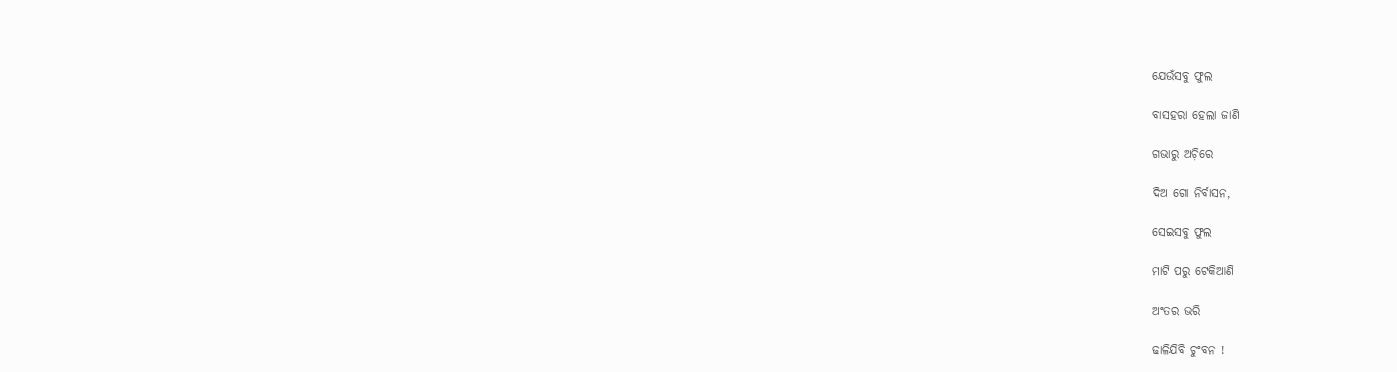ଯେଉଁସବୁ ଫୁଲ

ବାସହରା ହେଲା ଜାଣି

ଗଭାରୁ ଅଚ଼ିରେ

ଦିଅ ଗୋ ନିର୍ବାସନ,

ସେଇସବୁ ଫୁଲ

ମାଟି ପରୁ ଟେକିଆଣି

ଅଂତର ଭରି

ଢାଳିଯିବି ଚୁଂବନ !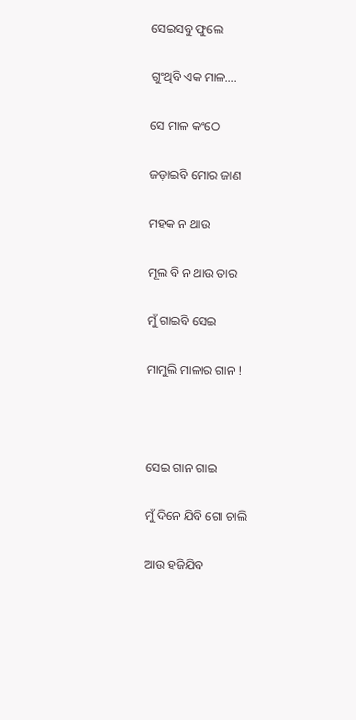ସେଇସବୁ ଫୁଲେ

ଗୁଂଥିବି ଏକ ମାଳ....

ସେ ମାଳ କଂଠେ

ଜଡ଼ାଇବି ମୋର ଜାଣ

ମହକ ନ ଥାଉ

ମୂଲ ବି ନ ଥାଉ ତାର

ମୁଁ ଗାଇବି ସେଇ

ମାମୁଲି ମାଳାର ଗାନ !



ସେଇ ଗାନ ଗାଇ

ମୁଁ ଦିନେ ଯିବି ଗୋ ଚାଲି

ଆଉ ହଜିଯିବ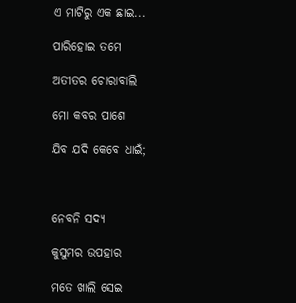ଏ ମାଟିରୁ ଏକ ଛାଇ...

ପାରିହୋଇ ତମେ

ଅତୀତର ଚୋରାବାଲି

ମୋ କବର ପାଶେ

ଯିବ ଯଦି କେବେ ଧାଇଁ;



ନେବନି ସଦ୍ୟ

କୁସୁମର ଉପହାର

ମତେ ଖାଲି ସେଇ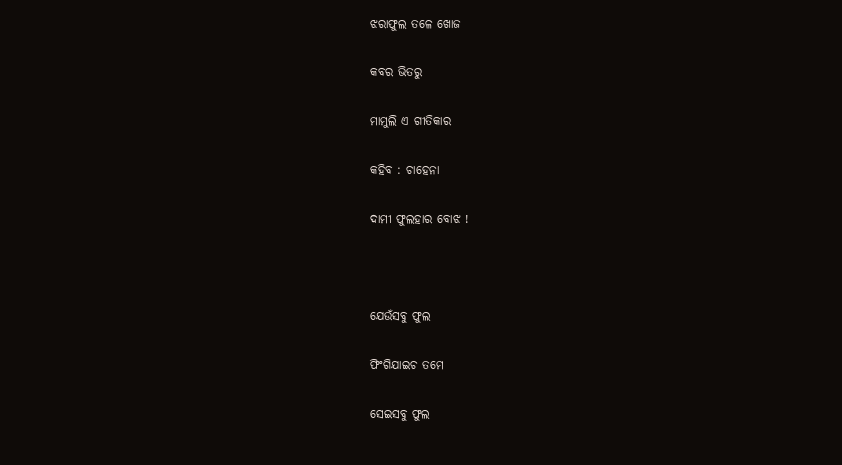ଝରାଫୁଲ ତଳେ ଖୋଜ

କବର ଭିତରୁ

ମାମୁଲି ଏ ଗୀତିକାର

କହିବ : ଚାହେନା

ଦାମୀ ଫୁଲହାର ବୋଝ !



ଯେଉଁସବୁ ଫୁଲ

ଫିଂଗିଯାଇଚ ତମେ

ସେଇସବୁ ଫୁଲ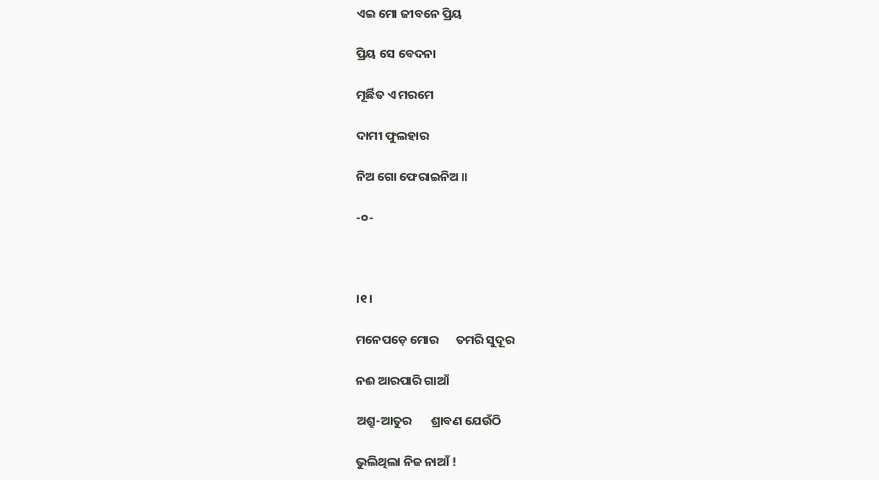ଏଇ ମୋ ଜୀବନେ ପ୍ରିୟ

ପ୍ରିୟ ସେ ବେଦନା

ମୂର୍ଛିତ ଏ ମରମେ

ଦାମୀ ଫୁଲହାର

ନିଅ ଗୋ ଫେରାଇନିଅ ॥

-୦-



।୧।

ମନେପଡ଼େ ମୋର      ତମରି ସୁଦୂର

ନଈ ଆରପାରି ଗାଆଁ

ଅଶ୍ରୁ-ଆତୁର       ଶ୍ରାବଣ ଯେଉଁଠି

ଭୁଲିଥିଲା ନିଜ ନାଆଁ !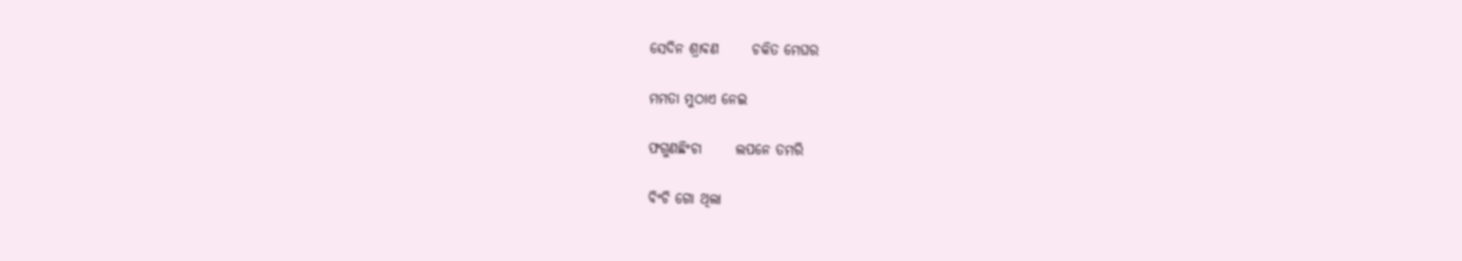ସେଦିନ ଶ୍ରାବଣ      ଚକିତ ମେଘର

ମମତା ମୁଠାଏ ନେଇ

ଫଗୁଣଛିଂଚା      ଲପନେ ତମରି

ବିଂଚି ଗୋ ଥିଲା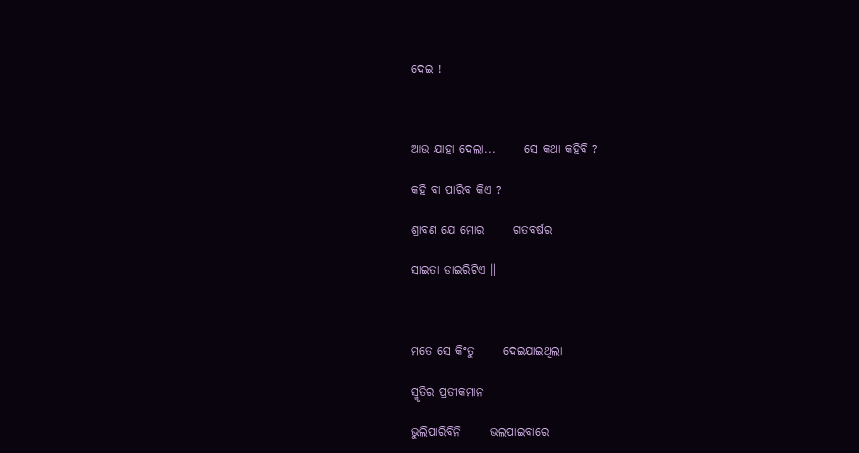ଦେଇ !



ଆଉ ଯାହା ଦେଲା...      ସେ କଥା କହିବି ?

କହି ବା ପାରିବ କିଏ ?

ଶ୍ରାବଣ ଯେ ମୋର      ଗତବର୍ଷର

ସାଇତା ଡାଇରିଟିଏ ॥



ମତେ ସେ କିଂତୁ      ଦେଇଯାଇଥିଲା

ସ୍ମୃତିର ପ୍ରତୀକମାନ

ଭୁଲିପାରିବିନି      ଭଲପାଇବାରେ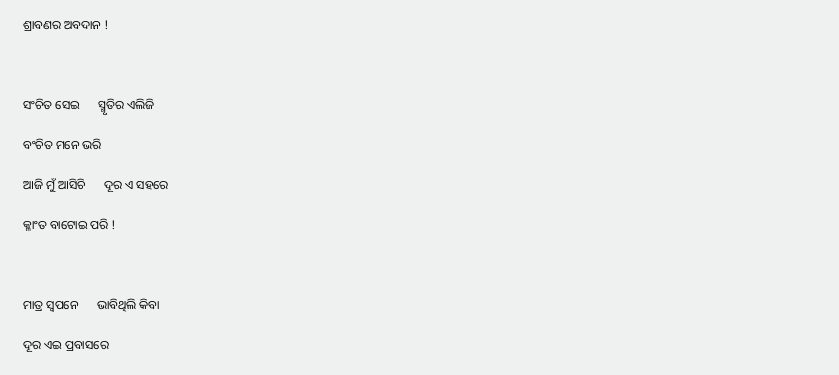ଶ୍ରାବଣର ଅବଦାନ !



ସଂଚିତ ସେଇ      ସ୍ମୃତିର ଏଲିଜି

ବଂଚିତ ମନେ ଭରି

ଆଜି ମୁଁ ଆସିଚି      ଦୂର ଏ ସହରେ

କ୍ଳାଂତ ବାଟୋଇ ପରି !



ମାତ୍ର ସ୍ୱପନେ      ଭାବିଥିଲି କିବା

ଦୂର ଏଇ ପ୍ରବାସରେ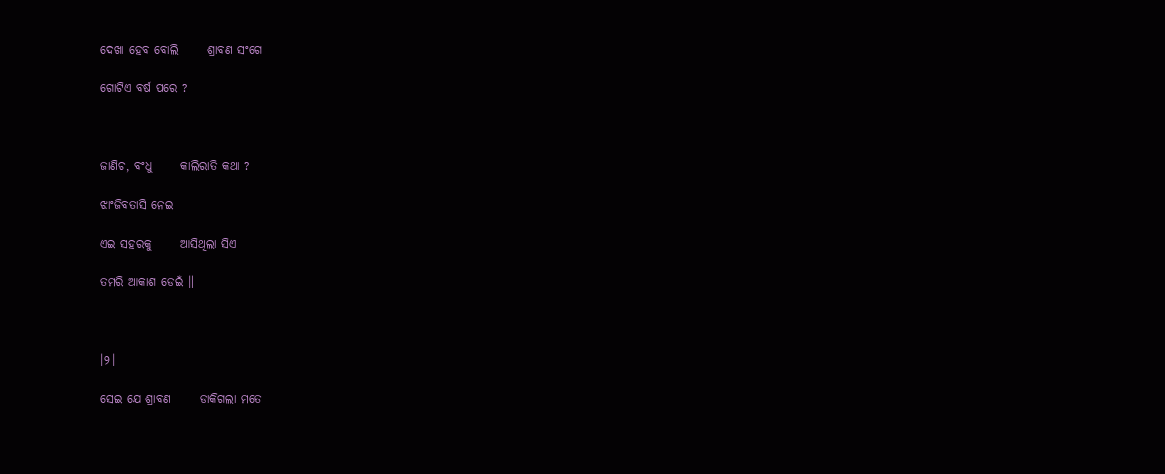ଦେଖା ହେବ ବୋଲି      ଶ୍ରାବଣ ସଂଗେ

ଗୋଟିଏ ବର୍ଷ ପରେ ?



ଜାଣିଚ, ବଂଧୁ      କାଲିରାତି କଥା ?

ଝାଂଜିବତାସି ନେଇ

ଏଇ ସହରକୁ      ଆସିଥିଲା ସିଏ

ତମରି ଆକାଶ ଡେଇଁ ॥



।୨।

ସେଇ ଯେ ଶ୍ରାବଣ      ଡାକିଗଲା ମତେ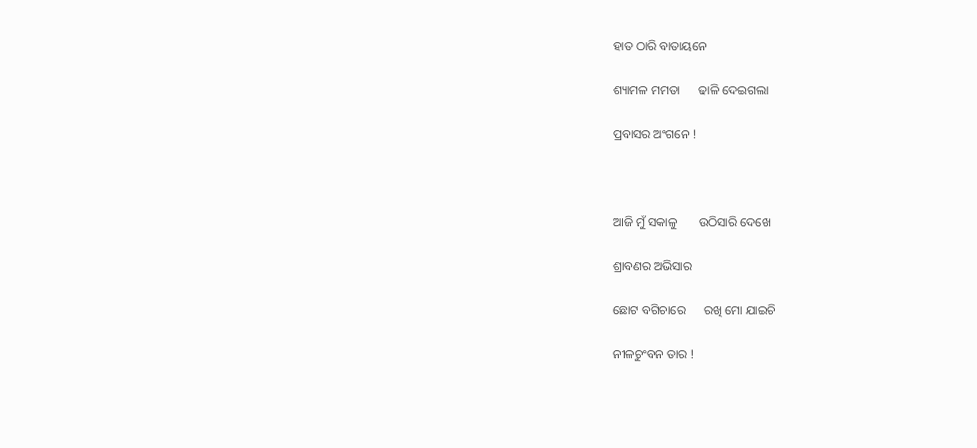ହାତ ଠାରି ବାତାୟନେ

ଶ୍ୟାମଳ ମମତା      ଢାଳି ଦେଇଗଲା

ପ୍ରବାସର ଅଂଗନେ !



ଆଜି ମୁଁ ସକାଳୁ       ଉଠିସାରି ଦେଖେ

ଶ୍ରାବଣର ଅଭିସାର

ଛୋଟ ବଗିଚାରେ      ରଖି ମୋ ଯାଇଚି

ନୀଳଚୁଂବନ ତାର !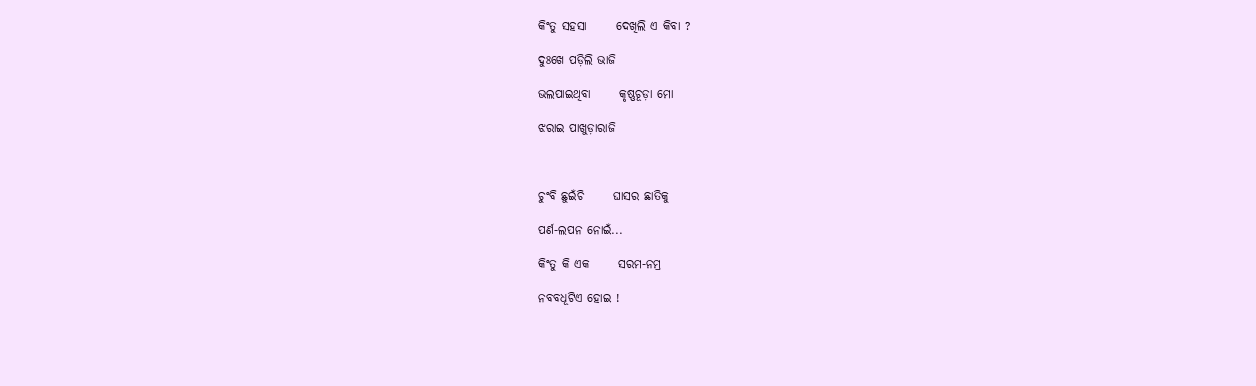କିଂତୁ ସହସା      ଦେଖିଲି ଏ କିବା ?

ଦୁଃଖେ ପଡ଼ିଲି ଭାଜି

ଭଲପାଇଥିବା      କୃଷ୍ଣଚୂଡ଼ା ମୋ

ଝରାଇ ପାଖୁଡ଼ାରାଜି



ଚୁଂବି ଛୁଇଁଚି      ଘାସର ଛାତିକୁ

ପର୍ଣ-ଲପନ ନୋଇଁ...

କିଂତୁ କି ଏକ      ସରମ-ନମ୍ର

ନବବଧୂଟିଏ ହୋଇ !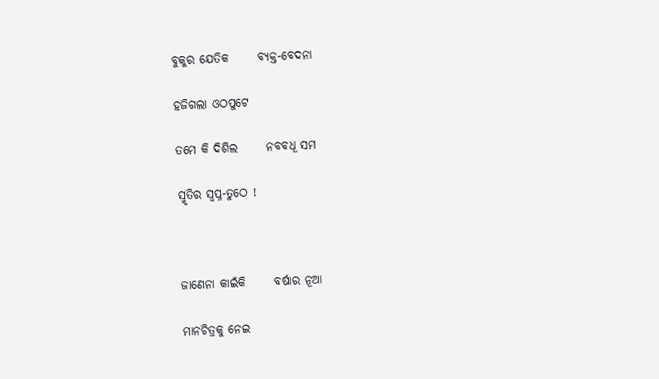ବୁକୁର ଯେତିକ      ବ୍ୟକ୍ତ-ବେଦନା

ହଜିଗଲା ଓଠପୁଟେ

ତମେ କି ଦିଶିଲ      ନବବଧୂ ସମ

ସ୍ମୃତିର ସ୍ୱପ୍ନ-ତୁଠେ !



ଜାଣେନା କାଇଁକି      ବର୍ଷାର ନୂଆ

ମାନଚିତ୍ରକୁ ନେଇ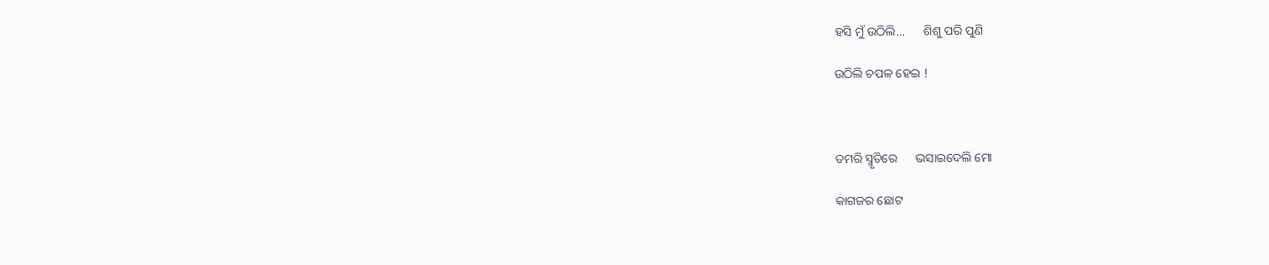ହସି ମୁଁ ଉଠିଲି...      ଶିଶୁ ପରି ପୁଣି

ଉଠିଲି ଚପଳ ହେଇ !



ତମରି ସ୍ମୃତିରେ      ଭସାଇଦେଲି ମୋ

କାଗଜର ଛୋଟ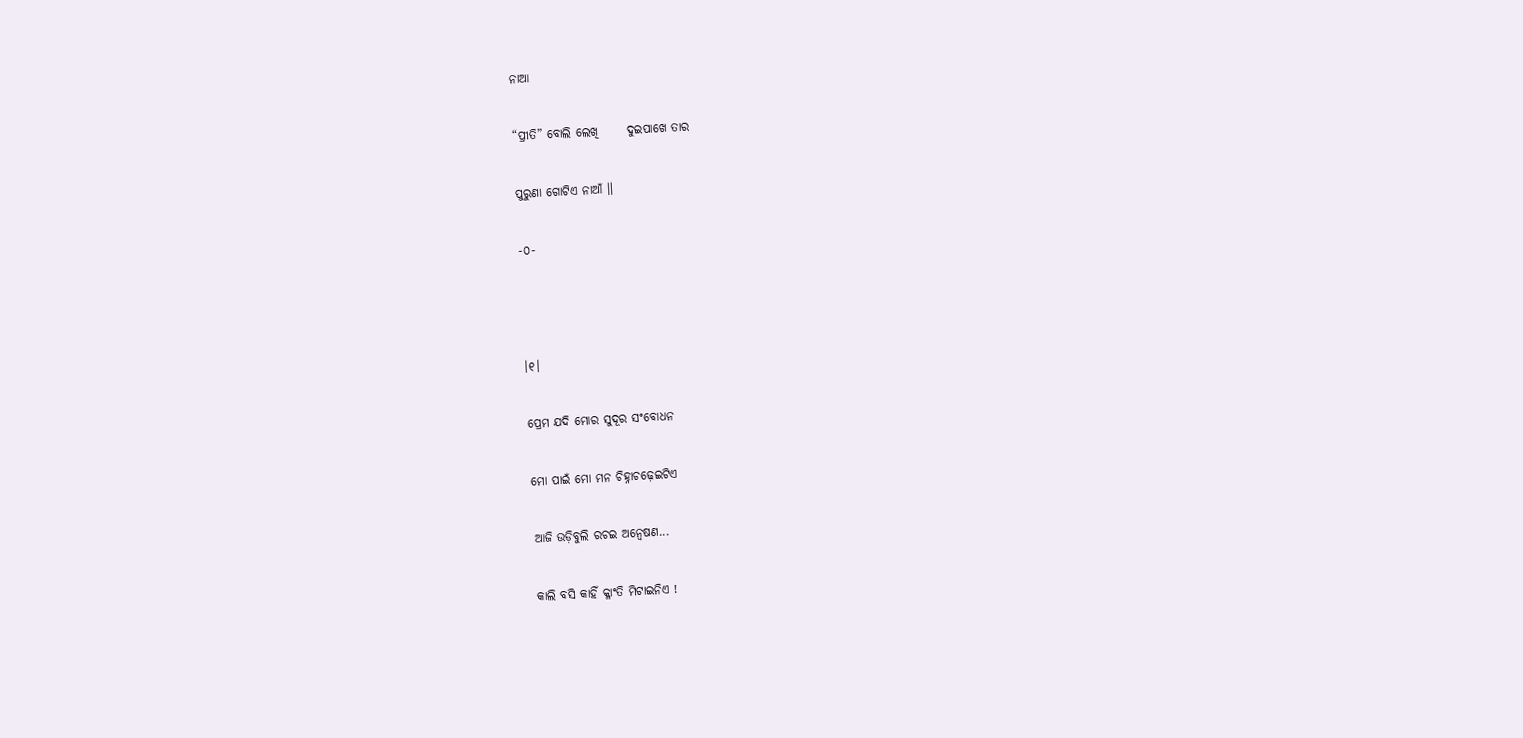ନାଆ

“ପ୍ରୀତି” ବୋଲି ଲେଖି      ଦୁଇପାଖେ ତାର

ପୁରୁଣା ଗୋଟିଏ ନାଆଁ ॥

-୦-



।୧।

ପ୍ରେମ ଯଦି ମୋର ସୁଦୂର ସଂବୋଧନ

ମୋ ପାଇଁ ମୋ ମନ ଚିହ୍ନାଚଢ଼େଇଟିଏ

ଆଜି ଉଡ଼ିବୁଲି ରଚଇ ଅନ୍ୱେଷଣ...

କାଲି ବସି କାହିଁ କ୍ଳାଂତି ମିଟାଇନିଏ !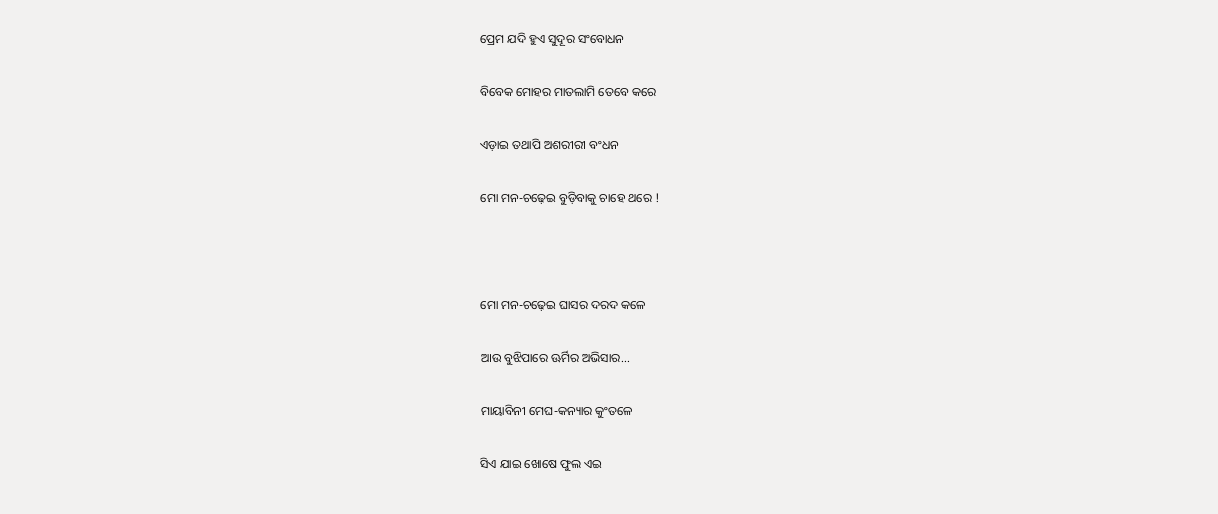ପ୍ରେମ ଯଦି ହୁଏ ସୁଦୂର ସଂବୋଧନ

ବିବେକ ମୋହର ମାତଲାମି ତେବେ କରେ

ଏଡ଼ାଇ ତଥାପି ଅଶରୀରୀ ବଂଧନ

ମୋ ମନ-ଚଢ଼େଇ ବୁଡ଼ିବାକୁ ଚାହେ ଥରେ !



ମୋ ମନ-ଚଢ଼େଇ ଘାସର ଦରଦ କଳେ

ଆଉ ବୁଝିପାରେ ଊର୍ମିର ଅଭିସାର...

ମାୟାବିନୀ ମେଘ-କନ୍ୟାର କୁଂତଳେ

ସିଏ ଯାଇ ଖୋଷେ ଫୁଲ ଏଇ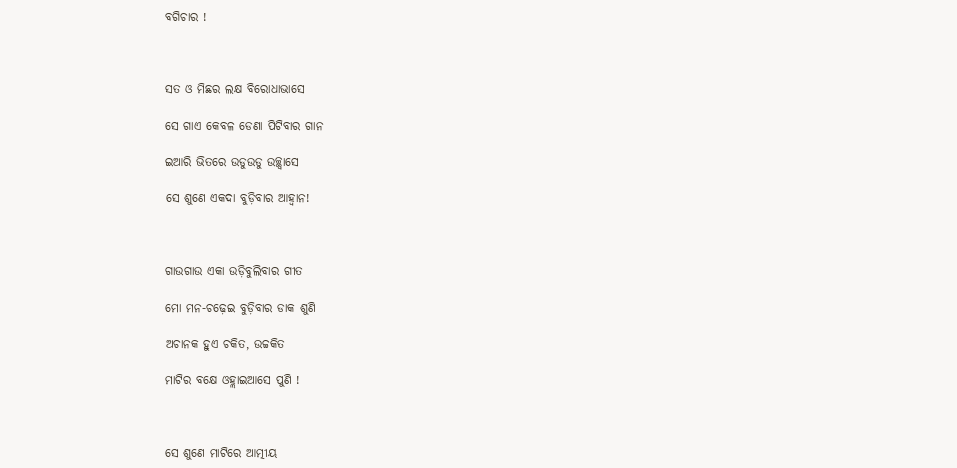ବଗିଚାର !



ସତ ଓ ମିଛର ଲକ୍ଷ ବିରୋଧାଭାସେ

ସେ ଗାଏ କେବଳ ଡେଣା ପିଟିବାର ଗାନ

ଇଆରି ଭିତରେ ଉଡୁଉଡୁ ଉଚ୍ଛ୍ୱାସେ

ସେ ଶୁଣେ ଏକଦା ବୁଡ଼ିବାର ଆହ୍ୱାନ!



ଗାଉଗାଉ ଏକା ଉଡ଼ିବୁଲିବାର ଗୀତ

ମୋ ମନ-ଚଢ଼େଇ ବୁଡ଼ିବାର ଡାକ ଶୁଣି

ଅଚାନକ ହୁଏ ଚକିତ, ଉଚ୍ଚକିତ

ମାଟିର ବକ୍ଷେ ଓହ୍ଲାଇଆସେ ପୁଣି !



ସେ ଶୁଣେ ମାଟିରେ ଆତ୍ମୀୟ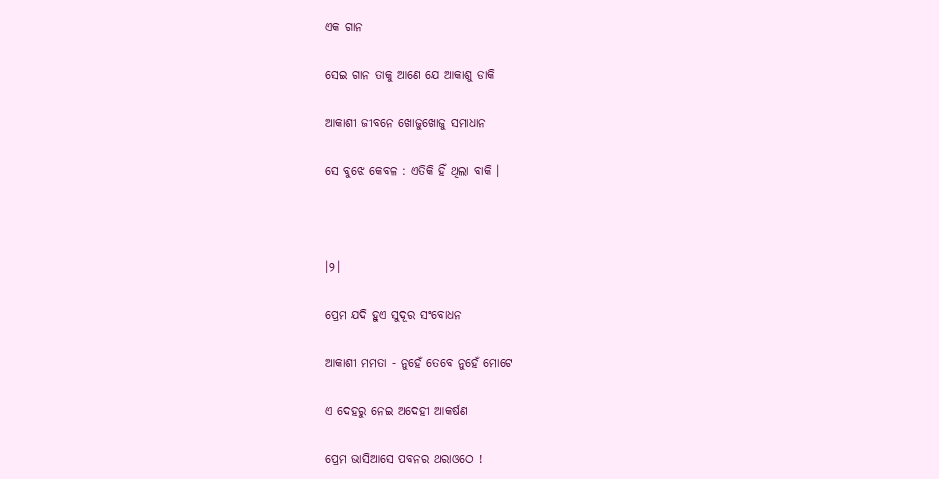ଏକ ଗାନ

ସେଇ ଗାନ ତାକୁ ଆଣେ ଯେ ଆକାଶୁ ଡାକି

ଆକାଶୀ ଜୀବନେ ଖୋଜୁଖୋଜୁ ସମାଧାନ

ସେ ବୁଝେ କେବଳ : ଏତିକି ହିଁ ଥିଲା ବାକି ।



।୨।

ପ୍ରେମ ଯଦି ହୁଏ ସୁଦୂର ସଂବୋଧନ

ଆକାଶୀ ମମତା - ନୁହେଁ ତେବେ ନୁହେଁ ମୋଟେ

ଏ ଦେହରୁ ନେଇ ଅଦେହୀ ଆକର୍ଷଣ

ପ୍ରେମ ଭାସିଆସେ ପବନର ଥରାଓଠେ !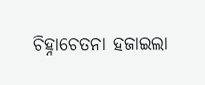ଚିହ୍ନାଚେତନା ହଜାଇଲା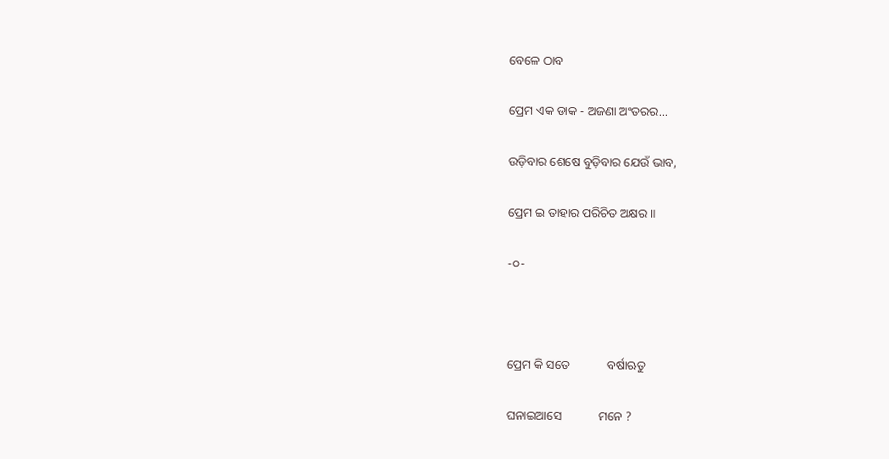ବେଳେ ଠାବ

ପ୍ରେମ ଏକ ଡାକ - ଅଜଣା ଅଂତରର...

ଉଡ଼ିବାର ଶେଷେ ବୁଡ଼ିବାର ଯେଉଁ ଭାବ,

ପ୍ରେମ ଇ ତାହାର ପରିଚିତ ଅକ୍ଷର ॥

-୦-



ପ୍ରେମ କି ସତେ            ବର୍ଷାଋତୁ

ଘନାଇଆସେ            ମନେ ?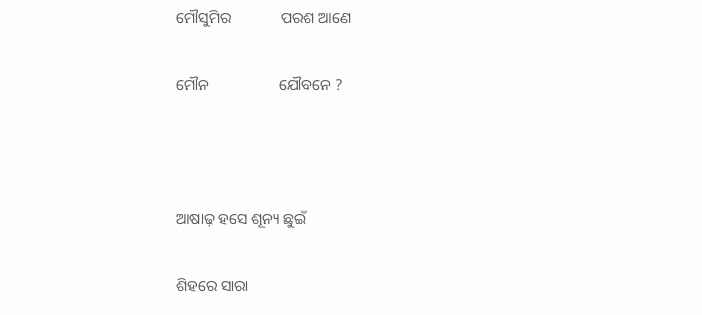ମୌସୁମିର             ପରଶ ଆଣେ

ମୌନ                  ଯୌବନେ ?



ଆଷାଢ଼ ହସେ ଶୂନ୍ୟ ଛୁଇଁ

ଶିହରେ ସାରା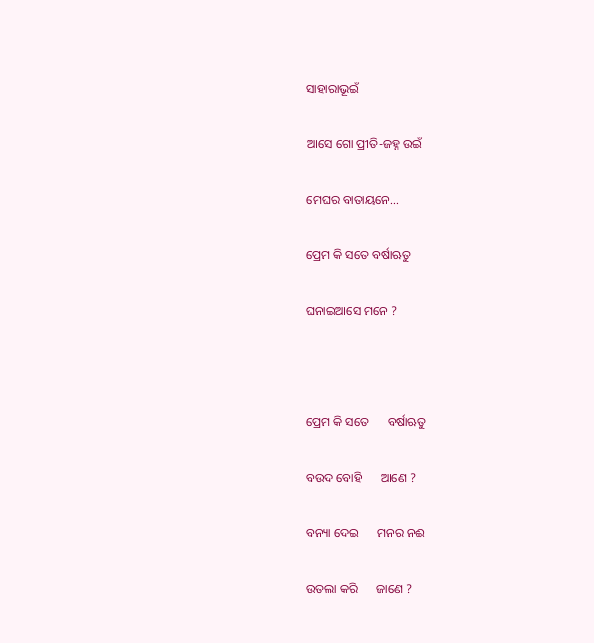ସାହାରାଭୂଇଁ

ଆସେ ଗୋ ପ୍ରୀତି-ଜହ୍ନ ଉଇଁ

ମେଘର ବାତାୟନେ...

ପ୍ରେମ କି ସତେ ବର୍ଷାଋତୁ

ଘନାଇଆସେ ମନେ ?



ପ୍ରେମ କି ସତେ      ବର୍ଷାଋତୁ

ବଉଦ ବୋହି      ଆଣେ ?

ବନ୍ୟା ଦେଇ      ମନର ନଈ

ଉତଲା କରି      ଜାଣେ ?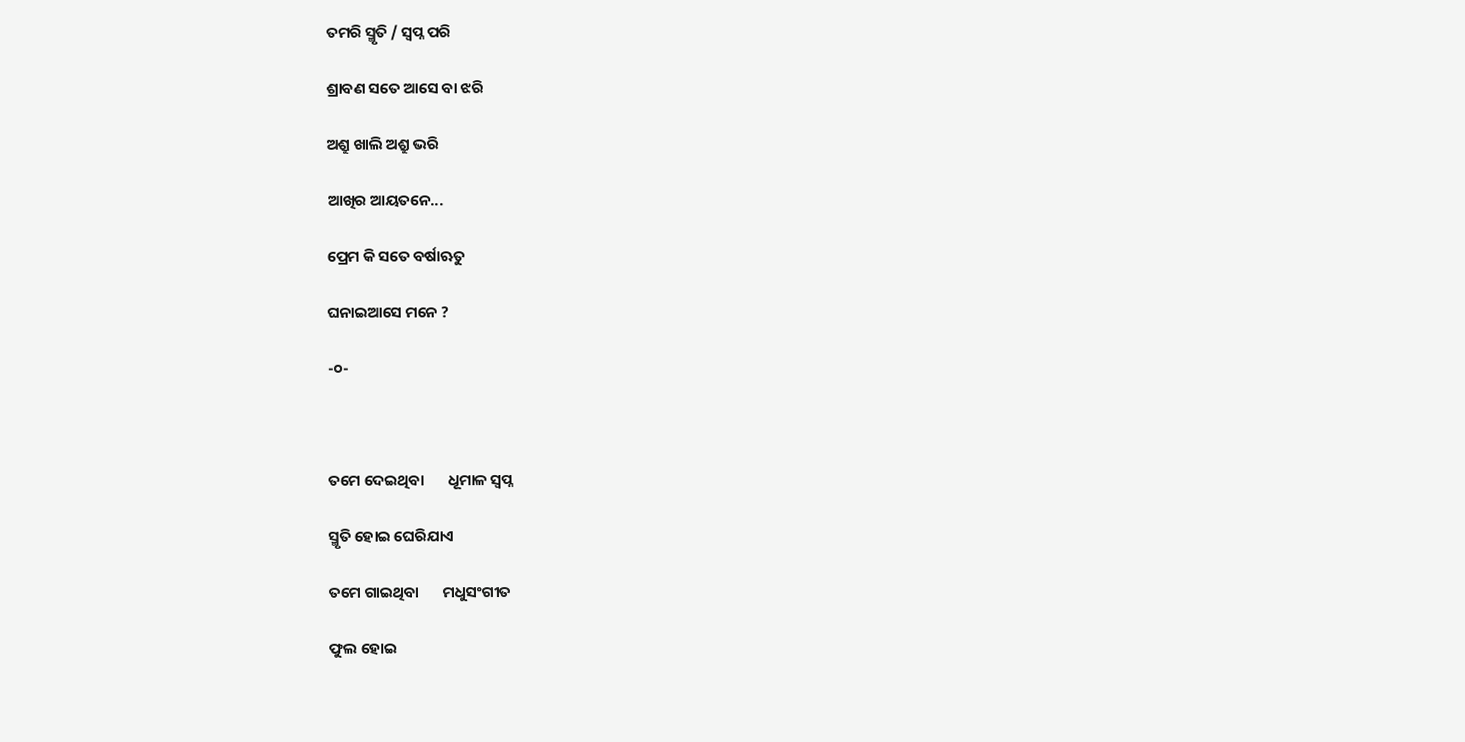ତମରି ସ୍ମୃତି / ସ୍ୱପ୍ନ ପରି

ଶ୍ରାବଣ ସତେ ଆସେ ବା ଝରି

ଅଶ୍ରୁ ଖାଲି ଅଶ୍ରୁ ଭରି

ଆଖିର ଆୟତନେ...

ପ୍ରେମ କି ସତେ ବର୍ଷାଋତୁ

ଘନାଇଆସେ ମନେ ?

-୦-



ତମେ ଦେଇଥିବା       ଧୂମାଳ ସ୍ୱପ୍ନ

ସ୍ମୃତି ହୋଇ ଘେରିଯାଏ

ତମେ ଗାଇଥିବା       ମଧୁସଂଗୀତ

ଫୁଲ ହୋଇ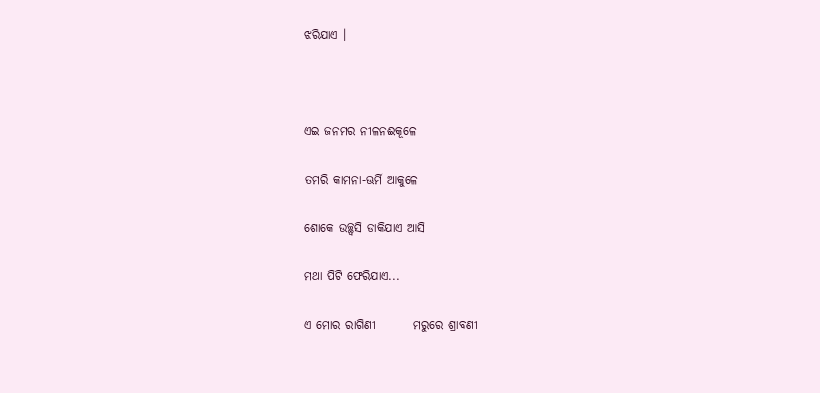ଝରିଯାଏ ।



ଏଇ ଜନମର ନୀଳନଈକୂଳେ

ତମରି କାମନା-ଊର୍ମି ଆକୁଳେ

ଶୋକେ ଉଚ୍ଛ୍ୱସି ଡାକିଯାଏ ଆସି

ମଥା ପିଟି ଫେରିଯାଏ...

ଏ ମୋର ରାଗିଣୀ        ମରୁରେ ଶ୍ରାବଣୀ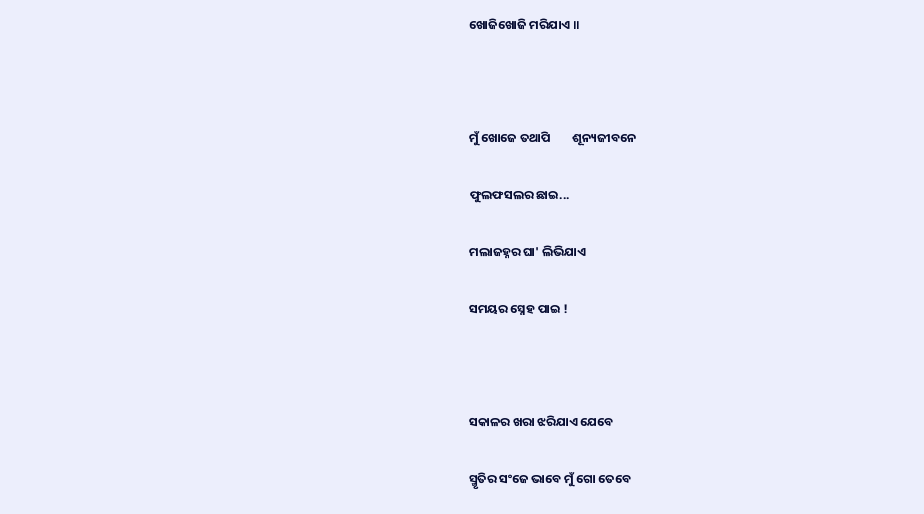ଖୋଜିଖୋଜି ମରିଯାଏ ॥



ମୁଁ ଖୋଜେ ତଥାପି        ଶୂନ୍ୟଜୀବନେ

ଫୁଲଫସଲର ଛାଇ...

ମଲାଜହ୍ନର ଘା' ଲିଭିଯାଏ

ସମୟର ସ୍ନେହ ପାଇ !



ସକାଳର ଖରା ଝରିଯାଏ ଯେବେ

ସ୍ମୃତିର ସଂଜେ ଭାବେ ମୁଁ ଗୋ ତେବେ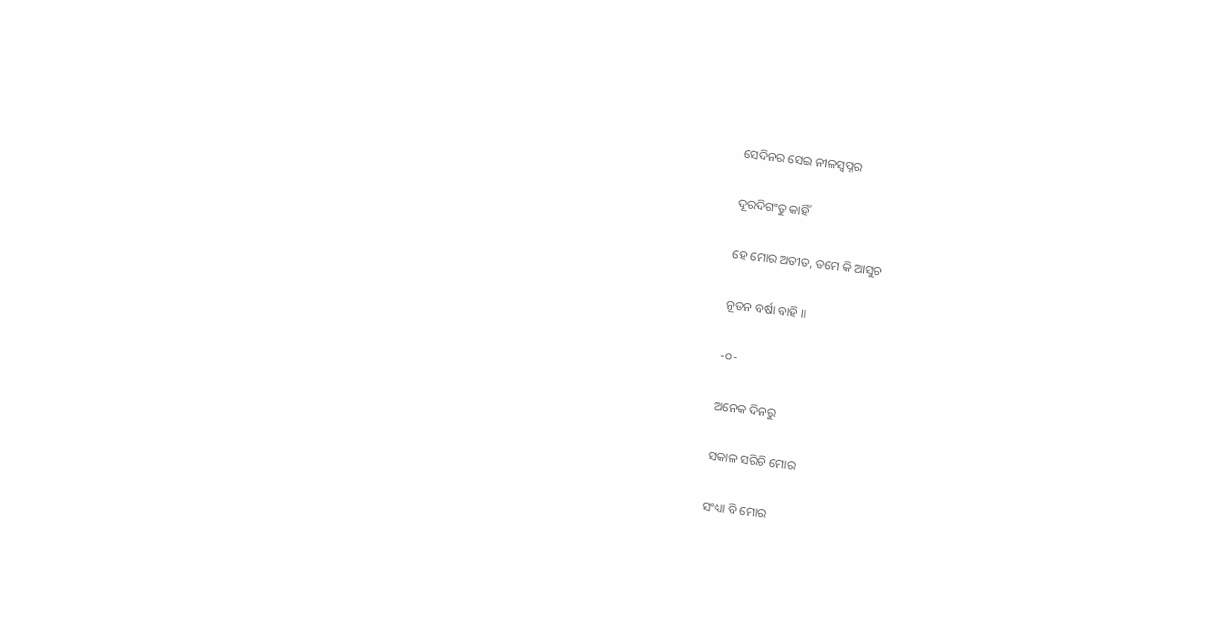ସେଦିନର ସେଇ ନୀଳସ୍ୱପ୍ନର

ଦୂରଦିଗଂତୁ କାହିଁ

ହେ ମୋର ଅତୀତ, ତମେ କି ଆସୁଚ

ନୂତନ ବର୍ଷା ବାହି ॥

-୦-

ଅନେକ ଦିନରୁ

ସକାଳ ସରିଚି ମୋର

ସଂଧ୍ୟା ବି ମୋର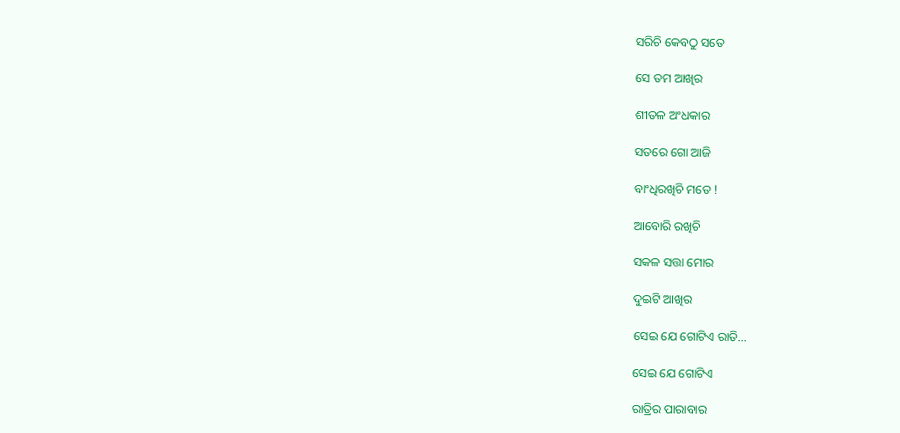ସରିଚି କେବଠୁ ସତେ

ସେ ତମ ଆଖିର

ଶୀତଳ ଅଂଧକାର

ସତରେ ଗୋ ଆଜି

ବାଂଧିରଖିଚି ମତେ !

ଆବୋରି ରଖିଚି

ସକଳ ସତ୍ତା ମୋର

ଦୁଇଟି ଆଖିର

ସେଇ ଯେ ଗୋଟିଏ ରାତି...

ସେଇ ଯେ ଗୋଟିଏ

ରାତ୍ରିର ପାରାବାର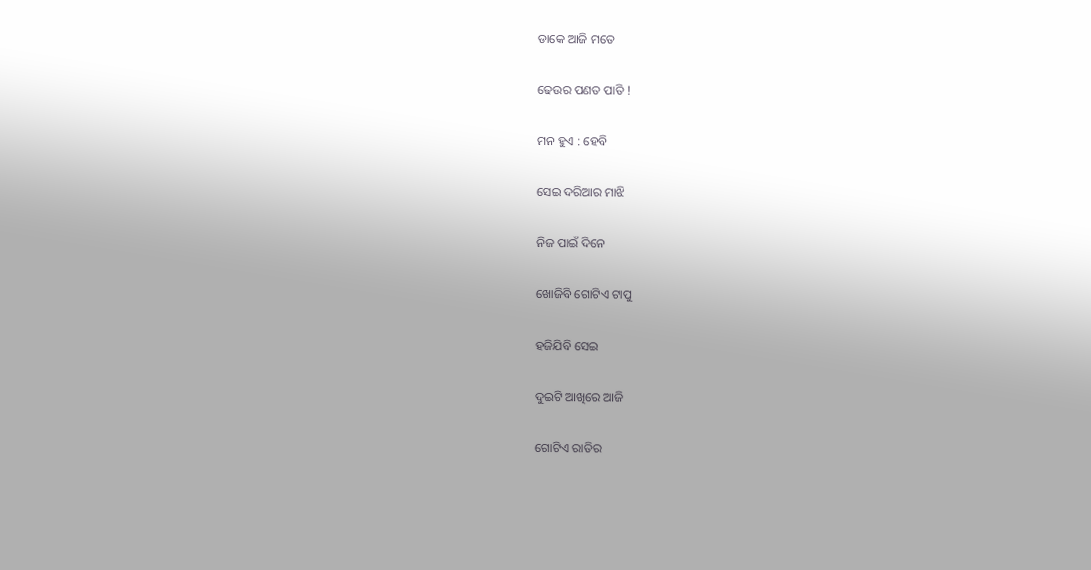ଡାକେ ଆଜି ମତେ

ଢେଉର ପଣତ ପାତି !

ମନ ହୁଏ : ହେବି

ସେଇ ଦରିଆର ମାଝି

ନିଜ ପାଇଁ ଦିନେ

ଖୋଜିବି ଗୋଟିଏ ଟାପୁ

ହଜିଯିବି ସେଇ

ଦୁଇଟି ଆଖିରେ ଆଜି

ଗୋଟିଏ ରାତିର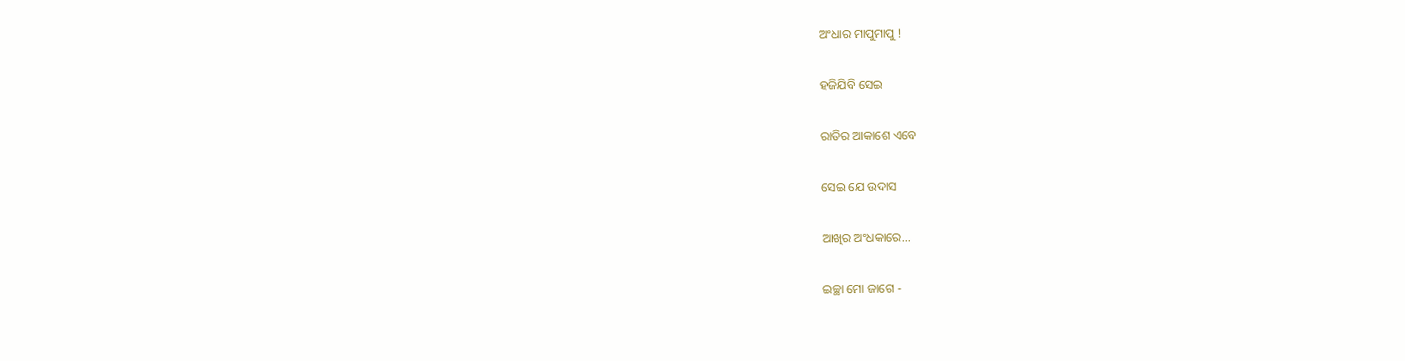ଅଂଧାର ମାପୁମାପୁ !

ହଜିଯିବି ସେଇ

ରାତିର ଆକାଶେ ଏବେ

ସେଇ ଯେ ଉଦାସ

ଆଖିର ଅଂଧକାରେ...

ଇଚ୍ଛା ମୋ ଜାଗେ -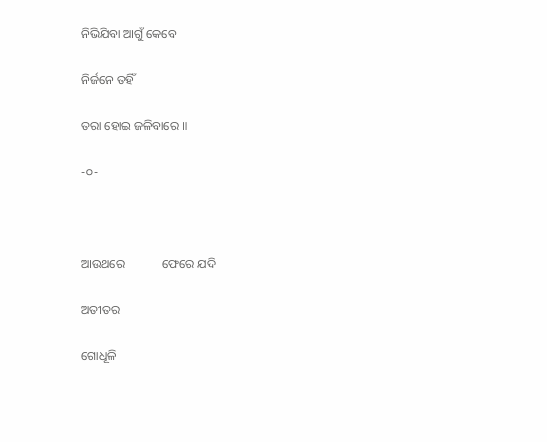ନିଭିଯିବା ଆଗୁଁ କେବେ

ନିର୍ଜନେ ତହିଁ

ତରା ହୋଇ ଜଳିବାରେ ॥

-୦-



ଆଉଥରେ            ଫେରେ ଯଦି

ଅତୀତର

ଗୋଧୂଳି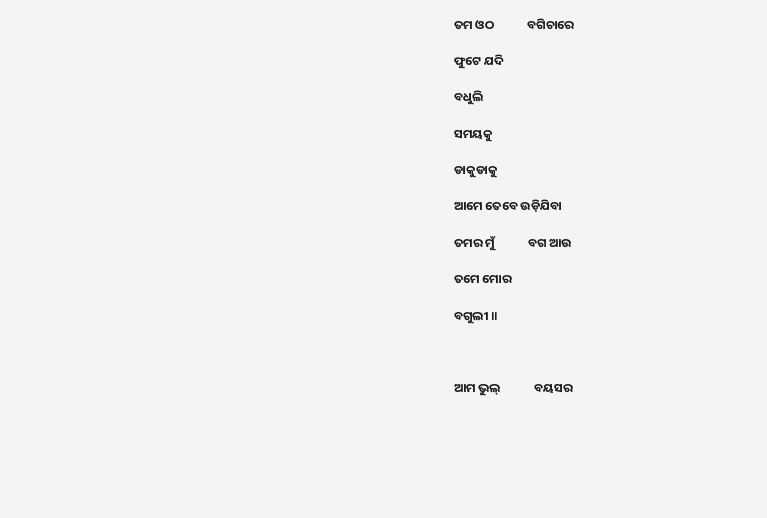ତମ ଓଠ            ବଗିଚାରେ

ଫୁଟେ ଯଦି

ବଧୁଲି

ସମୟକୁ

ଡାକୁଡାକୁ

ଆମେ ତେବେ ଉଡ଼ିଯିବା

ତମର ମୁଁ            ବଗ ଆଉ

ତମେ ମୋର

ବଗୁଲୀ ॥



ଆମ ଭୁଲ୍‌            ବୟସର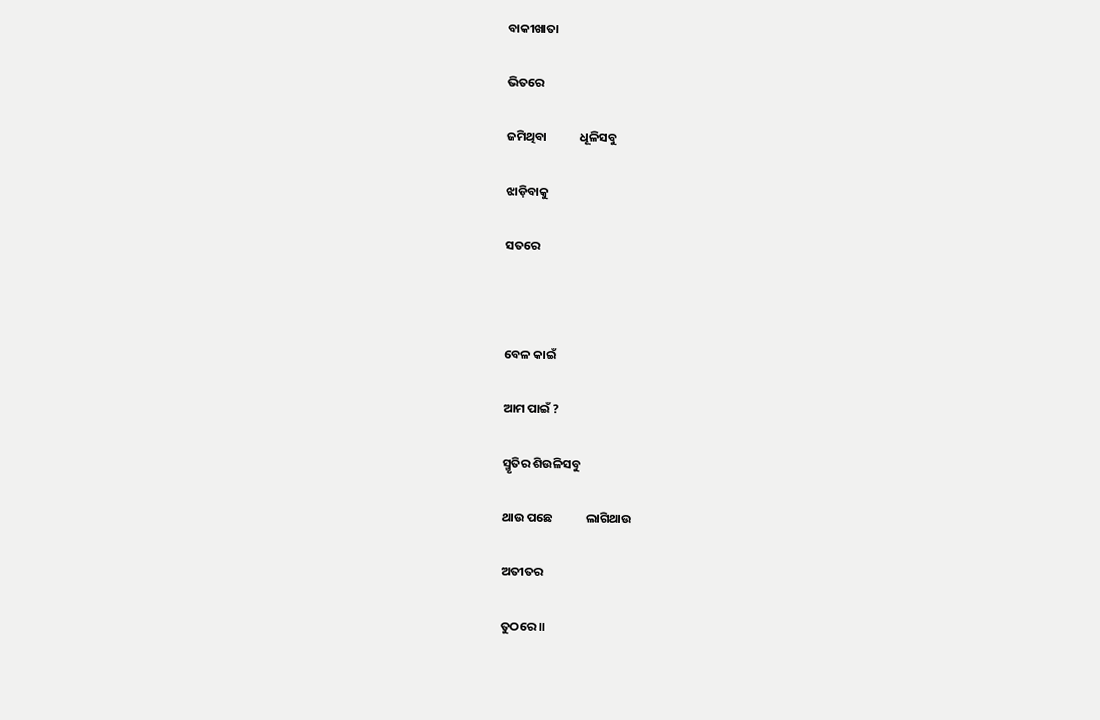ବାକୀଖାତା

ଭିତରେ

ଜମିଥିବା            ଧୂଳିସବୁ

ଝାଡ଼ିବାକୁ

ସତରେ



ବେଳ କାଇଁ

ଆମ ପାଇଁ ?

ସ୍ମୃତିର ଶିଉଳିସବୁ

ଥାଉ ପଛେ            ଲାଗିଥାଉ

ଅତୀତର

ତୁଠରେ ॥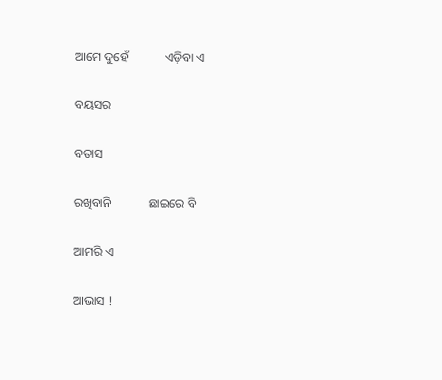ଆମେ ଦୁହେଁ            ଏଡ଼ିବା ଏ

ବୟସର

ବତାସ

ରଖିବାନି            ଛାଇରେ ବି

ଆମରି ଏ

ଆଭାସ !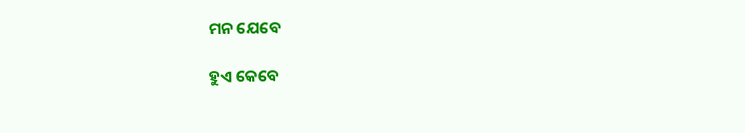ମନ ଯେବେ

ହୁଏ କେବେ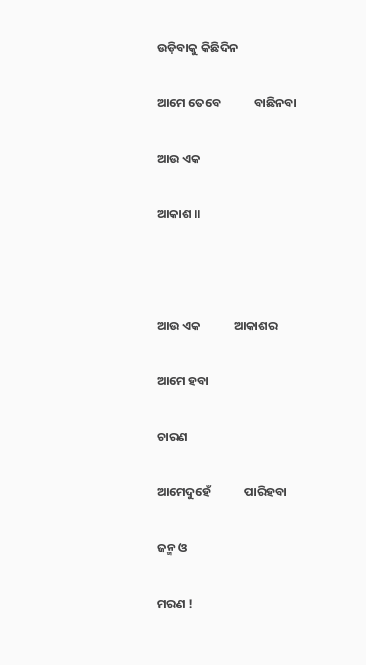ଉଡ଼ିବାକୁ କିଛିଦିନ

ଆମେ ତେବେ            ବାଛିନବା

ଆଉ ଏକ

ଆକାଶ ॥



ଆଉ ଏକ            ଆକାଶର

ଆମେ ହବା

ଚାରଣ

ଆମେଦୁହେଁ            ପାରିହବା

ଜନ୍ମ ଓ

ମରଣ !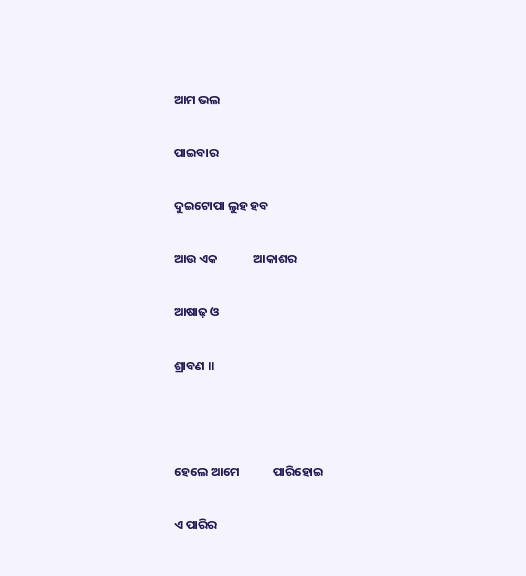ଆମ ଭଲ

ପାଇବାର

ଦୁଇଟୋପା ଲୁହ ହବ

ଆଉ ଏକ             ଆକାଶର

ଆଷାଢ଼ ଓ

ଶ୍ରାବଣ ॥



ହେଲେ ଆମେ            ପାରିହୋଇ

ଏ ପାରିର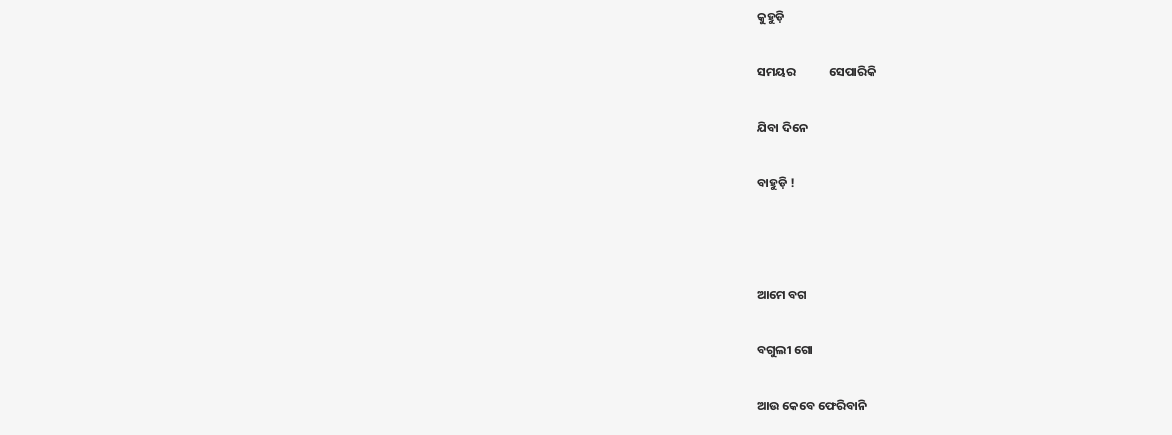କୁହୁଡ଼ି

ସମୟର            ସେପାରିକି

ଯିବା ଦିନେ

ବାହୁଡ଼ି !



ଆମେ ବଗ

ବଗୁଲୀ ଗୋ

ଆଉ କେବେ ଫେରିବାନି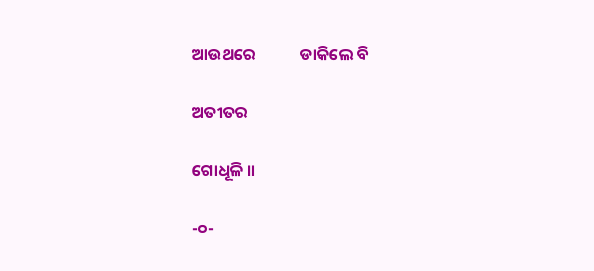ଆଉଥରେ            ଡାକିଲେ ବି

ଅତୀତର

ଗୋଧୂଳି ॥

-୦-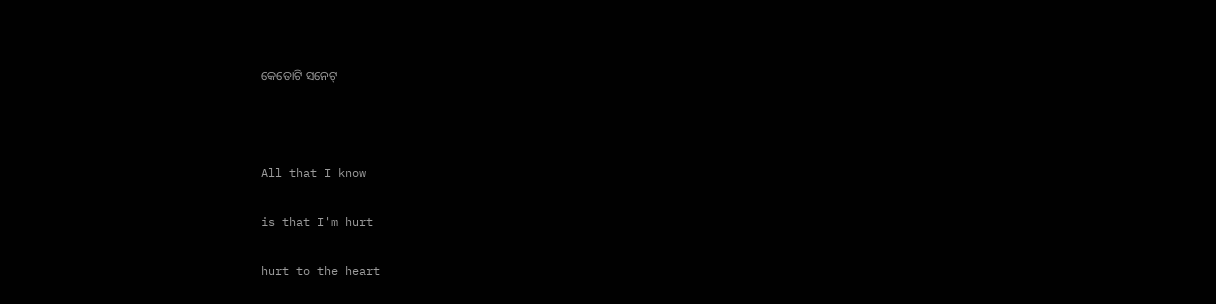କେତୋଟି ସନେଟ୍‌



All that I know

is that I'm hurt

hurt to the heart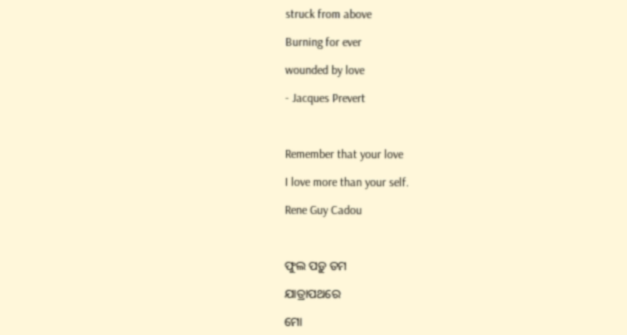struck from above

Burning for ever

wounded by love

- Jacques Prevert



Remember that your love

I love more than your self.

Rene Guy Cadou



ଫୁଲ ପଡ଼ୁ ତମ

ଯାତ୍ରାପଥରେ

ମୋ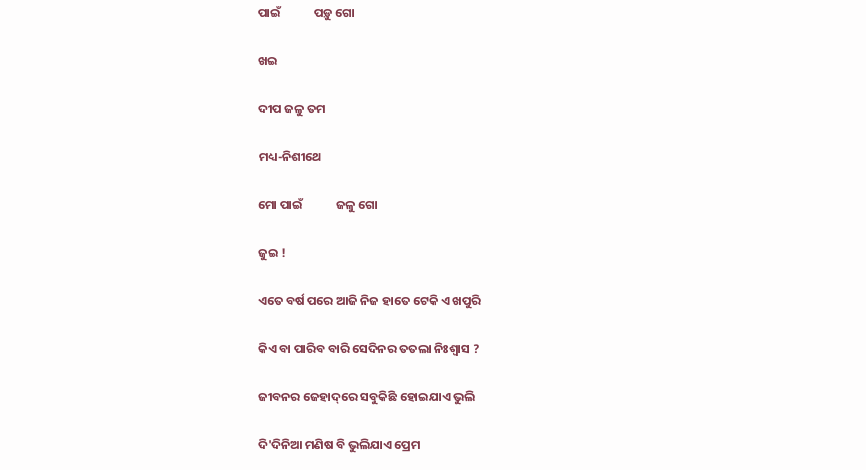ପାଇଁ            ପଡ଼ୁ ଗୋ

ଖଇ

ଦୀପ ଜଳୁ ତମ

ମଧ୍ୟ-ନିଶୀଥେ

ମୋ ପାଇଁ            ଜଳୁ ଗୋ

ଜୁଇ !

ଏତେ ବର୍ଷ ପରେ ଆଜି ନିଜ ହାତେ ଟେକି ଏ ଖପୁରି

କିଏ ବା ପାରିବ ବାରି ସେଦିନର ତତଲା ନିଃଶ୍ୱାସ ?

ଜୀବନର ଜେହାଦ୍‌ରେ ସବୁକିଛି ହୋଇଯାଏ ଭୁଲି

ଦି'ଦିନିଆ ମଣିଷ ବି ଭୁଲିଯାଏ ପ୍ରେମ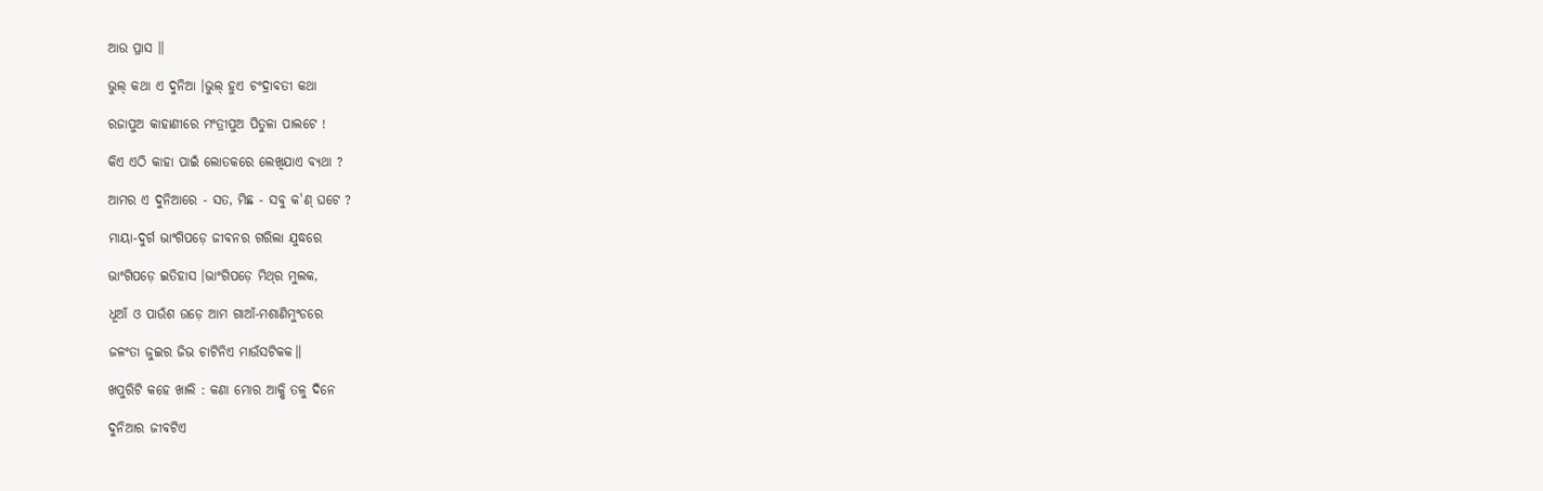ଆଉ ପ୍ରାସ ॥

ଭୁଲ୍‌ କଥା ଏ ଦୁନିଆ ।ଭୁଲ୍‌ ହୁଏ ଚଂଦ୍ରାବତୀ କଥା

ରଜାପୁଅ କାହାଣୀରେ ମଂତ୍ରୀପୁଅ ପିତୁଳା ପାଲଟେ !

କିଏ ଏଠି କାହା ପାଇଁ ଲୋତକରେ ଲେଖିଯାଏ ବ୍ୟଥା ?

ଆମର ଏ ଦୁନିଆରେ - ସତ, ମିଛ - ସବୁ କ'ଣ୍‌ ଘଟେ ?

ମାୟା-ଦୁର୍ଗ ଭାଂଗିପଡ଼େ ଜୀବନର ଗରିଲା ଯୁଦ୍ଧରେ

ଭାଂଗିପଡ଼େ ଇତିହାସ ।ଭାଂଗିପଡ଼େ ମିଥ୍‌ର ମୁଲକ,

ଧୂଆଁ ଓ ପାଉଁଶ ଉଡ଼େ ଆମ ଗାଆଁ-ମଶାଣିମୁଂଡରେ

ଜଳଂତା ଜୁଇର ଜିଭ ଚାଟିନିଏ ମାଉଁସଟିକକ॥

ଖପୁରିଟି କହେ ଖାଲି : କଣା ମୋର ଆକ୍ଷି ତଳୁ ଦିନେ

ଦୁନିଆର ଜୀବଟିଏ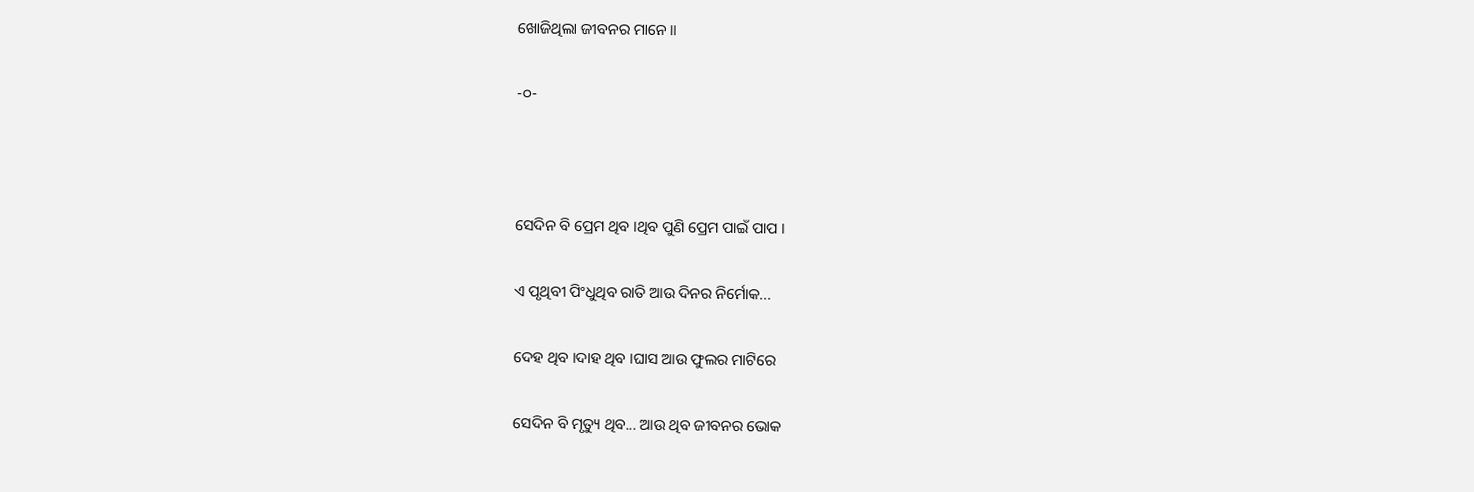ଖୋଜିଥିଲା ଜୀବନର ମାନେ ॥

-୦-



ସେଦିନ ବି ପ୍ରେମ ଥିବ ।ଥିବ ପୁଣି ପ୍ରେମ ପାଇଁ ପାପ ।

ଏ ପୃଥିବୀ ପିଂଧୁଥିବ ରାତି ଆଉ ଦିନର ନିର୍ମୋକ...

ଦେହ ଥିବ ।ଦାହ ଥିବ ।ଘାସ ଆଉ ଫୁଲର ମାଟିରେ

ସେଦିନ ବି ମୃତ୍ୟୁ ଥିବ... ଆଉ ଥିବ ଜୀବନର ଭୋକ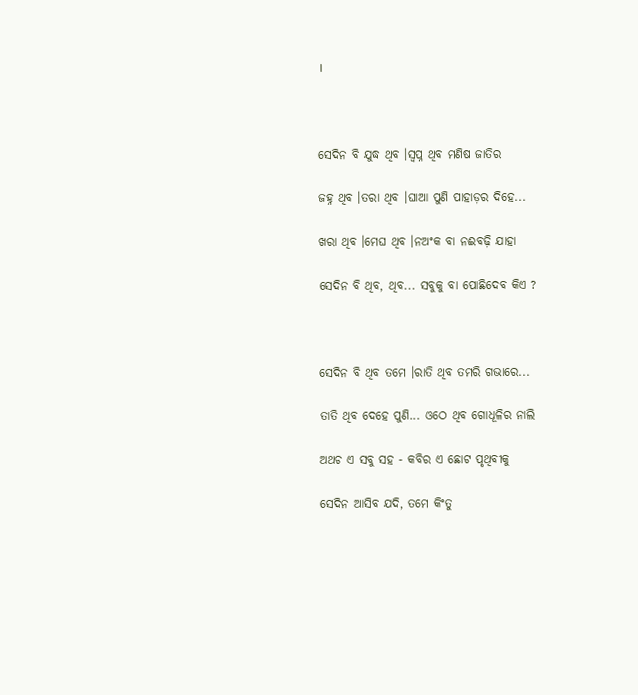।



ସେଦିନ ବି ଯୁଦ୍ଧ ଥିବ ।ସ୍ୱପ୍ନ ଥିବ ମଣିଷ ଜାତିର

ଜହ୍ନ ଥିବ ।ତରା ଥିବ ।ଘାଆ ପୁଣି ପାହାଡ଼ର ଦିହେ...

ଖରା ଥିବ ।ମେଘ ଥିବ ।ନଅଂକ ବା ନଈବଢ଼ି ଯାହା

ସେଦିନ ବି ଥିବ, ଥିବ... ସବୁକୁ ବା ପୋଛିଦେବ କିଏ ?



ସେଦିନ ବି ଥିବ ତମେ ।ରାତି ଥିବ ତମରି ଗଭାରେ...

ତାତି ଥିବ ଦେହେ ପୁଣି... ଓଠେ ଥିବ ଗୋଧୂଳିର ନାଲି

ଅଥଚ ଏ ସବୁ ସହ - କବିର ଏ ଛୋଟ ପୃଥିବୀକୁ

ସେଦିନ ଆସିବ ଯଦି, ତମେ କିଂତୁ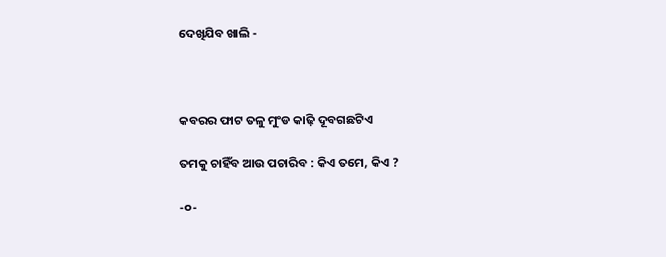ଦେଖିଯିବ ଖାଲି -



କବରର ଫାଟ ତଳୁ ମୁଂଡ କାଢ଼ି ଦୂବଗଛଟିଏ

ତମକୁ ଚାହିଁବ ଆଉ ପଚାରିବ : କିଏ ତମେ, କିଏ ?

-୦-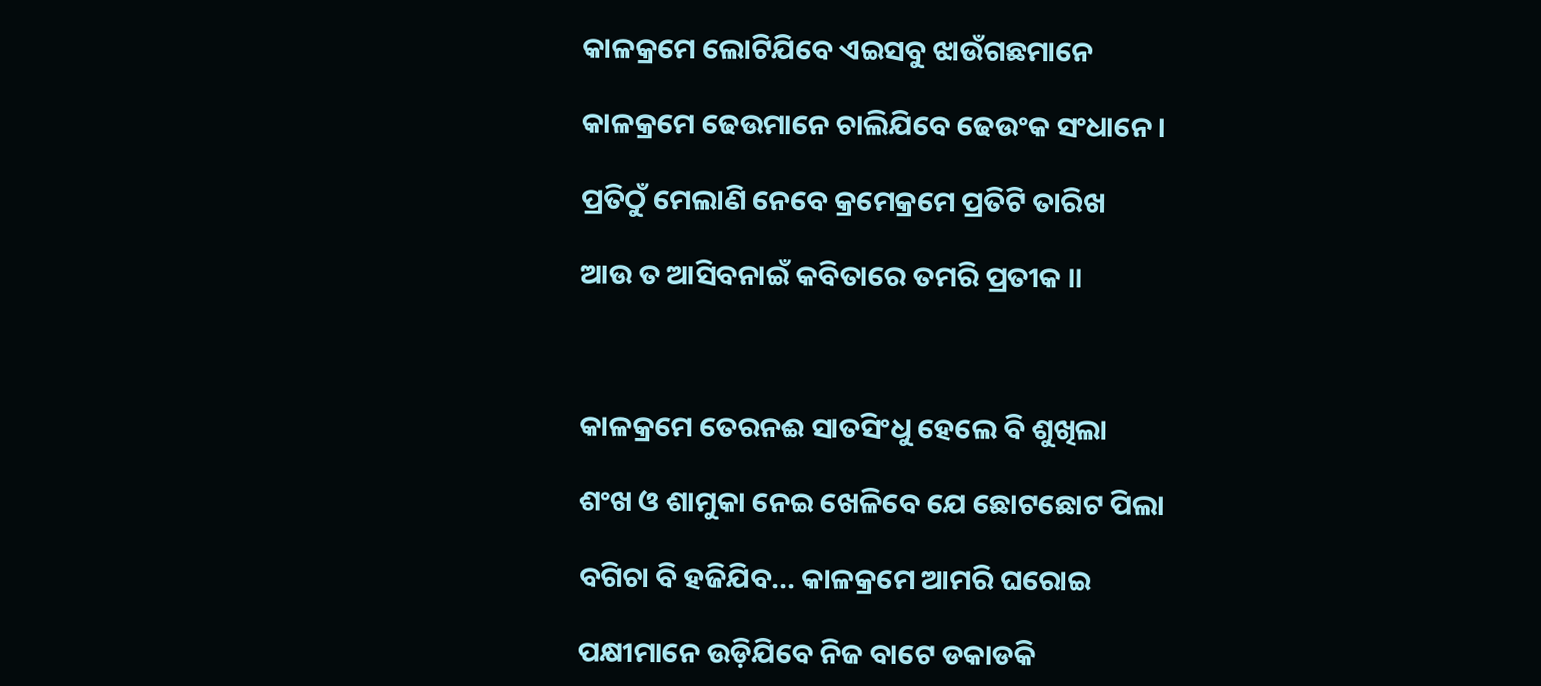କାଳକ୍ରମେ ଲୋଟିଯିବେ ଏଇସବୁ ଝାଉଁଗଛମାନେ

କାଳକ୍ରମେ ଢେଉମାନେ ଚାଲିଯିବେ ଢେଉଂକ ସଂଧାନେ ।

ପ୍ରତିଠୁଁ ମେଲାଣି ନେବେ କ୍ରମେକ୍ରମେ ପ୍ରତିଟି ତାରିଖ

ଆଉ ତ ଆସିବନାଇଁ କବିତାରେ ତମରି ପ୍ରତୀକ ॥



କାଳକ୍ରମେ ତେରନଈ ସାତସିଂଧୁ ହେଲେ ବି ଶୁଖିଲା

ଶଂଖ ଓ ଶାମୁକା ନେଇ ଖେଳିବେ ଯେ ଛୋଟଛୋଟ ପିଲା

ବଗିଚା ବି ହଜିଯିବ... କାଳକ୍ରମେ ଆମରି ଘରୋଇ

ପକ୍ଷୀମାନେ ଉଡ଼ିଯିବେ ନିଜ ବାଟେ ଡକାଡକି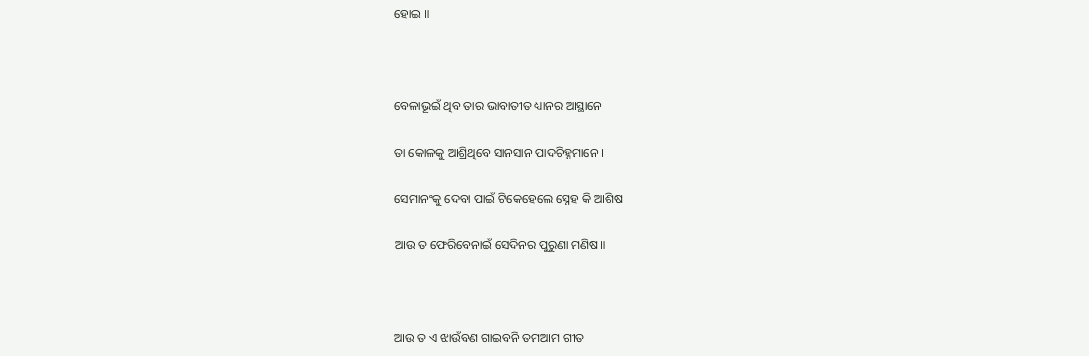ହୋଇ ॥



ବେଳାଭୂଇଁ ଥିବ ତାର ଭାବାତୀତ ଧ୍ୟାନର ଆସ୍ଥାନେ

ତା କୋଳକୁ ଆଶ୍ରିଥିବେ ସାନସାନ ପାଦଚିହ୍ନମାନେ ।

ସେମାନଂକୁ ଦେବା ପାଇଁ ଟିକେହେଲେ ସ୍ନେହ କି ଆଶିଷ

ଆଉ ତ ଫେରିବେନାଇଁ ସେଦିନର ପୁରୁଣା ମଣିଷ॥



ଆଉ ତ ଏ ଝାଉଁବଣ ଗାଇବନି ତମଆମ ଗୀତ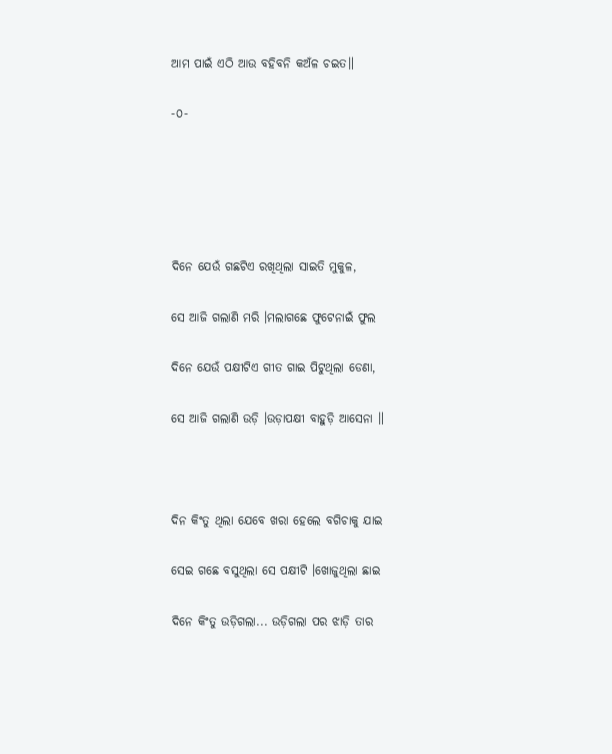ଆମ ପାଇଁ ଏଠି ଆଉ ବହିବନି କଅଁଳ ଚଇତ॥

-୦-





ଦିନେ ଯେଉଁ ଗଛଟିଏ ରଖିଥିଲା ସାଇତି ମୁକୁଳ,

ସେ ଆଜି ଗଲାଣି ମରି ।ମଲାଗଛେ ଫୁଟେନାଇଁ ଫୁଲ

ଦିନେ ଯେଉଁ ପକ୍ଷୀଟିଏ ଗୀତ ଗାଇ ପିଟୁଥିଲା ଡେଣା,

ସେ ଆଜି ଗଲାଣି ଉଡ଼ି ।ଉଡ଼ାପକ୍ଷୀ ବାହୁଡ଼ି ଆସେନା ॥



ଦିନ କିଂତୁ ଥିଲା ଯେବେ ଖରା ହେଲେ ବଗିଚାକୁ ଯାଇ

ସେଇ ଗଛେ ବସୁଥିଲା ସେ ପକ୍ଷୀଟି ।ଖୋଜୁଥିଲା ଛାଇ

ଦିନେ କିଂତୁ ଉଡ଼ିଗଲା... ଉଡ଼ିଗଲା ପର ଝାଡ଼ି ତାର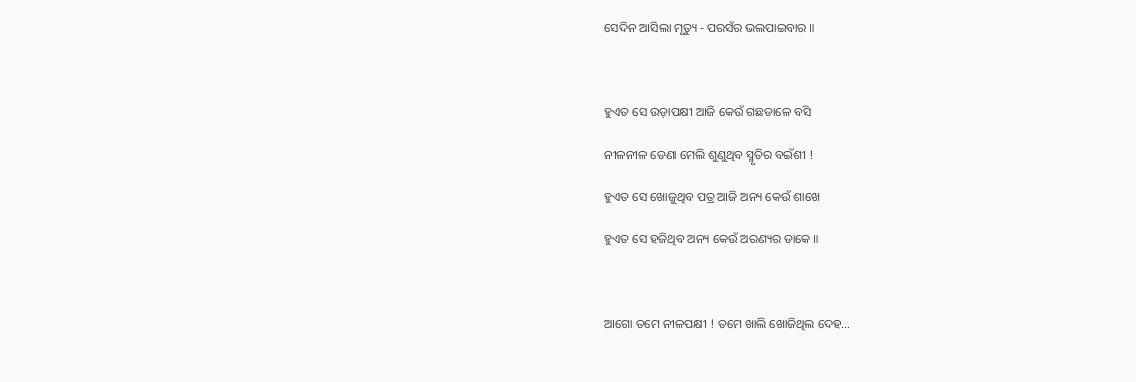ସେଦିନ ଆସିଲା ମୃତ୍ୟୁ - ପରସଁର ଭଲପାଇବାର ॥



ହୁଏତ ସେ ଉଡ଼ାପକ୍ଷୀ ଆଜି କେଉଁ ଗଛଡାଳେ ବସି

ନୀଳନୀଳ ଡେଣା ମେଲି ଶୁଣୁଥିବ ସ୍ମୃତିର ବଇଁଶୀ !

ହୁଏତ ସେ ଖୋଜୁଥିବ ପତ୍ର ଆଜି ଅନ୍ୟ କେଉଁ ଶାଖେ

ହୁଏତ ସେ ହଜିଥିବ ଅନ୍ୟ କେଉଁ ଅରଣ୍ୟର ଡାକେ ॥



ଆଗୋ ତମେ ନୀଳପକ୍ଷୀ ! ତମେ ଖାଲି ଖୋଜିଥିଲ ଦେହ...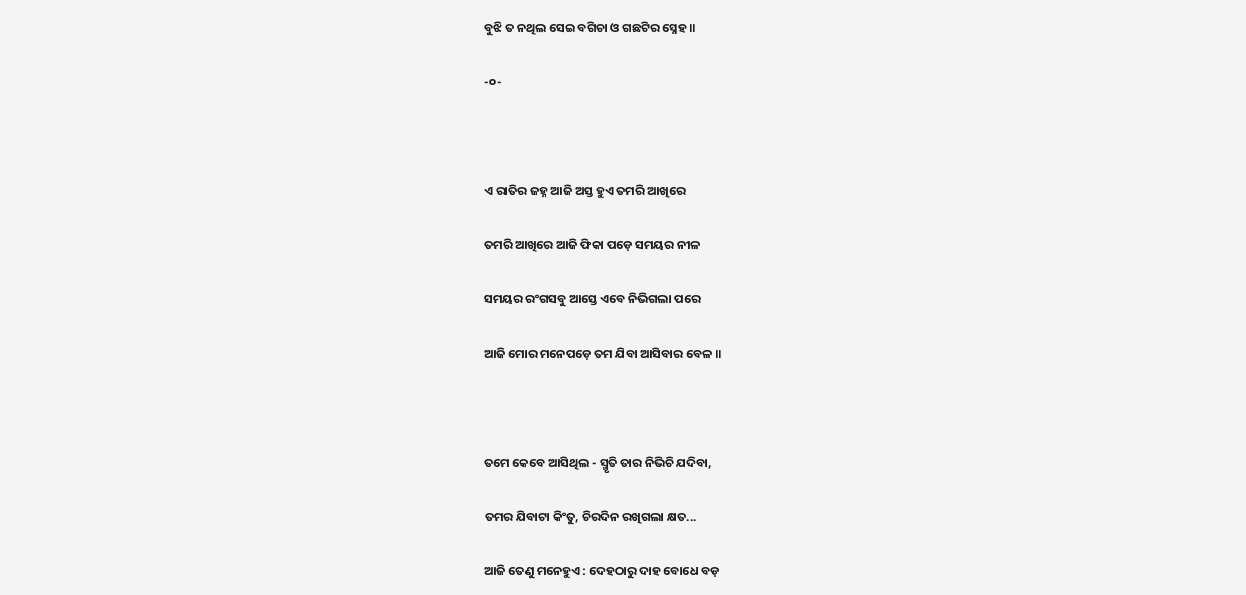ବୁଝି ତ ନଥିଲ ସେଇ ବଗିଚା ଓ ଗଛଟିର ସ୍ନେହ ॥

-୦-



ଏ ରାତିର ଜହ୍ନ ଆଜି ଅସ୍ତ ହୁଏ ତମରି ଆଖିରେ

ତମରି ଆଖିରେ ଆଜି ଫିକା ପଡ଼େ ସମୟର ନୀଳ

ସମୟର ରଂଗସବୁ ଆସ୍ତେ ଏବେ ନିଭିଗଲା ପରେ

ଆଜି ମୋର ମନେପଡ଼େ ତମ ଯିବା ଆସିବାର ବେଳ ॥



ତମେ କେବେ ଆସିଥିଲ - ସ୍ମୃତି ତାର ନିଭିଚି ଯଦିବା,

ତମର ଯିବାଟା କିଂତୁ, ଚିରଦିନ ରଖିଗଲା କ୍ଷତ...

ଆଜି ତେଣୁ ମନେହୁଏ : ଦେହଠାରୁ ଦାହ ବୋଧେ ବଡ଼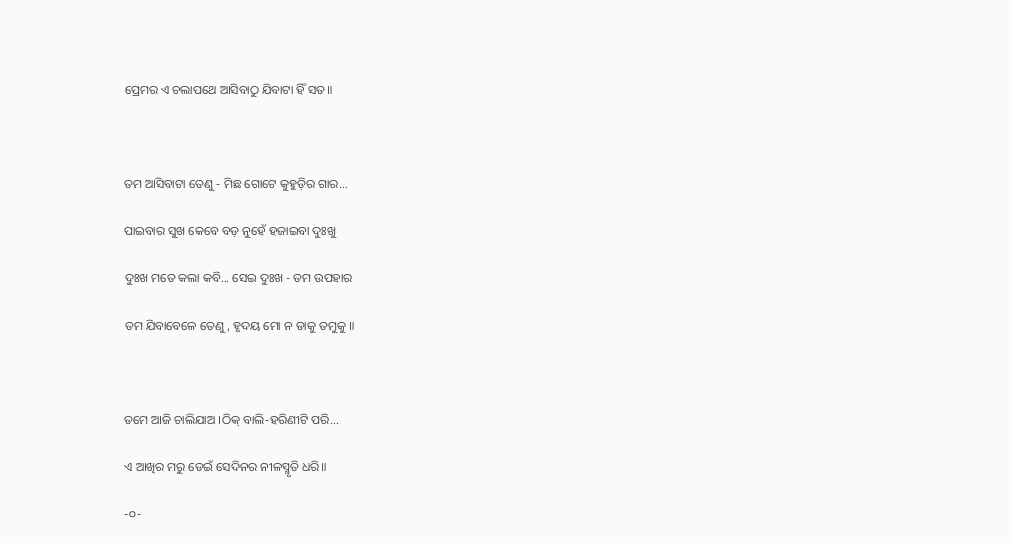ପ୍ରେମର ଏ ଚଲାପଥେ ଆସିବାଠୁ ଯିବାଟା ହିଁ ସତ॥



ତମ ଆସିବାଟା ତେଣୁ - ମିଛ ଗୋଟେ କୁହୁଡ଼ିର ଗାର...

ପାଇବାର ସୁଖ କେବେ ବଡ଼ ନୁହେଁ ହଜାଇବା ଦୁଃଖୁ

ଦୁଃଖ ମତେ କଲା କବି... ସେଇ ଦୁଃଖ - ତମ ଉପହାର

ତମ ଯିବାବେଳେ ତେଣୁ, ହୃଦୟ ମୋ ନ ଡାକୁ ତମୁକୁ ॥



ତମେ ଆଜି ଚାଲିଯାଅ ।ଠିକ୍‌ ବାଲି-ହରିଣୀଟି ପରି...

ଏ ଆଖିର ମରୁ ଡେଇଁ ସେଦିନର ନୀଳସ୍ମୃତି ଧରି॥

-୦-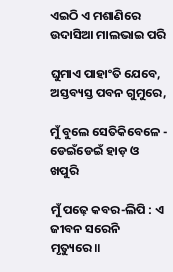ଏଇଠି ଏ ମଶାଣିରେ ଉଦାସିଆ ମାଲଭାଇ ପରି

ଘୁମାଏ ପାହାଂତି ଯେବେ, ଅସ୍ତବ୍ୟସ୍ତ ପବନ ଗୁମୁରେ,

ମୁଁ ବୁଲେ ସେତିକିବେଳେ - ଡେଇଁଡେଇଁ ହାଡ଼ ଓ ଖପୁରି

ମୁଁ ପଢ଼େ କବର-ଲିପି : ଏ ଜୀବନ ସରେନି ମୃତ୍ୟୁରେ॥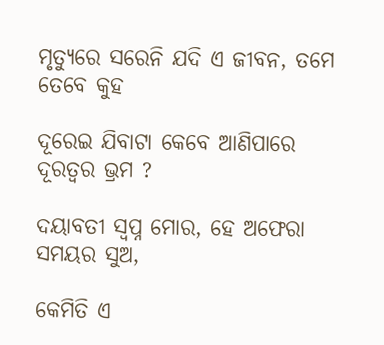ମୃତ୍ୟୁରେ ସରେନି ଯଦି ଏ ଜୀବନ, ତମେ ତେବେ କୁହ

ଦୂରେଇ ଯିବାଟା କେବେ ଆଣିପାରେ ଦୂରତ୍ୱର ଭ୍ରମ ?

ଦୟାବତୀ ସ୍ୱପ୍ନ ମୋର, ହେ ଅଫେରା ସମୟର ସୁଅ,

କେମିତି ଏ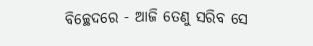ବିଚ୍ଛେଦରେ - ଆଜି ତେଣୁ ସରିବ ସେ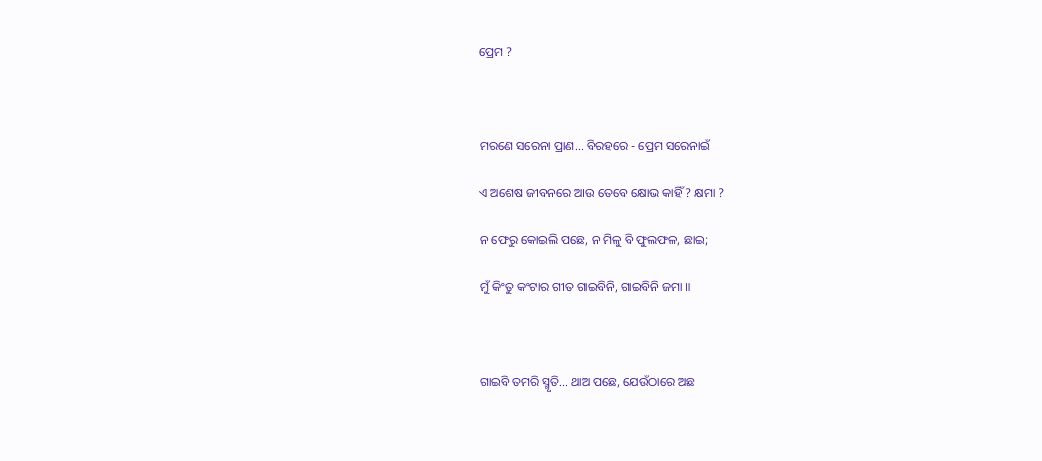ପ୍ରେମ ?



ମରଣେ ସରେନା ପ୍ରାଣ... ବିରହରେ - ପ୍ରେମ ସରେନାଇଁ

ଏ ଅଶେଷ ଜୀବନରେ ଆଉ ତେବେ କ୍ଷୋଭ କାହିଁ ? କ୍ଷମା ?

ନ ଫେରୁ କୋଇଲି ପଛେ, ନ ମିଳୁ ବି ଫୁଲଫଳ, ଛାଇ;

ମୁଁ କିଂତୁ କଂଟାର ଗୀତ ଗାଇବିନି, ଗାଇବିନି ଜମା ॥



ଗାଇବି ତମରି ସ୍ମୃତି... ଥାଅ ପଛେ, ଯେଉଁଠାରେ ଅଛ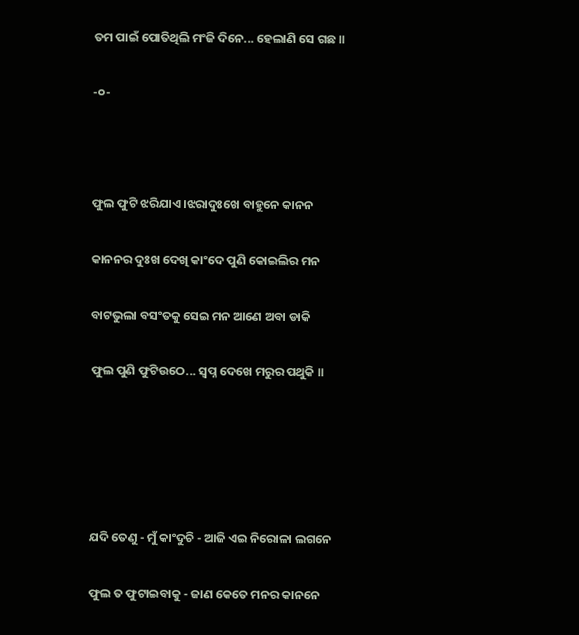ତମ ପାଇଁ ପୋତିଥିଲି ମଂଜି ଦିନେ... ହେଲାଣି ସେ ଗଛ ॥

-୦-



ଫୁଲ ଫୁଟି ଝରିଯାଏ ।ଝରାଦୁଃଖେ ବାହୁନେ କାନନ

କାନନର ଦୁଃଖ ଦେଖି କାଂଦେ ପୁଣି କୋଇଲିର ମନ

ବାଟଭୁଲା ବସଂତକୁ ସେଇ ମନ ଆଣେ ଅବା ଡାକି

ଫୁଲ ପୁଣି ଫୁଟିଉଠେ... ସ୍ୱପ୍ନ ଦେଖେ ମରୁର ପଥୁକି ॥





ଯଦି ତେଣୁ - ମୁଁ କାଂଦୁଚି - ଆଜି ଏଇ ନିରୋଳା ଲଗନେ

ଫୁଲ ତ ଫୁଟାଇବାକୁ - ଜାଣ କେତେ ମନର କାନନେ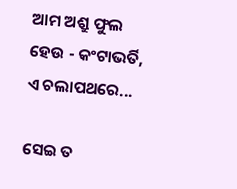ଆମ ଅଶ୍ରୁ ଫୁଲ ହେଉ - କଂଟାଭର୍ତି, ଏ ଚଲାପଥରେ...

ସେଇ ତ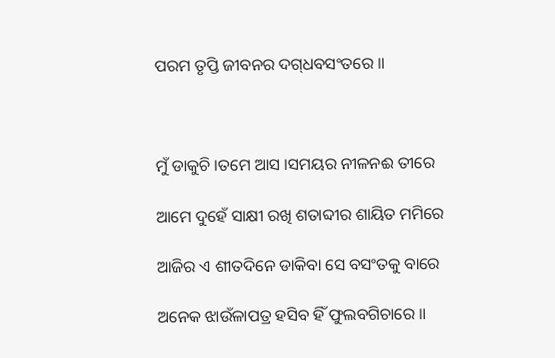ପରମ ତୃପ୍ତି ଜୀବନର ଦଗ୍‌ଧବସଂତରେ ॥



ମୁଁ ଡାକୁଚି ।ତମେ ଆସ ।ସମୟର ନୀଳନଈ ତୀରେ

ଆମେ ଦୁହେଁ ସାକ୍ଷୀ ରଖି ଶତାବ୍ଦୀର ଶାୟିତ ମମିରେ

ଆଜିର ଏ ଶୀତଦିନେ ଡାକିବା ସେ ବସଂତକୁ ବାରେ

ଅନେକ ଝାଉଁଳାପତ୍ର ହସିବ ହିଁ ଫୁଲବଗିଚାରେ ॥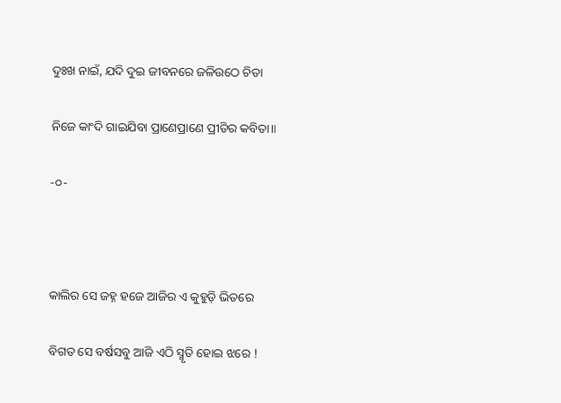ଦୁଃଖ ନାଇଁ, ଯଦି ଦୁଇ ଜୀବନରେ ଜଳିଉଠେ ଚିତା

ନିଜେ କାଂଦି ଗାଇଯିବା ପ୍ରାଣେପ୍ରାଣେ ପ୍ରୀତିର କବିତା॥

-୦-



କାଲିର ସେ ଜହ୍ନ ହଜେ ଆଜିର ଏ କୁହୁଡ଼ି ଭିତରେ

ବିଗତ ସେ ବର୍ଷସବୁ ଆଜି ଏଠି ସ୍ମୃତି ହୋଇ ଝରେ !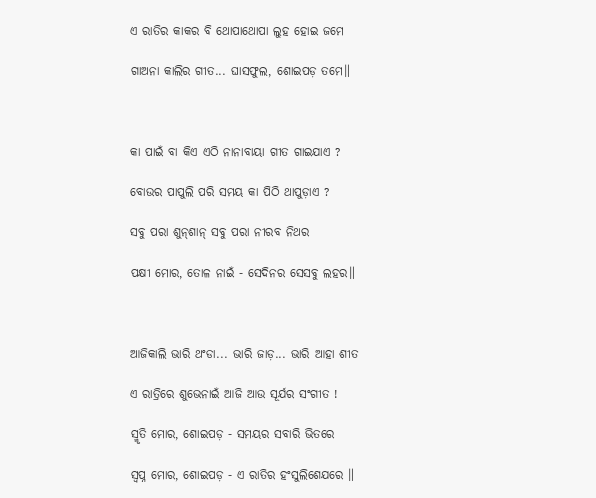ଏ ରାତିର କାକର ବି ଥୋପାଥୋପା ଲୁହ ହୋଇ ଜମେ

ଗାଅନା କାଲିର ଗୀତ... ଘାସଫୁଲ, ଶୋଇପଡ଼ ତମେ॥



କା ପାଇଁ ବା କିଏ ଏଠି ନାନାବାୟା ଗୀତ ଗାଇଯାଏ ?

ବୋଉର ପାପୁଲି ପରି ସମୟ କା ପିଠି ଥାପୁଡ଼ାଏ ?

ସବୁ ପରା ଶୁନ୍‌ଶାନ୍‌ ସବୁ ପରା ନୀରବ ନିଥର

ପକ୍ଷୀ ମୋର, ତୋଳ ନାଇଁ - ସେଦିନର ସେସବୁ ଲହର॥



ଆଜିକାଲି ଭାରି ଥଂଡା... ଭାରି ଜାଡ଼... ଭାରି ଆହା ଶୀତ

ଏ ରାତ୍ରିରେ ଶୁଭେନାଇଁ ଆଜି ଆଉ ସୂର୍ଯର ସଂଗୀତ !

ସ୍ମୃତି ମୋର, ଶୋଇପଡ଼ - ସମୟର ସବାରି ଭିତରେ

ସ୍ୱପ୍ନ ମୋର, ଶୋଇପଡ଼ - ଏ ରାତିର ହଂସୁଲିଶେଯରେ ॥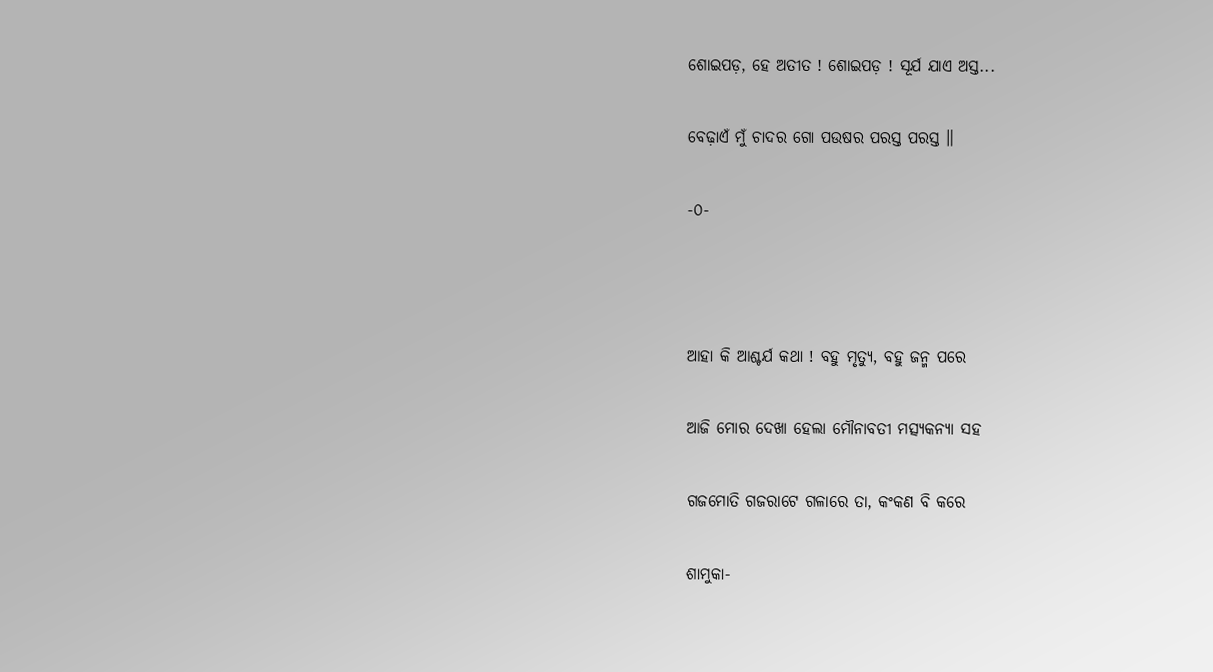ଶୋଇପଡ଼, ହେ ଅତୀତ ! ଶୋଇପଡ଼ ! ସୂର୍ଯ ଯାଏ ଅସ୍ତ...

ବେଢ଼ାଏଁ ମୁଁ ଚାଦର ଗୋ ପଉଷର ପରସ୍ତ ପରସ୍ତ ॥

-୦-



ଆହା କି ଆଶ୍ଚର୍ଯ କଥା ! ବହୁ ମୃତ୍ୟୁ, ବହୁ ଜନ୍ମ ପରେ

ଆଜି ମୋର ଦେଖା ହେଲା ମୌନାବତୀ ମତ୍ସ୍ୟକନ୍ୟା ସହ

ଗଜମୋତି ଗଜରାଟେ ଗଳାରେ ତା, କଂକଣ ବି କରେ

ଶାମୁକା-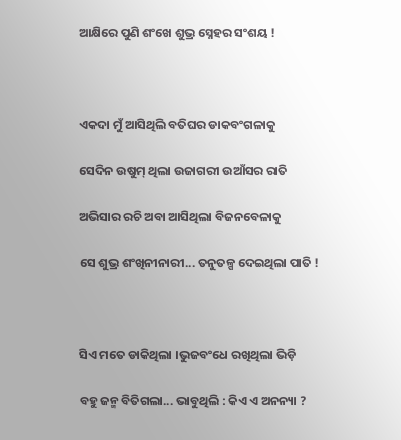ଆକ୍ଷିରେ ପୁଣି ଶଂଖେ ଶୁଭ୍ର ସ୍ନେହର ସଂଶୟ !



ଏକଦା ମୁଁ ଆସିଥିଲି ବତିଘର ଡାକବଂଗଳାକୁ

ସେଦିନ ଉଷୁମ୍‌ ଥିଲା ଉଜାଗରୀ ଉଆଁସର ରାତି

ଅଭିସାର ରଚି ଅବା ଆସିଥିଲା ବିଜନବେଳାକୁ

ସେ ଶୁଭ୍ର ଶଂଖିନୀନାରୀ... ତନୁତଳ୍ପ ଦେଇଥିଲା ପାତି !



ସିଏ ମତେ ଡାକିଥିଲା ।ଭୁଜବଂଧେ ରଖିଥିଲା ଭିଡ଼ି

ବହୁ ଜନ୍ମ ବିତିଗଲା... ଭାବୁଥିଲି : କିଏ ଏ ଅନନ୍ୟା ?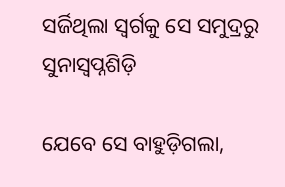ସର୍ଜିଥିଲା ସ୍ୱର୍ଗକୁ ସେ ସମୁଦ୍ରରୁ ସୁନାସ୍ୱପ୍ନଶିଡ଼ି

ଯେବେ ସେ ବାହୁଡ଼ିଗଲା,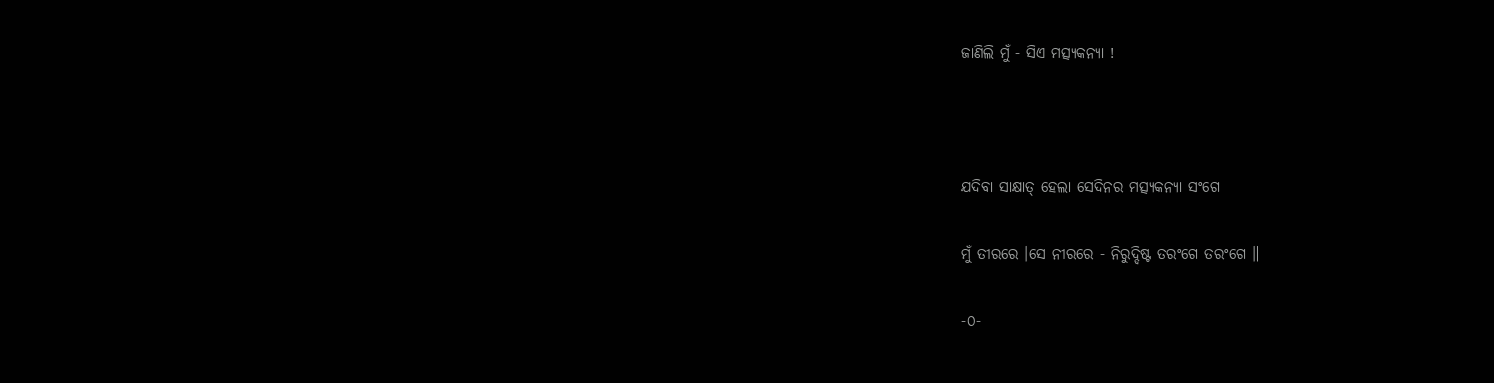ଜାଣିଲି ମୁଁ - ସିଏ ମତ୍ସ୍ୟକନ୍ୟା !



ଯଦିବା ସାକ୍ଷାତ୍‌ ହେଲା ସେଦିନର ମତ୍ସ୍ୟକନ୍ୟା ସଂଗେ

ମୁଁ ତୀରରେ ।ସେ ନୀରରେ - ନିରୁଦ୍ଦିଷ୍ଟ ତରଂଗେ ତରଂଗେ ॥

-୦-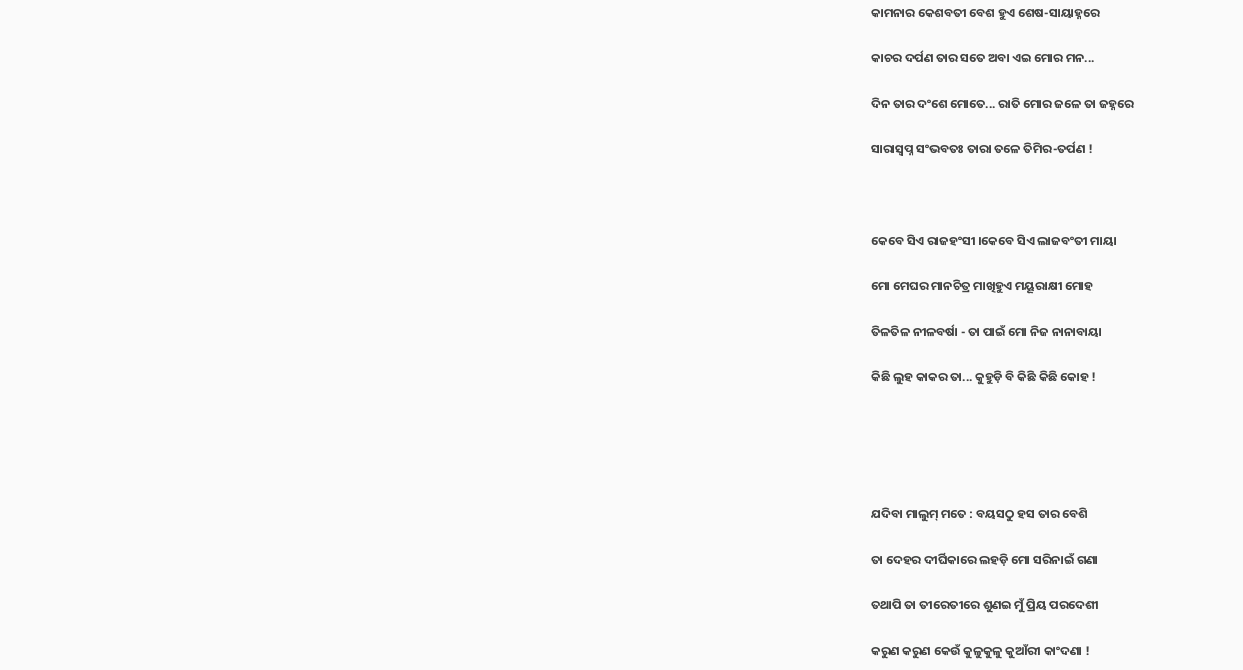କାମନାର କେଶବତୀ ବେଶ ହୁଏ ଶେଷ-ସାୟାହ୍ନରେ

କାଚର ଦର୍ପଣ ତାର ସତେ ଅବା ଏଇ ମୋର ମନ...

ଦିନ ତାର ଦଂଶେ ମୋତେ... ରାତି ମୋର ଜଳେ ତା ଜହ୍ନରେ

ସାରାସ୍ୱପ୍ନ ସଂଭବତଃ ତାରା ତଳେ ତିମିର-ତର୍ପଣ !



କେବେ ସିଏ ରାଜହଂସୀ ।କେବେ ସିଏ ଲାଜବଂତୀ ମାୟା

ମୋ ମେଘର ମାନଚିତ୍ର ମାଖିହୁଏ ମୟୂରାକ୍ଷୀ ମୋହ

ତିଳତିଳ ନୀଳବର୍ଷା - ତା ପାଇଁ ମୋ ନିଜ ନାନାବାୟା

କିଛି ଲୁହ କାକର ତା... କୁହୁଡ଼ି ବି କିଛି କିଛି କୋହ !





ଯଦିବା ମାଲୁମ୍‌ ମତେ : ବୟସଠୁ ହସ ତାର ବେଶି

ତା ଦେହର ଦୀର୍ଘିକାରେ ଲହଡ଼ି ମୋ ସରିନାଇଁ ଗଣା

ତଥାପି ତା ତୀରେତୀରେ ଶୁଣଇ ମୁଁ ପ୍ରିୟ ପରଦେଶୀ

କରୁଣ କରୁଣ କେଉଁ କୁଳୁକୁଳୁ କୁଆଁରୀ କାଂଦଣା !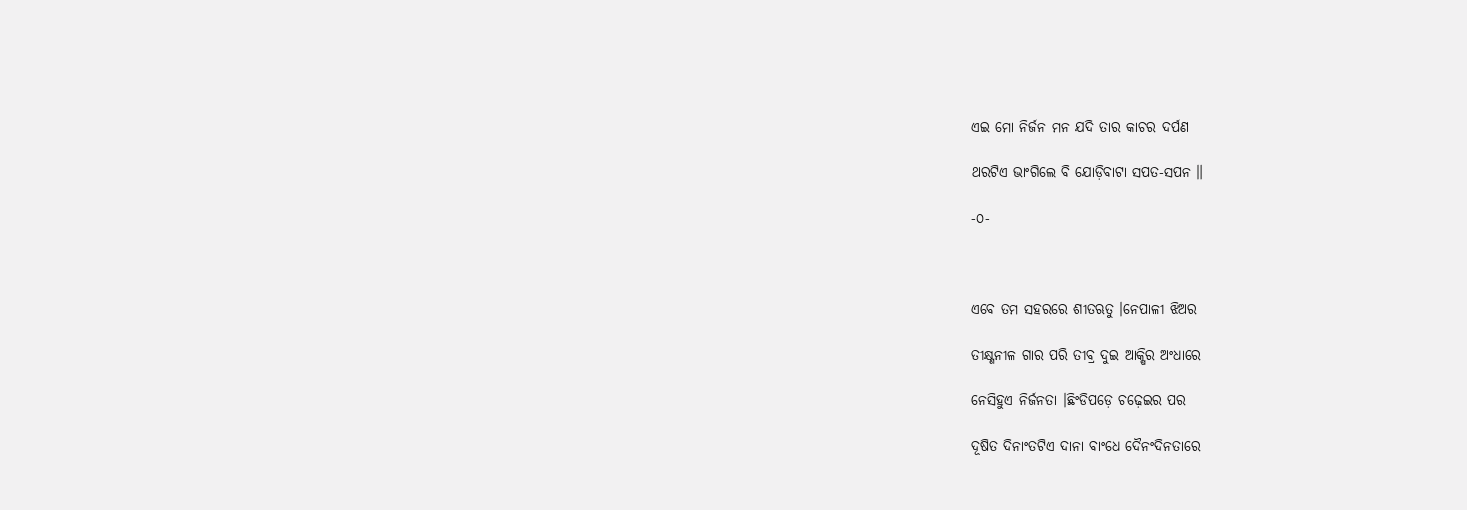ଏଇ ମୋ ନିର୍ଜନ ମନ ଯଦି ତାର କାଚର ଦର୍ପଣ

ଥରଟିଏ ଭାଂଗିଲେ ବି ଯୋଡ଼ିବାଟା ସପତ-ସପନ ॥

-୦-



ଏବେ ତମ ସହରରେ ଶୀତଋତୁ ।ନେପାଳୀ ଝିଅର

ତୀକ୍ଷ୍ଣନୀଳ ଗାର ପରି ତୀବ୍ର ଦୁଇ ଆକ୍ଷିର ଅଂଧାରେ

ନେସିହୁଏ ନିର୍ଜନତା ।ଛିଂଡିପଡ଼େ ଚଢ଼େଇର ପର

ଦୂଷିତ ଦିନାଂତଟିଏ ଦାନା ବାଂଧେ ଦୈନଂଦିନତାରେ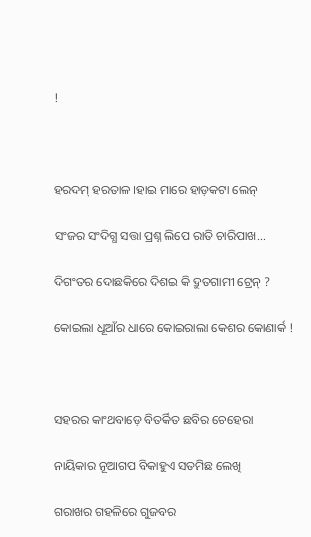!



ହରଦମ୍‌ ହରତାଳ ।ହାଇ ମାରେ ହାଡ଼କଟା ଲେନ୍‌

ସଂଜର ସଂଦିଗ୍ଧ ସତ୍ତା ପ୍ରଶ୍ନ ଲିପେ ରାତି ଚାରିପାଖ...

ଦିଗଂତର ଦୋଛକିରେ ଦିଶଇ କି ଦ୍ରୁତଗାମୀ ଟ୍ରେନ୍‌ ?

କୋଇଲା ଧୂଆଁର ଧାରେ କୋଇରାଲା କେଶର କୋଣାର୍କ !



ସହରର କାଂଥବାଡ଼େ ବିତର୍କିତ ଛବିର ଚେହେରା

ନାୟିକାର ନୂଆଗପ ବିକାହୁଏ ସତମିଛ ଲେଖି

ଗରାଖର ଗହଳିରେ ଗୁଜବର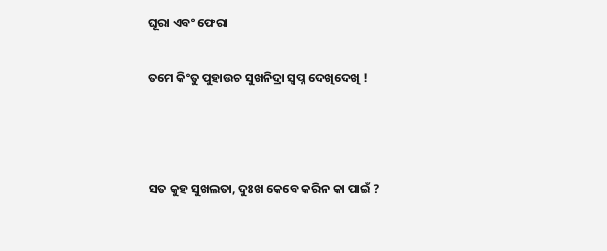ଘୂରା ଏବଂ ଫେରା

ତମେ କିଂତୁ ପୁହାଉଚ ସୁଖନିଦ୍ରା ସ୍ୱପ୍ନ ଦେଖିଦେଖି !



ସତ କୁହ ସୁଖଲତା, ଦୁଃଖ କେବେ କରିନ କା ପାଇଁ ?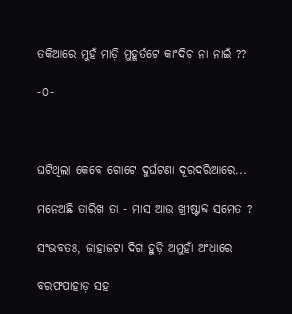ତକିଆରେ ମୁହଁ ମାଡ଼ି ମୁହୂର୍ତଟେ କାଂଦିଚ ନା ନାଇଁ ??

-୦-



ଘଟିଥିଲା କେବେ ଗୋଟେ ଦୁର୍ଘଟଣା ଦୂରଦରିଆରେ...

ମନେଅଛି ତାରିଖ ତା - ମାସ ଆଉ ଖ୍ରୀଷ୍ଟାବ୍ଦ ସମେତ ?

ସଂଭବତଃ, ଜାହାଜଟା ଦିଗ ହୁଡ଼ି ଅମୁହାଁ ଅଂଧାରେ

ବରଫପାହାଡ଼ ସହ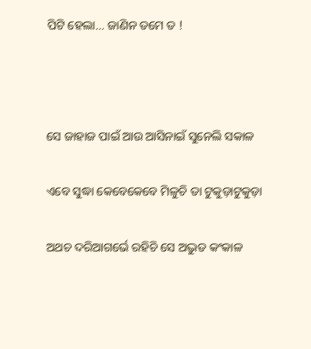ପିଟି ହେଲା... ଜାଣିନ ତମେ ତ !



ସେ ଜାହାଜ ପାଇଁ ଆଉ ଆସିନାଇଁ ସୁନେଲି ସକାଳ

ଏବେ ସୁଦ୍ଧା କେବେକେବେ ମିଳୁଚି ତା ଟୁକୁଡ଼ାଟୁକୁଡ଼ା

ଅଥଚ ଦରିଆଗର୍ଭେ ରହିଚି ସେ ଅଦ୍ଭୁତ କଂକାଳ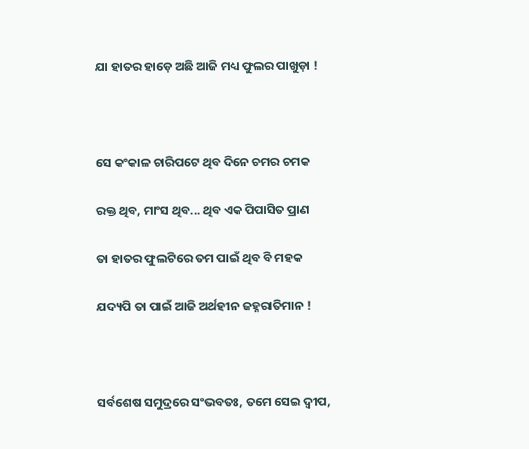ଯା ହାତର ହାଡ଼େ ଅଛି ଆଜି ମଧ୍ୟ ଫୁଲର ପାଖୁଡ଼ା !



ସେ କଂକାଳ ଚାରିପଟେ ଥିବ ଦିନେ ଚମର ଚମକ

ରକ୍ତ ଥିବ, ମାଂସ ଥିବ... ଥିବ ଏକ ପିପାସିତ ପ୍ରାଣ

ତା ହାତର ଫୁଲଟିରେ ତମ ପାଇଁ ଥିବ ବି ମହକ

ଯଦ୍ୟପି ତା ପାଇଁ ଆଜି ଅର୍ଥହୀନ ଜହ୍ନରାତିମାନ !



ସର୍ବଶେଷ ସମୁଦ୍ରରେ ସଂଭବତଃ, ତମେ ସେଇ ଦ୍ୱୀପ,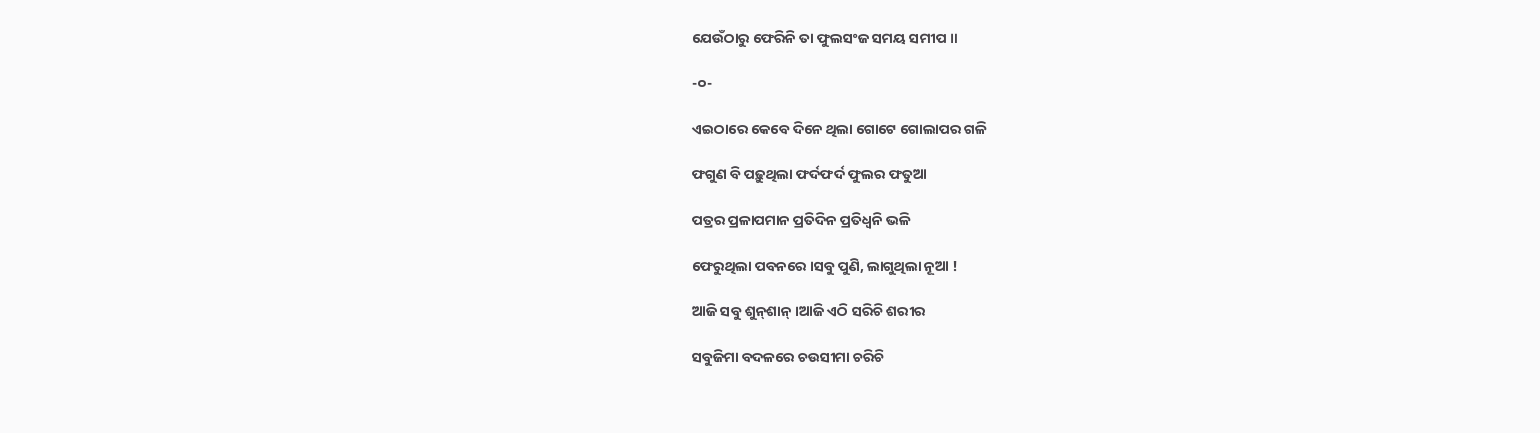ଯେଉଁଠାରୁ ଫେରିନି ତା ଫୁଲସଂଜ ସମୟ ସମୀପ ॥

-୦-

ଏଇଠାରେ କେବେ ଦିନେ ଥିଲା ଗୋଟେ ଗୋଲାପର ଗଳି

ଫଗୁଣ ବି ପଢ଼ୁଥିଲା ଫର୍ଦଫର୍ଦ ଫୁଲର ଫତୁଆ

ପତ୍ରର ପ୍ରଳାପମାନ ପ୍ରତିଦିନ ପ୍ରତିଧ୍ୱନି ଭଳି

ଫେରୁଥିଲା ପବନରେ ।ସବୁ ପୁଣି, ଲାଗୁଥିଲା ନୂଆ !

ଆଜି ସବୁ ଶୁନ୍‌ଶାନ୍‌ ।ଆଜି ଏଠି ସରିଚି ଶରୀର

ସବୁଜିମା ବଦଳରେ ଚଉସୀମା ଚରିଚି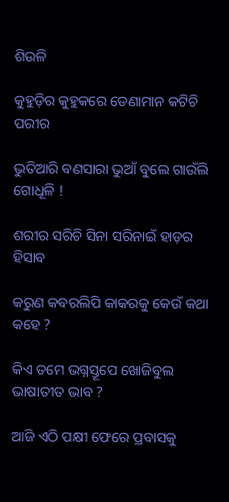ଶିଉଳି

କୁହୁଡ଼ିର କୁହୁକରେ ଡେଣାମାନ କଟିଚି ପରୀର

ଭୁତିଆରି ବଣସାରା ଭୁଆଁ ବୁଲେ ଗାଉଁଲି ଗୋଧୂଳି !

ଶରୀର ସରିଚି ସିନା ସରିନାଇଁ ହାଡ଼ର ହିସାବ

କରୁଣ କବରଲିପି କାକରକୁ କେଉଁ କଥା କହେ ?

କିଏ ତମେ ଭଗ୍ନସ୍ତୂପେ ଖୋଜିବୁଲ ଭାଷାତୀତ ଭାବ ?

ଆଜି ଏଠି ପକ୍ଷୀ ଫେରେ ପ୍ରବାସକୁ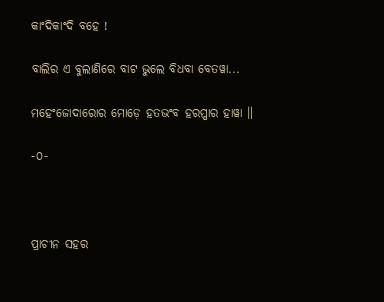କାଂଦିକାଂଦି ବହେ !

ବାଲିର ଏ ବୁଲାଣିରେ ବାଟ ଭୁଲେ ବିଧବା ବେତୱା...

ମହେଂଜୋଦାରୋର ମୋଡ଼େ ହତଭଂବ ହରପ୍ପାର ହାୱା ॥

-୦-



ପ୍ରାଚୀନ ସହର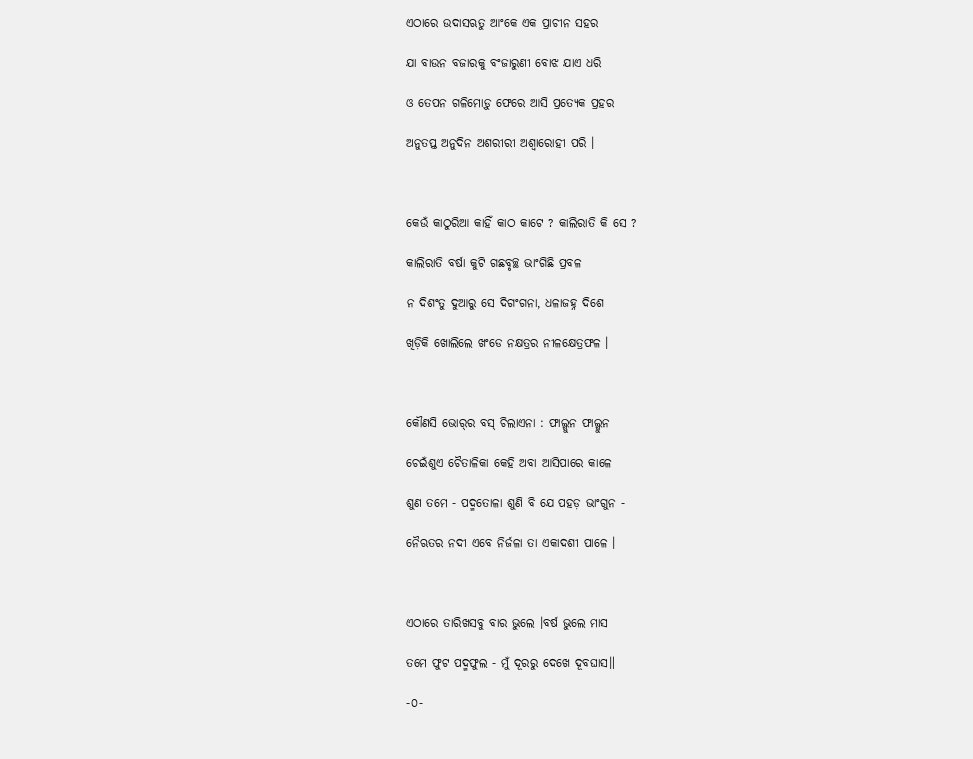ଏଠାରେ ଉଦାସଋତୁ ଆଂକେ ଏକ ପ୍ରାଚୀନ ସହର

ଯା ବାଉନ ବଜାରକୁ ବଂଜାରୁଣୀ ବୋଝ ଯାଏ ଧରି

ଓ ତେପନ ଗଳିମୋଡ଼ୁ ଫେରେ ଆସି ପ୍ରତ୍ୟେକ ପ୍ରହର

ଅନୁତପ୍ତ ଅନୁଦିନ ଅଶରୀରୀ ଅଶ୍ୱାରୋହୀ ପରି ।



କେଉଁ କାଠୁରିଆ କାହିଁ କାଠ କାଟେ ? କାଲିରାତି କି ସେ ?

କାଲିରାତି ବର୍ଷା କୁଟି ଗଛବୃଚ୍ଛ ଭାଂଗିଛି ପ୍ରବଳ

ନ ଦିଶଂତୁ ଦୁଆରୁ ସେ ଦିଗଂଗନା, ଧଳାଜହ୍ନ ଦିଶେ

ଖିଡ଼ିକି ଖୋଲିଲେ ଖଂଡେ ନକ୍ଷତ୍ରର ନୀଳକ୍ଷେତ୍ରଫଳ ।



କୌଣସି ଭୋର୍‌ର ବସ୍‌ ଚିଲାଏନା : ଫାଲ୍ଗୁନ ଫାଲ୍ଗୁନ

ଚେଇଁଶୁଏ ଚୈତାଳିକା କେହି ଅବା ଆସିପାରେ କାଳେ

ଶୁଣ ତମେ - ପଦ୍ମତୋଳା ଶୁଣି ବି ଯେ ପହଡ଼ ଭାଂଗୁନ -

ନୈଋତର ନଦୀ ଏବେ ନିର୍ଜଳା ତା ଏକାଦଶୀ ପାଳେ ।



ଏଠାରେ ତାରିଖସବୁ ବାର ଭୁଲେ ।ବର୍ଷ ଭୁଲେ ମାସ

ତମେ ଫୁଟ ପଦ୍ମଫୁଲ - ମୁଁ ଦୂରରୁ ଦେଖେ ଦୂବଘାସ॥

-୦-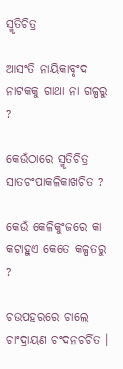ସ୍ମୃତିଚିତ୍ର

ଆସଂତି ନାୟିକାବୃଂଦ ନାଟକକୁ ଗାଥା ନା ଗଳ୍ପରୁ ?

କେଉଁଠାରେ ସ୍ମୃତିଚିତ୍ର ସାତଚଂପାକଳିକାଖଚିତ ?

କେଉଁ କେଳିକୁଂଜରେ କା କଟାହୁଏ କେତେ କଳ୍ପତରୁ ?

ଚଉପହରରେ ଚାଲେ ଚାଂଦ୍ରାୟଣ ଚଂଦନଚର୍ଚିତ ।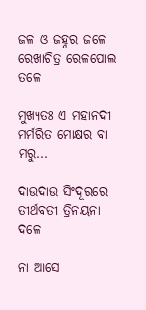ଜଳ ଓ ଜହ୍ନର ଜଳେ ରେଖାଚିତ୍ର ରେଳପୋଲ ତଳେ

ମୁଖ୍ୟତଃ ଏ ମହାନଦୀ ମର୍ମରିତ ମୋକ୍ଷର ବା ମରୁ...

ଦାଉଦାଉ ସିଂଦୂରରେ ତୀର୍ଥବତୀ ତ୍ରିନୟନା ଦଳେ

ନା ଆସେ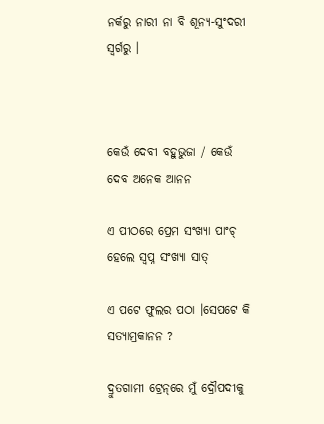ନର୍କରୁ ନାରୀ ନା ବି ଶୂନ୍ୟ-ସୁଂଦରୀ ସ୍ୱର୍ଗରୁ ।



କେଉଁ ଦେବୀ ବହୁଭୁଜା / କେଉଁ ଦେବ ଅନେକ ଆନନ

ଏ ପୀଠରେ ପ୍ରେମ ସଂଖ୍ୟା ପାଂଚ୍‌ ହେଲେ ସ୍ୱପ୍ନ ସଂଖ୍ୟା ସାତ୍‌

ଏ ପଟେ ଫୁଲର ପଠା ।ସେପଟେ କି ସତ୍ୟାମ୍ରକାନନ ?

ଦ୍ରୁତଗାମୀ ଟ୍ରେନ୍‌ରେ ମୁଁ ଦ୍ରୌପଦୀକୁ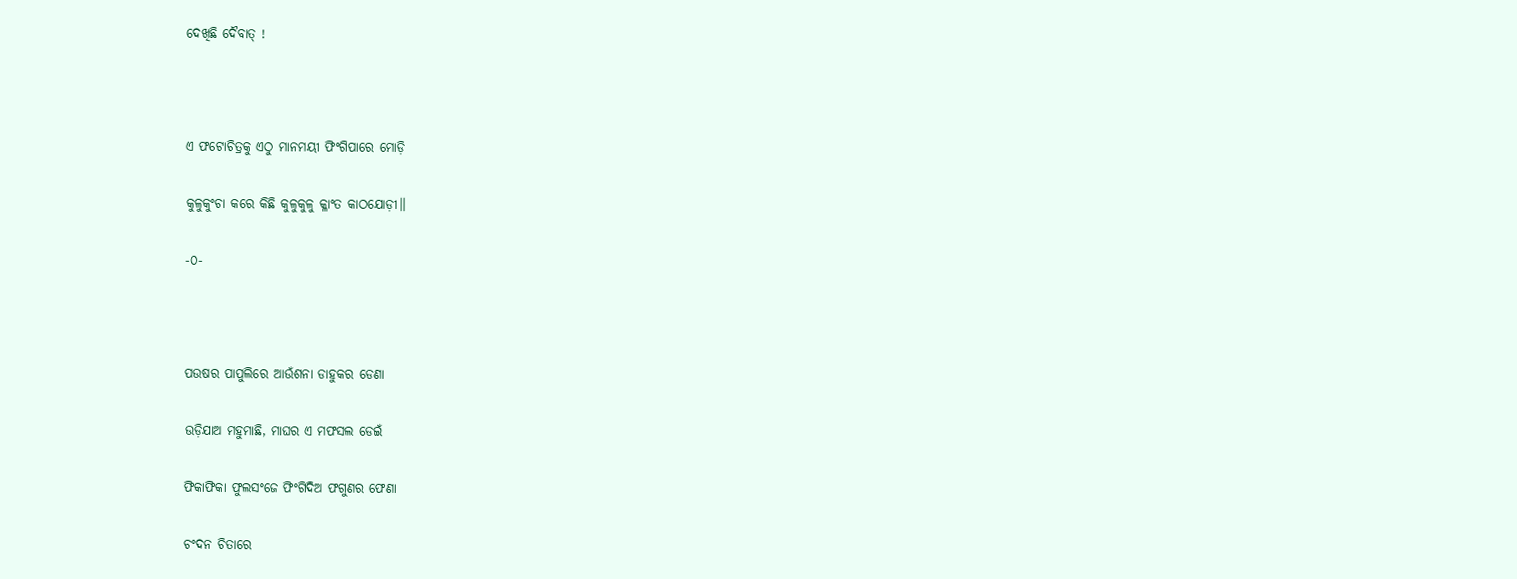ଦେଖିଛି ଦୈବାତ୍‌ !



ଏ ଫଟୋଚିତ୍ରକୁ ଏଠୁ ମାନମୟୀ ଫିଂଗିପାରେ ମୋଡ଼ି

କୁଳୁକୁଂଚା କରେ କିଛି କୁଳୁକୁଳୁ କ୍ଳାଂତ କାଠଯୋଡ଼ୀ॥

-୦-



ପଉଷର ପାପୁଲିରେ ଆଉଁଶନା ଡାହୁକର ଡେଣା

ଉଡ଼ିଯାଅ ମହୁମାଛି, ମାଘର ଏ ମଫସଲ ଡେଇଁ

ଫିକାଫିକା ଫୁଲସଂଜେ ଫିଂଗିଦିଅ ଫଗୁଣର ଫେଣା

ଚଂଦନ ଚିତାରେ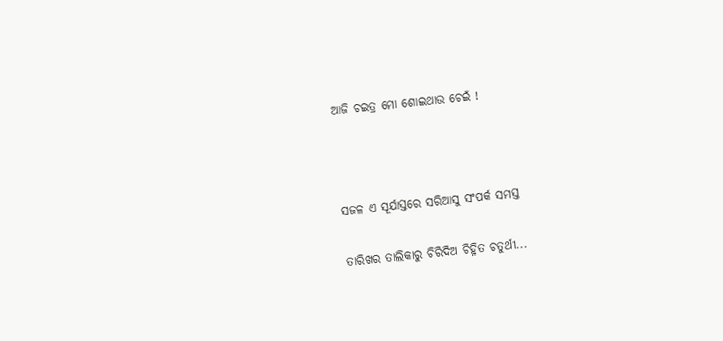ଆଜି ଚଇତ୍ର ମୋ ଶୋଇଥାଉ ଚେଇଁ !



ସଜଳ ଏ ସୂର୍ଯାସ୍ତରେ ସରିଆସୁ ସଂପର୍କ ସମସ୍ତ

ତାରିଖର ତାଲିକାରୁ ଚିରିଦିଅ ଚିହ୍ନିତ ଚତୁର୍ଥୀ...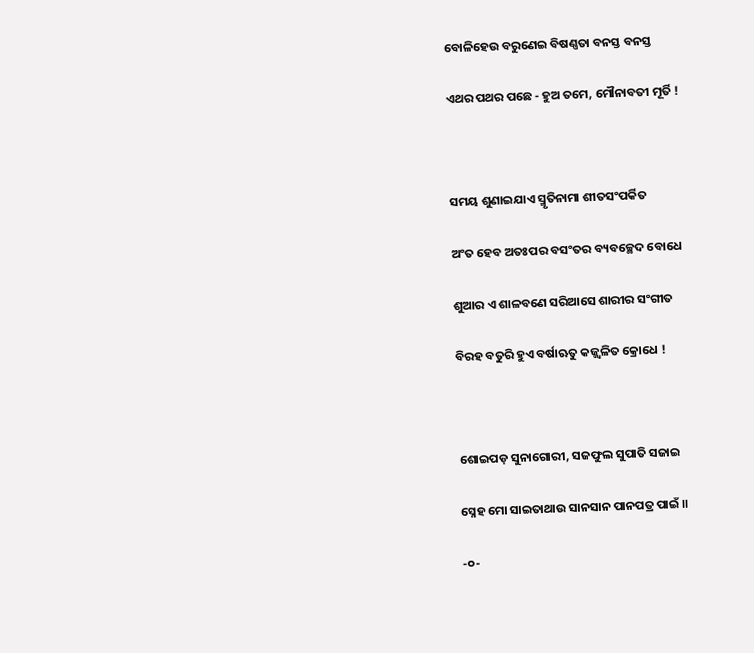ବୋଳିହେଉ ବରୁଣେଇ ବିଷଣ୍ଣତା ବନସ୍ତ ବନସ୍ତ

ଏଥର ପଥର ପଛେ - ହୁଅ ତମେ, ମୌନାବତୀ ମୂର୍ତି !



ସମୟ ଶୁଣାଇଯାଏ ସ୍ମୃତିନାମା ଶୀତସଂପର୍କିତ

ଅଂତ ହେବ ଅତଃପର ବସଂତର ବ୍ୟବଚ୍ଛେଦ ବୋଧେ

ଶୁଆର ଏ ଶାଳବଣେ ସରିଆସେ ଶାରୀର ସଂଗୀତ

ବିରହ ବତୁରି ହୁଏ ବର୍ଷାଋତୁ କଜ୍ଜ୍ୱଳିତ କ୍ରୋଧେ !



ଶୋଇପଡ଼ ସୁନାଗୋରୀ, ସଜଫୁଲ ସୁପାତି ସଜାଇ

ସ୍ନେହ ମୋ ସାଇତାଥାଉ ସାନସାନ ପାନପତ୍ର ପାଇଁ ॥

-୦-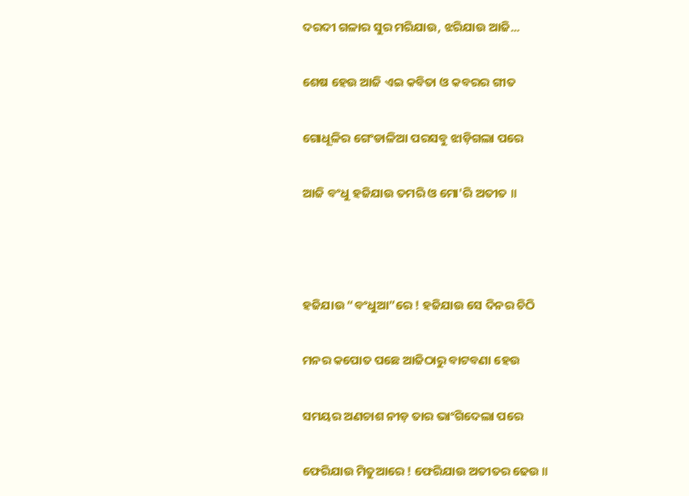ଦରଦୀ ଗଳାର ସୁର ମରିଯାଉ, ଝରିଯାଉ ଆଜି...

ଶେଷ ହେଉ ଆଜି ଏଇ କବିତା ଓ କବରର ଗୀତ

ଗୋଧୂଳିର ଗେଂଡାଳିଆ ପରସବୁ ଝାଡ଼ିଗଲା ପରେ

ଆଜି ବଂଧୁ ହଜିଯାଉ ତମରି ଓ ମୋ'ରି ଅତୀତ ॥



ହଜିଯାଉ “ବଂଧୁଆ”ରେ ! ହଜିଯାଉ ସେ ଦିନର ଚିଠି

ମନର କପୋତ ପଛେ ଆଜିଠାରୁ ବାଟବଣା ହେଉ

ସମୟର ଅଣଚାଶ ନୀଡ଼ ତାର ଭାଂଗିଦେଲା ପରେ

ଫେରିଯାଉ ମିତୁଆରେ ! ଫେରିଯାଉ ଅତୀତର ଢେଉ ॥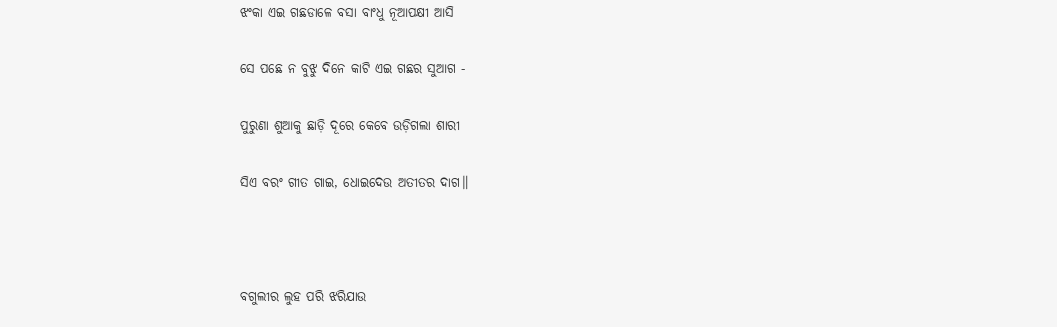ଝଂକା ଏଇ ଗଛଡାଳେ ବସା ବାଂଧୁ ନୂଆପକ୍ଷୀ ଆସି

ସେ ପଛେ ନ ବୁଝୁ ଦିନେ କାଟି ଏଇ ଗଛର ସୁଆଗ -

ପୁରୁଣା ଶୁଆକୁ ଛାଡ଼ି ଦୂରେ କେବେ ଉଡ଼ିଗଲା ଶାରୀ

ସିଏ ବରଂ ଗୀତ ଗାଇ, ଧୋଇଦେଉ ଅତୀତର ଦାଗ॥



ବଗୁଲୀର ଲୁହ ପରି ଝରିଯାଉ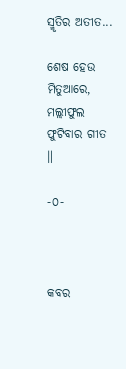ସ୍ମୃତିର ଅତୀତ...

ଶେଷ ହେଉ ମିତୁଆରେ, ମଲ୍ଲୀଫୁଲ ଫୁଟିବାର ଗୀତ ॥

-୦-



କବର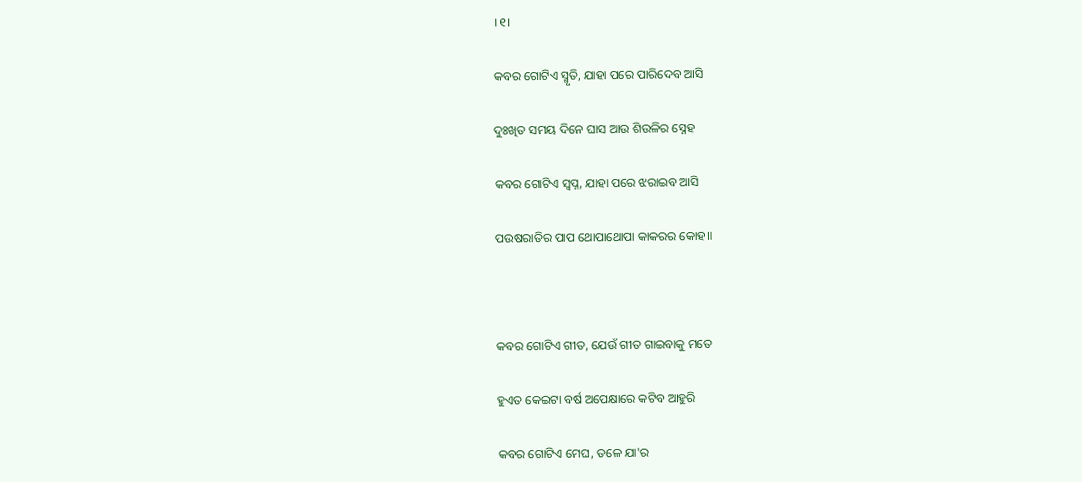।୧।

କବର ଗୋଟିଏ ସ୍ମୃତି, ଯାହା ପରେ ପାରିଦେବ ଆସି

ଦୁଃଖିତ ସମୟ ଦିନେ ଘାସ ଆଉ ଶିଉଳିର ସ୍ନେହ

କବର ଗୋଟିଏ ସ୍ୱପ୍ନ, ଯାହା ପରେ ଝରାଇବ ଆସି

ପଉଷରାତିର ପାପ ଥୋପାଥୋପା କାକରର କୋହ॥



କବର ଗୋଟିଏ ଗୀତ, ଯେଉଁ ଗୀତ ଗାଇବାକୁ ମତେ

ହୁଏତ କେଇଟା ବର୍ଷ ଅପେକ୍ଷାରେ କଟିବ ଆହୁରି

କବର ଗୋଟିଏ ମେଘ, ତଳେ ଯା'ର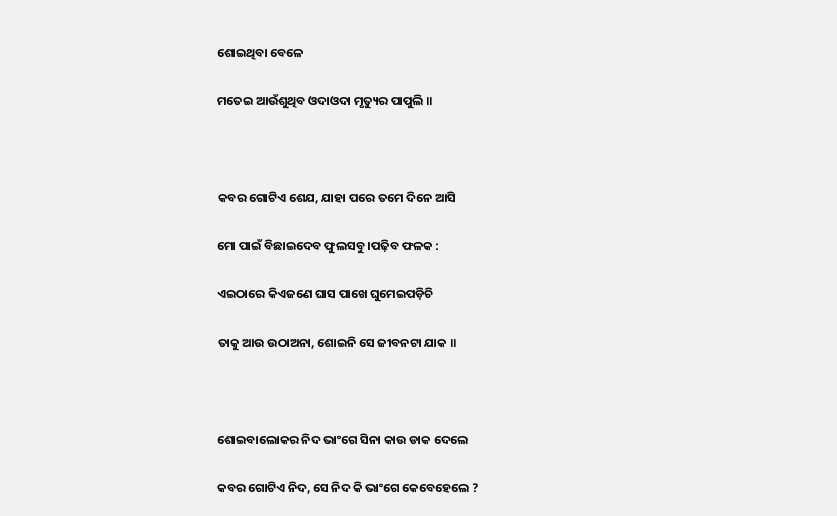ଶୋଇଥିବା ବେଳେ

ମତେଇ ଆଉଁଶୁଥିବ ଓଦାଓଦା ମୃତ୍ୟୁର ପାପୁଲି ॥



କବର ଗୋଟିଏ ଶେଯ, ଯାହା ପରେ ତମେ ଦିନେ ଆସି

ମୋ ପାଇଁ ବିଛାଇଦେବ ଫୁଲସବୁ ।ପଢ଼ିବ ଫଳକ :

ଏଇଠାରେ କିଏଜଣେ ଘାସ ପାଖେ ଘୁମେଇପଡ଼ିଚି

ତାକୁ ଆଉ ଉଠାଅନା, ଶୋଇନି ସେ ଜୀବନଟା ଯାକ ॥



ଶୋଇବାଲୋକର ନିଦ ଭାଂଗେ ସିନା କାଉ ଡାକ ଦେଲେ

କବର ଗୋଟିଏ ନିଦ, ସେ ନିଦ କି ଭାଂଗେ କେବେହେଲେ ?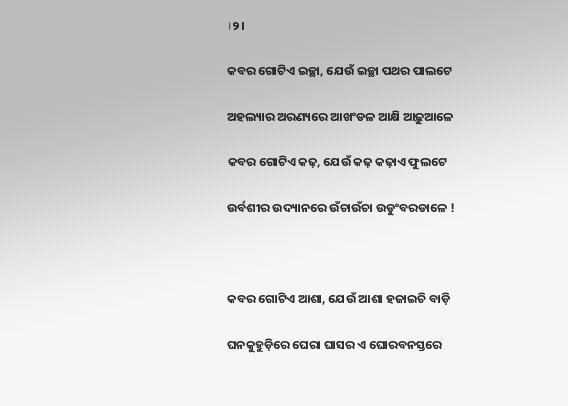।୨।

କବର ଗୋଟିଏ ଇଚ୍ଛା, ଯେଉଁ ଇଚ୍ଛା ପଥର ପାଲଟେ

ଅହଲ୍ୟାର ଅରଣ୍ୟରେ ଆଖଂଡଳ ଆକ୍ଷି ଆଢ଼ୁଆଳେ

କବର ଗୋଟିଏ କଢ଼, ଯେଉଁ କଢ଼ କଢ଼ାଏ ଫୁଲଟେ

ଉର୍ବଶୀର ଉଦ୍ୟାନରେ ଉଁଚାଉଁଚା ଉଡୁଂବରଡାଳେ !



କବର ଗୋଟିଏ ଆଶା, ଯେଉଁ ଆଶା ହଜାଇଚି ବାଡ଼ି

ଘନକୁହୁଡ଼ିରେ ଘେରା ଘାସର ଏ ଘୋରବନସ୍ତରେ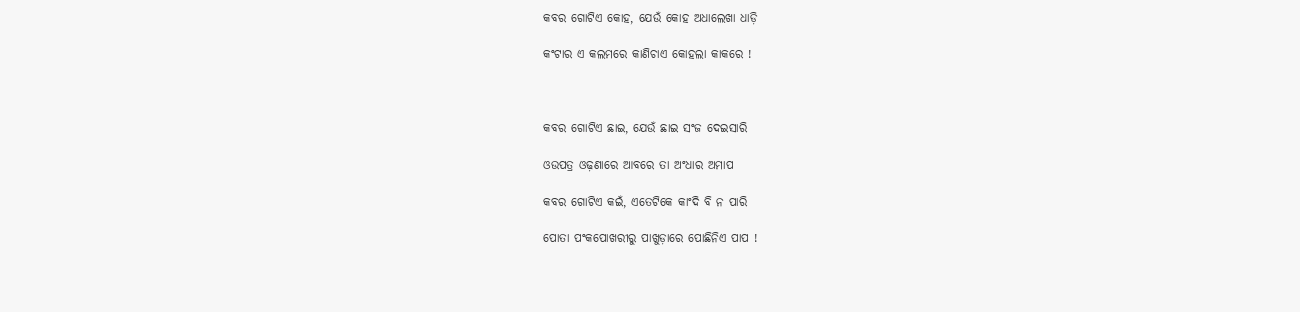କବର ଗୋଟିଏ କୋହ, ଯେଉଁ କୋହ ଅଧାଲେଖା ଧାଡ଼ି

କଂଟାର ଏ କଲମରେ କାଣିଚାଏ କୋହଲା କାକରେ !



କବର ଗୋଟିଏ ଛାଇ, ଯେଉଁ ଛାଇ ସଂଜ ଦେଇସାରି

ଓଉପତ୍ର ଓଢ଼ଣାରେ ଆବରେ ତା ଅଂଧାର ଅମାପ

କବର ଗୋଟିଏ କଇଁ, ଏତେଟିକେ କାଂଦି ବି ନ ପାରି

ପୋତା ପଂକପୋଖରୀରୁ ପାଖୁଡ଼ାରେ ପୋଛିନିଏ ପାପ !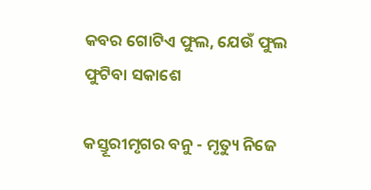କବର ଗୋଟିଏ ଫୁଲ, ଯେଉଁ ଫୁଲ ଫୁଟିବା ସକାଶେ

କସ୍ତୂରୀମୃଗର ବନୁ - ମୃତ୍ୟୁ ନିଜେ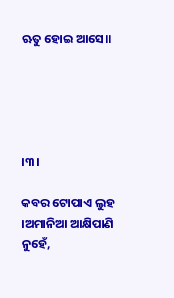ଋତୁ ହୋଇ ଆସେ॥





।୩।

କବର ଟୋପାଏ ଲୁହ ।ଅମାନିଆ ଆକ୍ଷିପାଣି ନୁହେଁ,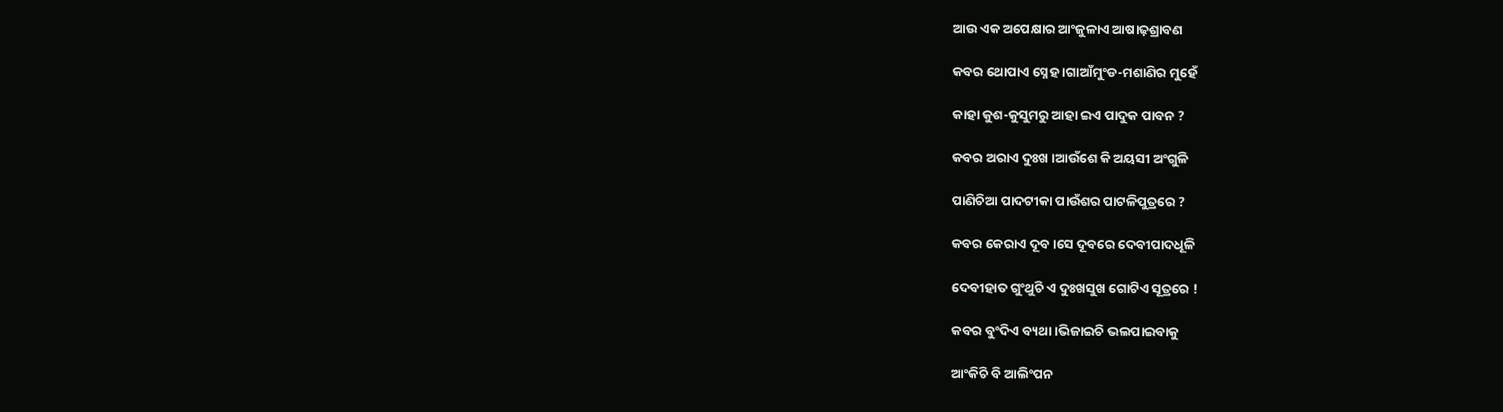ଆଉ ଏକ ଅପେକ୍ଷାର ଆଂଜୁଳାଏ ଆଷାଢ଼ଶ୍ରାବଣ

କବର ଥୋପାଏ ସ୍ନେହ ।ଗାଆଁମୁଂଡ-ମଶାଣିର ମୁହେଁ

କାହା କୁଶ-କୁସୁମରୁ ଆହା ଇଏ ପାଦୁକ ପାବନ ?

କବର ଅରାଏ ଦୁଃଖ ।ଆଉଁଶେ କି ଅୟସୀ ଅଂଗୁଳି

ପାଣିଚିଆ ପାଦଟୀକା ପାଉଁଶର ପାଟଳିପୁତ୍ରରେ ?

କବର କେରାଏ ଦୂବ ।ସେ ଦୂବରେ ଦେବୀପାଦଧୂଳି

ଦେବୀହାତ ଗୁଂଥୁଚି ଏ ଦୁଃଖସୁଖ ଗୋଟିଏ ସୂତ୍ରରେ !

କବର ବୁଂଦିଏ ବ୍ୟଥା।ଭିଜାଇଚି ଭଲପାଇବାକୁ

ଆଂକିଚି ବି ଆଲିଂପନ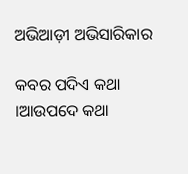ଅଭିଆଡ଼ୀ ଅଭିସାରିକାର

କବର ପଦିଏ କଥା ।ଆଉପଦେ କଥା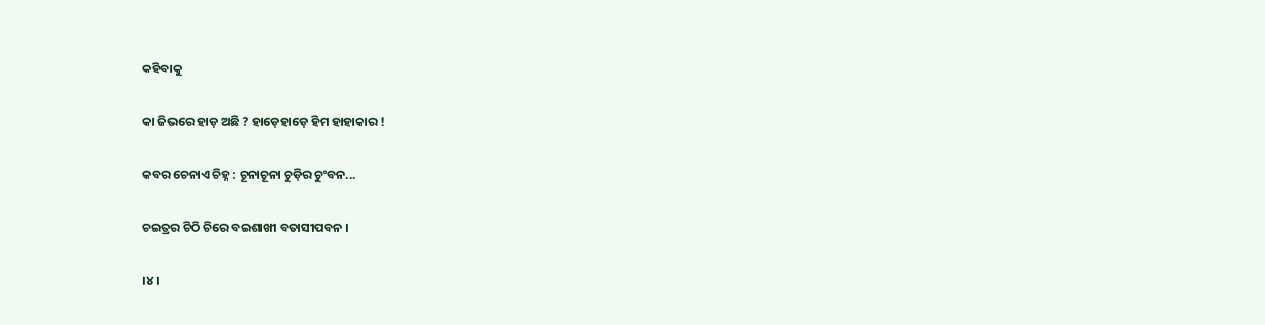କହିବାକୁ

କା ଜିଭରେ ହାଡ଼ ଅଛି ? ହାଡ଼େହାଡ଼େ ହିମ ହାହାକାର !

କବର ଚେନାଏ ଚିହ୍ନ : ଚୂନାଚୂନା ଚୁଡ଼ିର ଚୁଂବନ...

ଚଇତ୍ରର ଚିଠି ଚିରେ ବଇଶାଖୀ ବତାସୀପବନ ।

।୪।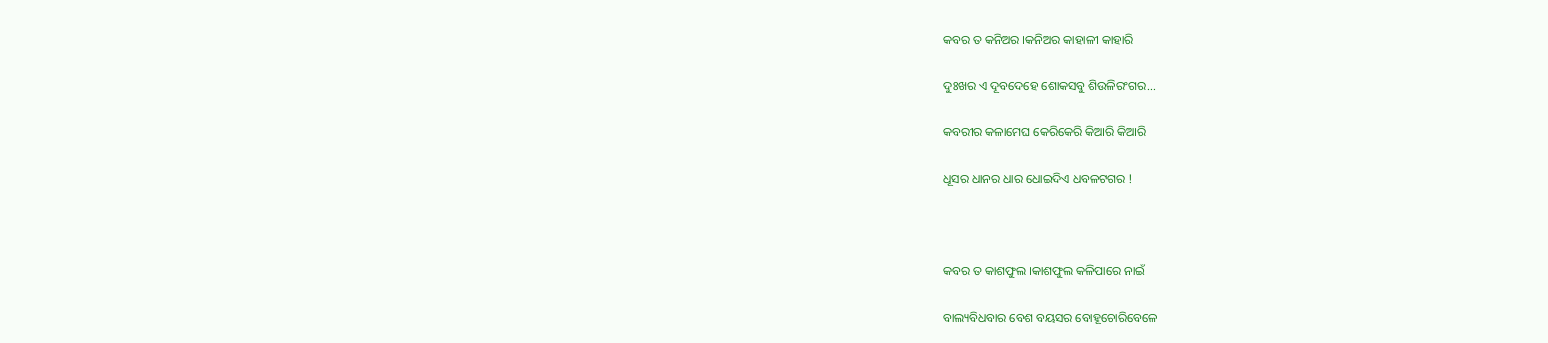କବର ତ କନିଅର ।କନିଅର କାହାଳୀ କାହାରି

ଦୁଃଖର ଏ ଦୂବଦେହେ ଶୋକସବୁ ଶିଉଳିରଂଗର...

କବରୀର କଳାମେଘ କେରିକେରି କିଆରି କିଆରି

ଧୂସର ଧାନର ଧାର ଧୋଇଦିଏ ଧବଳଟଗର !



କବର ତ କାଶଫୁଲ ।କାଶଫୁଲ କଳିପାରେ ନାଇଁ

ବାଲ୍ୟବିଧବାର ବେଶ ବୟସର ବୋହୂଚୋରିବେଳେ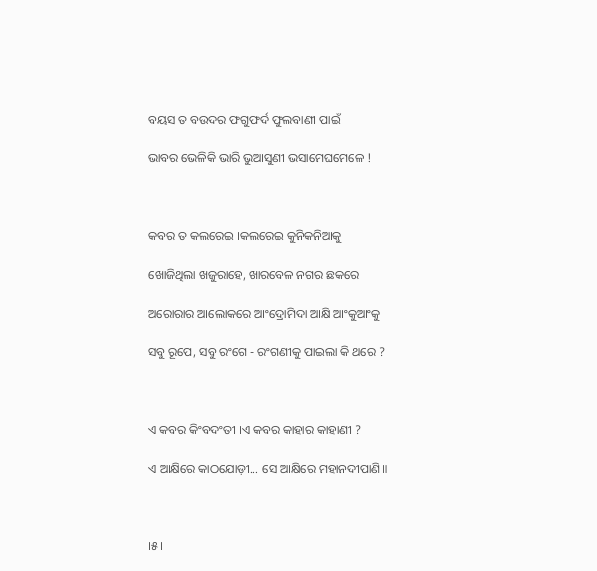ବୟସ ତ ବଉଦର ଫଗୁଫର୍ଦ ଫୁଲବାଣୀ ପାଇଁ

ଭାବର ଭେଳିକି ଭାରି ଭୁଆସୁଣୀ ଭସାମେଘମେଳେ !



କବର ତ କଲରେଇ ।କଲରେଇ କୁନିକନିଆକୁ

ଖୋଜିଥିଲା ଖଜୁରାହେ, ଖାରବେଳ ନଗର ଛକରେ

ଅରୋରାର ଆଲୋକରେ ଆଂଦ୍ରୋମିଦା ଆକ୍ଷି ଆଂକୁଆଂକୁ

ସବୁ ରୂପେ, ସବୁ ରଂଗେ - ରଂଗଣୀକୁ ପାଇଲା କି ଥରେ ?



ଏ କବର କିଂବଦଂତୀ ।ଏ କବର କାହାର କାହାଣୀ ?

ଏ ଆକ୍ଷିରେ କାଠଯୋଡ଼ୀ... ସେ ଆକ୍ଷିରେ ମହାନଦୀପାଣି॥



।୫।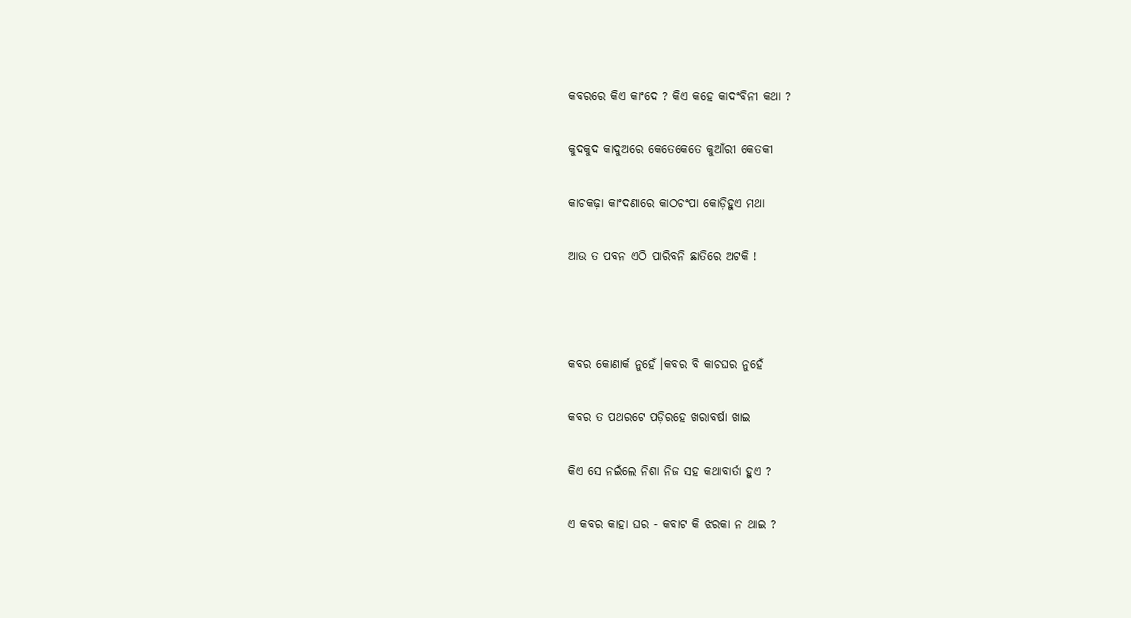କବରରେ କିଏ କାଂଦେ ? କିଏ କହେ କାଦଂବିନୀ କଥା ?

କୁଦକୁଦ କାଦୁଅରେ କେତେକେତେ କୁଆଁରୀ କେତକୀ

କାଚକଢ଼ା କାଂଦଣାରେ କାଠଚଂପା କୋଡ଼ିହୁଏ ମଥା

ଆଉ ତ ପବନ ଏଠି ପାରିବନି ଛାତିରେ ଅଟକି !



କବର କୋଣାର୍କ ନୁହେଁ ।କବର ବି କାଚଘର ନୁହେଁ

କବର ତ ପଥରଟେ ପଡ଼ିରହେ ଖରାବର୍ଷା ଖାଇ

କିଏ ସେ ନଇଁଲେ ନିଶା ନିଜ ସହ କଥାବାର୍ତା ହୁଏ ?

ଏ କବର କାହା ଘର - କବାଟ କି ଝରକା ନ ଥାଇ ?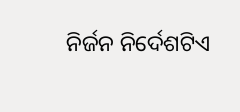ନିର୍ଜନ ନିର୍ଦେଶଟିଏ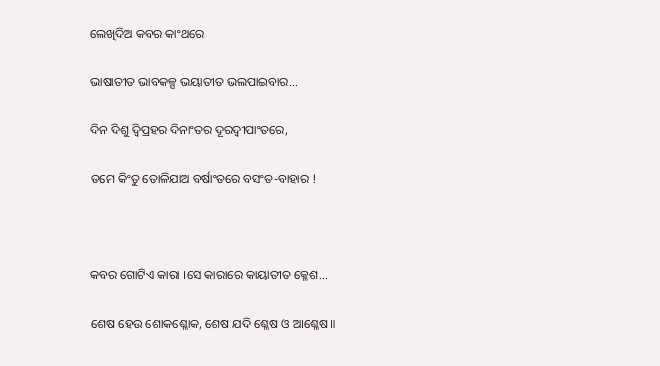ଲେଖିଦିଅ କବର କାଂଥରେ

ଭାଷାତୀତ ଭାବକଳ୍ପ ଭୟାତୀତ ଭଲପାଇବାର...

ଦିନ ଦିଶୁ ଦ୍ୱିପ୍ରହର ଦିନାଂତର ଦୂରଦ୍ୱୀପାଂତରେ,

ତମେ କିଂତୁ ତୋଳିଯାଅ ବର୍ଷାଂତରେ ବସଂତ-ବାହାର !



କବର ଗୋଟିଏ କାରା ।ସେ କାରାରେ କାୟାତୀତ କ୍ଳେଶ...

ଶେଷ ହେଉ ଶୋକଶ୍ଳୋକ, ଶେଷ ଯଦି ଶ୍ଳେଷ ଓ ଆଶ୍ଳେଷ॥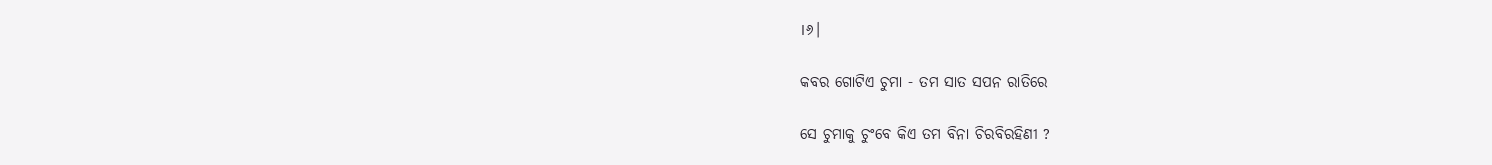।୬।

କବର ଗୋଟିଏ ଚୁମା - ତମ ସାତ ସପନ ରାତିରେ

ସେ ଚୁମାକୁ ଚୁଂବେ କିଏ ତମ ବିନା ଚିରବିରହିଣୀ ?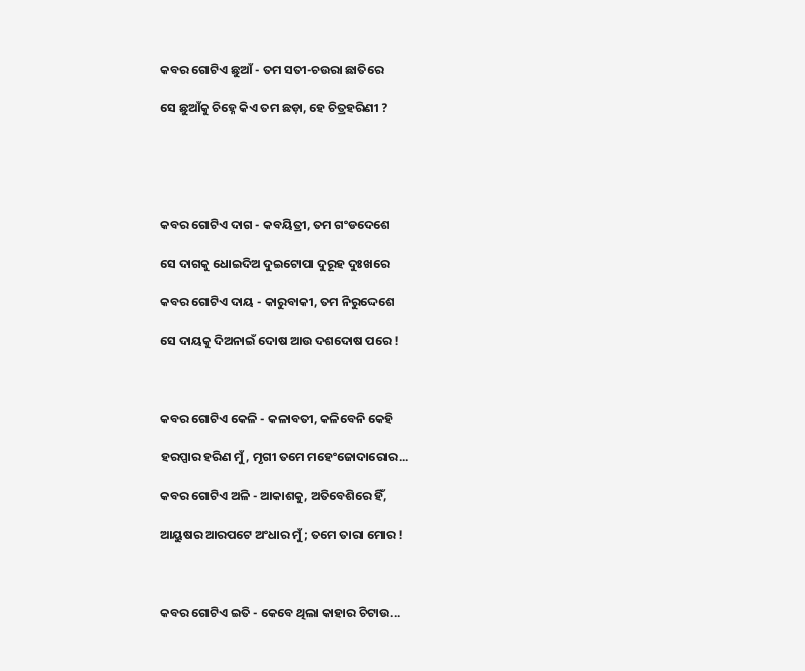କବର ଗୋଟିଏ ଛୁଆଁ - ତମ ସତୀ-ଚଉରା ଛାତିରେ

ସେ ଛୁଆଁକୁ ଚିହ୍ନେ କିଏ ତମ ଛଡ଼ା, ହେ ଚିତ୍ରହରିଣୀ ?





କବର ଗୋଟିଏ ଦାଗ - କବୟିତ୍ରୀ, ତମ ଗଂଡଦେଶେ

ସେ ଦାଗକୁ ଧୋଇଦିଅ ଦୁଇଟୋପା ଦୁରୂହ ଦୁଃଖରେ

କବର ଗୋଟିଏ ଦାୟ - କାରୁବାକୀ, ତମ ନିରୁଦ୍ଦେଶେ

ସେ ଦାୟକୁ ଦିଅନାଇଁ ଦୋଷ ଆଉ ଦଶଦୋଷ ପରେ !



କବର ଗୋଟିଏ କେଳି - କଳାବତୀ, କଳିବେନି କେହି

ହରପ୍ପାର ହରିଣ ମୁଁ, ମୃଗୀ ତମେ ମହେଂଜୋଦାରୋର...

କବର ଗୋଟିଏ ଅଳି - ଆକାଶକୁ, ଅତିବେଶିରେ ହିଁ,

ଆୟୁଷର ଆରପଟେ ଅଂଧାର ମୁଁ; ତମେ ତାରା ମୋର !



କବର ଗୋଟିଏ ଇତି - କେବେ ଥିଲା କାହାର ଚିଟାଉ...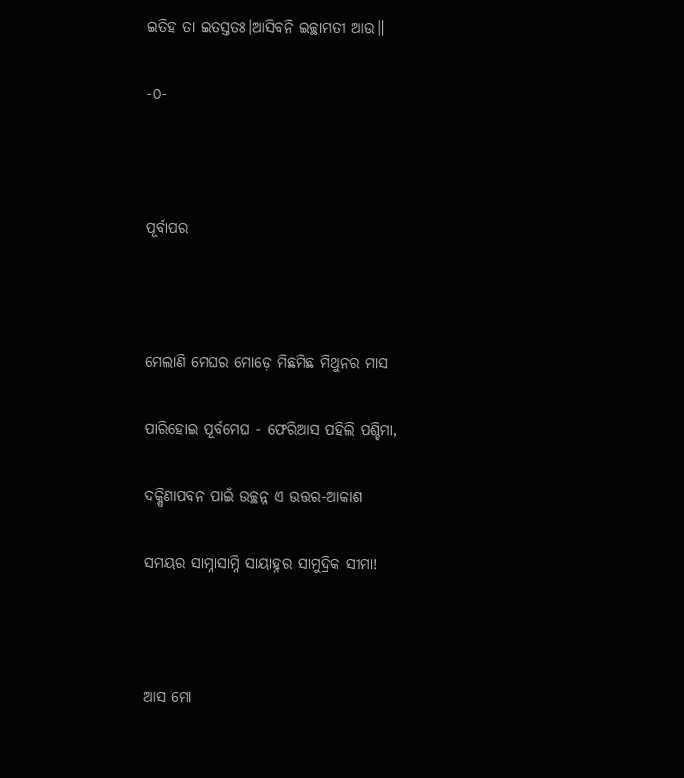ଇତିହ ତା ଇତସ୍ତତଃ।ଆସିବନି ଇଚ୍ଛାମତୀ ଆଉ॥

-୦-



ପୂର୍ବାପର



ମେଲାଣି ମେଘର ମୋଡ଼େ ମିଛମିଛ ମିଥୁନର ମାସ

ପାରିହୋଇ ପୂର୍ବମେଘ - ଫେରିଆସ ପହିଲି ପଶ୍ଚିମା,

ଦକ୍ଷିଣାପବନ ପାଇଁ ଉଚ୍ଛନ୍ନ ଏ ଉତ୍ତର-ଆକାଶ

ସମୟର ସାମ୍ନାସାମ୍ନି ସାୟାହ୍ନର ସାମୁଦ୍ରିକ ସୀମା!



ଆସ ମୋ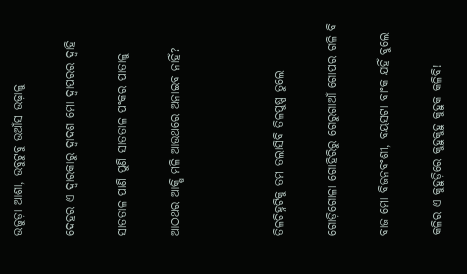ଉଜୁଡ଼ା ଆଶା, ଉବୁଟୁବୁ ଉଆଁସ ଉଢ଼ାଳୁ

ଦେହର ଏ ଦ୍ୱାରକାରୁ ଦ୍ୱାଦଶ ମୋ ଦ୍ୱାପରର ଦ୍ୱାହି

ସାତତାଳ ପାଣି ପୁଣି ସାତତାଳ ପଂକର ପାତାଳୁ

ଆଠଥର ଆକ୍ଷି ମଳି ଆଉଥରେ ଅନାଇବ ନାହିଁ?



ତିଳଚିହ୍ନଟିକୁ ତମ ତଲାସିବି ତିଳପୁଷ୍ପ ତୁଲେ

ଗୋଡ଼ିଗୋଳା ଗୋହିରିରୁ ଗେରୁଗାଆଁ ଗୋପର ଗଳି ବି

ବାଜ ମୋ ବିଜନବଂଶୀ, ବୟସଟା ବାଂକ ଯହିଁ ବୁଲେ

କଳିର ଏ କୁହୁଡ଼ିରେ କୁହୁକୁହୁ କୁହୁକ କଳିବି!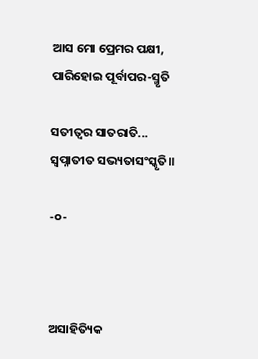ଆସ ମୋ ପ୍ରେମର ପକ୍ଷୀ, ପାରିହୋଇ ପୂର୍ବାପର-ସ୍ମୃତି

ସତୀତ୍ୱର ସାତରାତି... ସ୍ୱପ୍ନାତୀତ ସଭ୍ୟତାସଂସ୍କୃତି॥

-୦-



ଅସାହିତ୍ୟିକ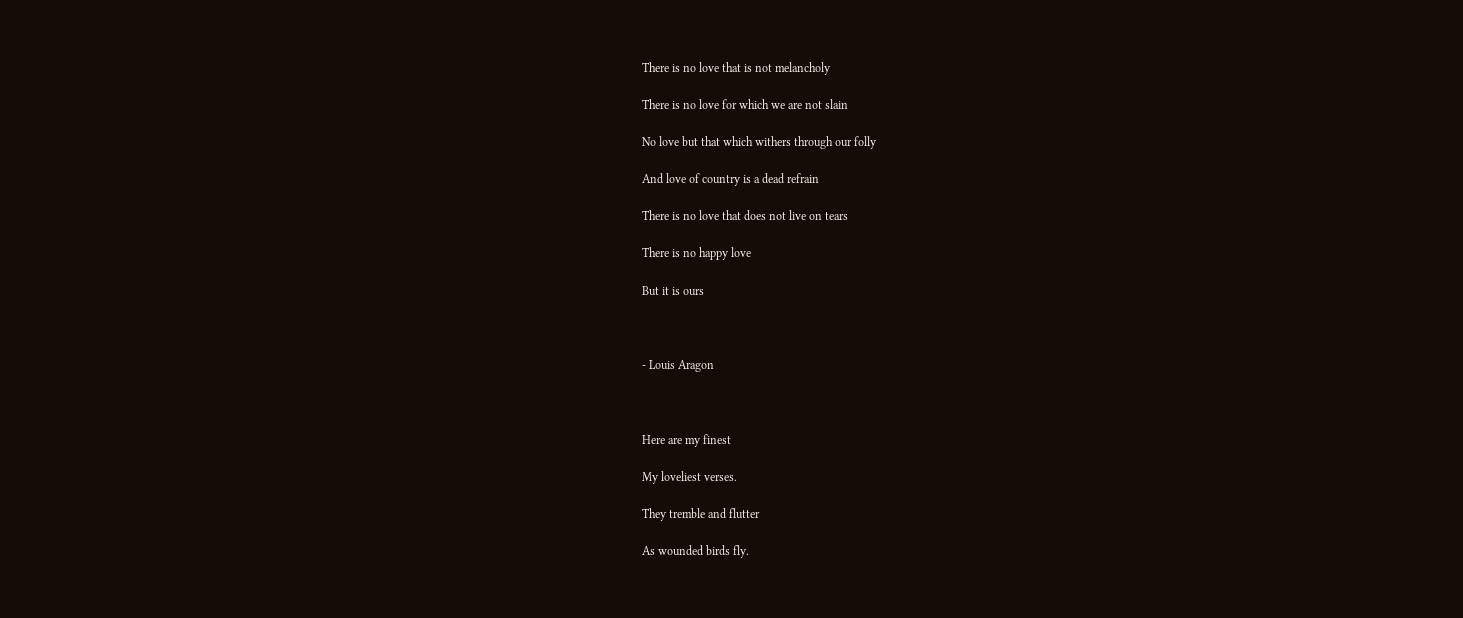There is no love that is not melancholy

There is no love for which we are not slain

No love but that which withers through our folly

And love of country is a dead refrain

There is no love that does not live on tears

There is no happy love

But it is ours



- Louis Aragon



Here are my finest

My loveliest verses.

They tremble and flutter

As wounded birds fly.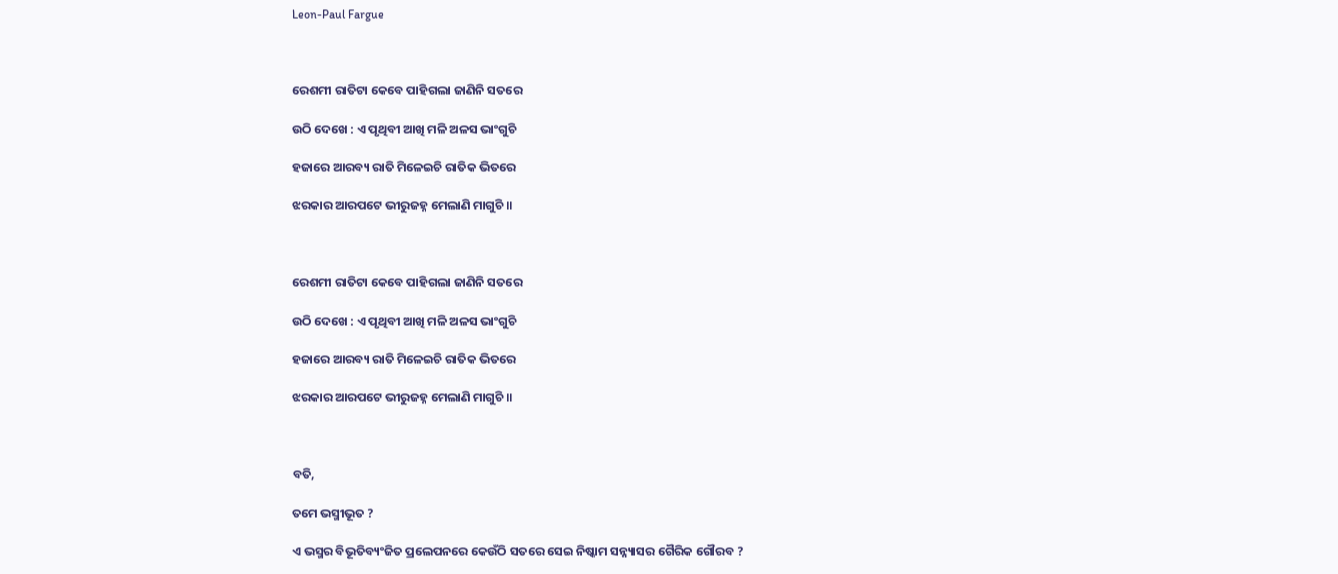Leon-Paul Fargue



ରେଶମୀ ରାତିଟା କେବେ ପାହିଗଲା ଜାଣିନି ସତରେ

ଉଠି ଦେଖେ : ଏ ପୃଥିବୀ ଆଖି ମଳି ଅଳସ ଭାଂଗୁଚି

ହଜାରେ ଆରବ୍ୟ ରାତି ମିଳେଇଚି ରାତିକ ଭିତରେ

ଝରକାର ଆରପଟେ ଭୀରୁଜହ୍ନ ମେଲାଣି ମାଗୁଚି ॥



ରେଶମୀ ରାତିଟା କେବେ ପାହିଗଲା ଜାଣିନି ସତରେ

ଉଠି ଦେଖେ : ଏ ପୃଥିବୀ ଆଖି ମଳି ଅଳସ ଭାଂଗୁଚି

ହଜାରେ ଆରବ୍ୟ ରାତି ମିଳେଇଚି ରାତିକ ଭିତରେ

ଝରକାର ଆରପଟେ ଭୀରୁଜହ୍ନ ମେଲାଣି ମାଗୁଚି ॥



ବତି,

ତମେ ଭସ୍ମୀଭୂତ ?

ଏ ଭସ୍ମର ବିଭୂତିବ୍ୟଂଜିତ ପ୍ରଲେପନରେ କେଉଁଠି ସତରେ ସେଇ ନିଷ୍କାମ ସନ୍ନ୍ୟାସର ଗୈରିକ ଗୌରବ ?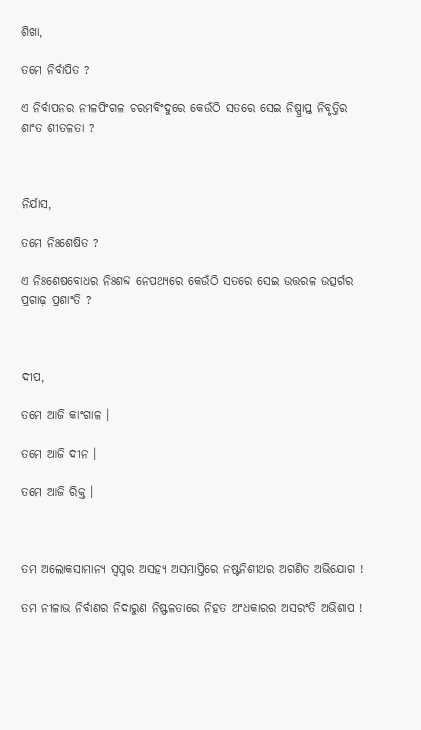ଶିଖା,

ତମେ ନିର୍ବାପିତ ?

ଏ ନିର୍ବାପନର ନୀଳପିଂଗଳ ଚରମବିଂଦୁରେ କେଉଁଠି ସତରେ ସେଇ ନିଷ୍ପ୍ରାପ୍ତ ନିବୃତ୍ତିର ଶାଂତ ଶୀତଳତା ?



ନିର୍ଯାସ,

ତମେ ନିଃଶେଷିତ ?

ଏ ନିଃଶେଷବୋଧର ନିଃଶବ୍ଦ ନେପଥ୍ୟରେ କେଉଁଠି ସତରେ ସେଇ ଉତ୍ତରଳ ଉତ୍ସର୍ଗର ପ୍ରଗାଢ଼ ପ୍ରଶାଂତି ?



ଦୀପ,

ତମେ ଆଜି କାଂଗାଳ ।

ତମେ ଆଜି ଦୀନ ।

ତମେ ଆଜି ରିକ୍ତ ।



ତମ ଅଲୋକସାମାନ୍ୟ ସ୍ୱପ୍ନର ଅସହ୍ୟ ଅସମାପ୍ତିରେ ନଷ୍ଟନିଶୀଥର ଅଗଣିତ ଅଭିଯୋଗ !

ତମ ନୀଳାଭ ନିର୍ବାଣର ନିଦାରୁଣ ନିଷ୍ଫଳତାରେ ନିହତ ଅଂଧକାରର ଅସରଂତି ଅଭିଶାପ !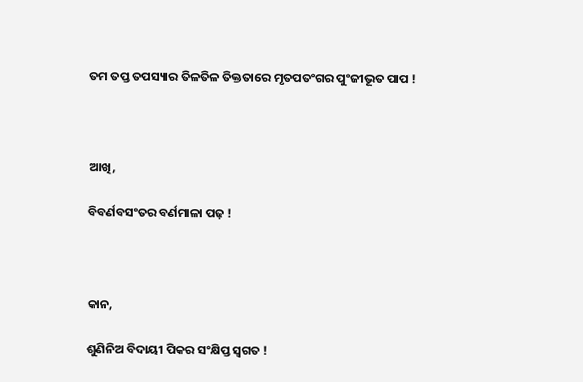ତମ ତପ୍ତ ତପସ୍ୟାର ତିଳତିଳ ତିକ୍ତତାରେ ମୃତପତଂଗର ପୁଂଜୀଭୂତ ପାପ !



ଆଖି,

ବିବର୍ଣବସଂତର ବର୍ଣମାଳା ପଢ଼ !



କାନ,

ଶୁଣିନିଅ ବିଦାୟୀ ପିକର ସଂକ୍ଷିପ୍ତ ସ୍ୱଗତ !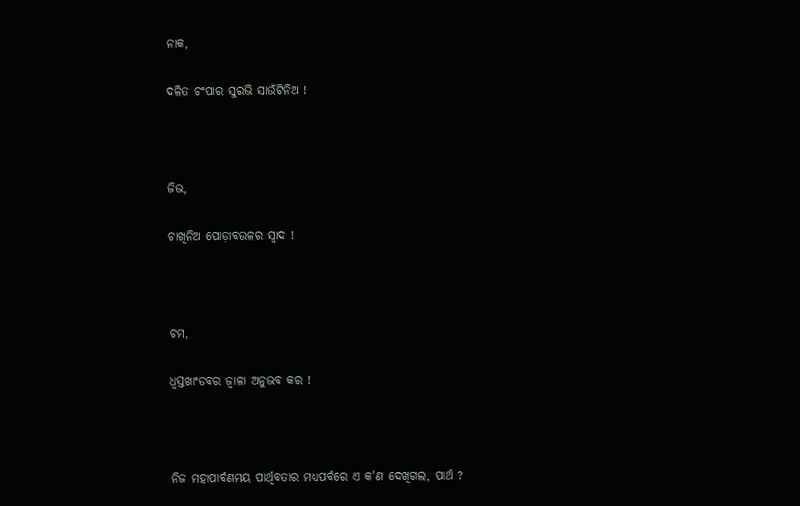ନାକ,

ଦଳିତ ଚଂପାର ସୁରଭି ସାଉଁଟିନିଅ !



ଜିଭ,

ଚାଖିନିଅ ପୋଡ଼ାବଉଳର ସ୍ୱାଦ !



ଚମ,

ଧ୍ୱସ୍ତଖାଂଡବର ଜ୍ୱାଳା ଅନୁଭବ କର !



ନିଜ ମହାପାର୍ବଣମୟ ପାର୍ଥିବତାର ମଧ୍ୟପର୍ବରେ ଏ କ'ଣ ଦେଖିଗଲ, ପାର୍ଥ ?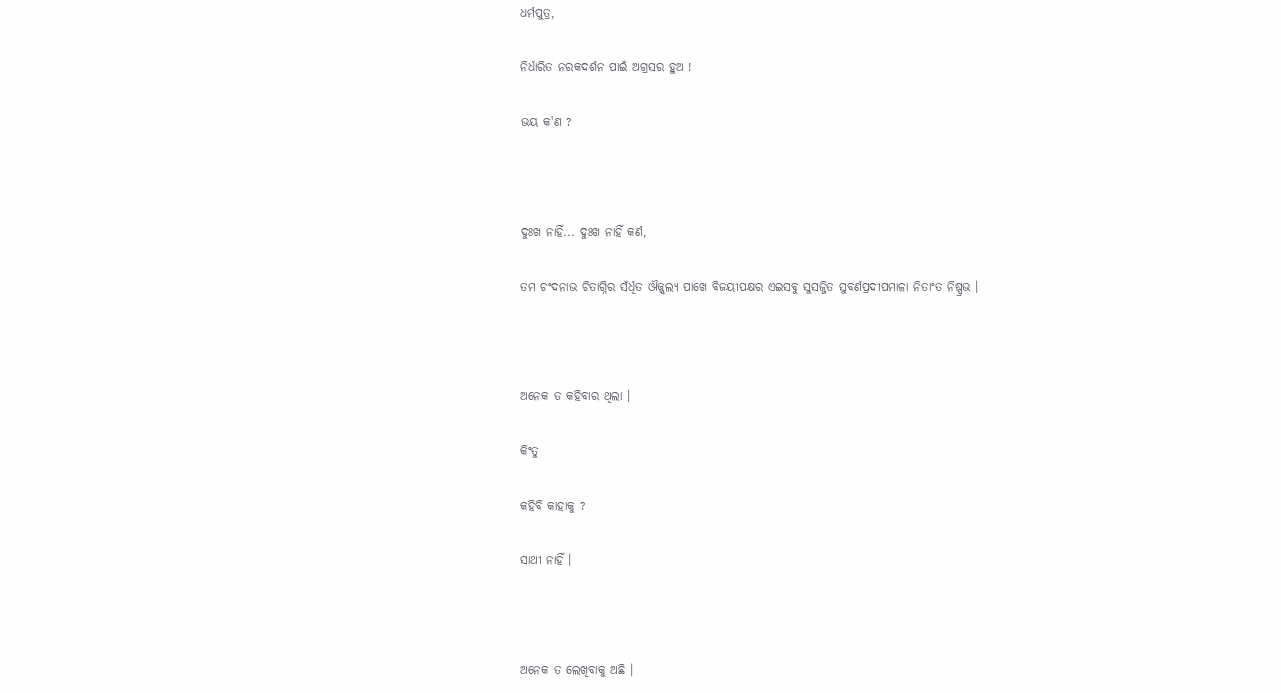ଧର୍ମପୁତ୍ର,

ନିର୍ଧାରିତ ନରକଦର୍ଶନ ପାଇଁ ଅଗ୍ରସର ହୁଅ !

ଭୟ କ'ଣ ?



ଦୁଃଖ ନାହିଁ... ଦୁଃଖ ନାହିଁ କର୍ଣ,

ତମ ଚଂଦନାଭ ଚିତାଗ୍ନିର ସଁର୍ଧିତ ଔଜ୍ଜ୍ୱଲ୍ୟ ପାଖେ ବିଜୟୀପକ୍ଷର ଏଇସବୁ ସୁସଜ୍ଜିତ ସୁବର୍ଣପ୍ରଦୀପମାଳା ନିତାଂତ ନିଷ୍ପ୍ରଭ ।



ଅନେକ ତ କହିବାର ଥିଲା ।

କିଂତୁ

କହିବି କାହାକୁ ?

ସାଥୀ ନାହିଁ ।



ଅନେକ ତ ଲେଖିବାକୁ ଅଛି ।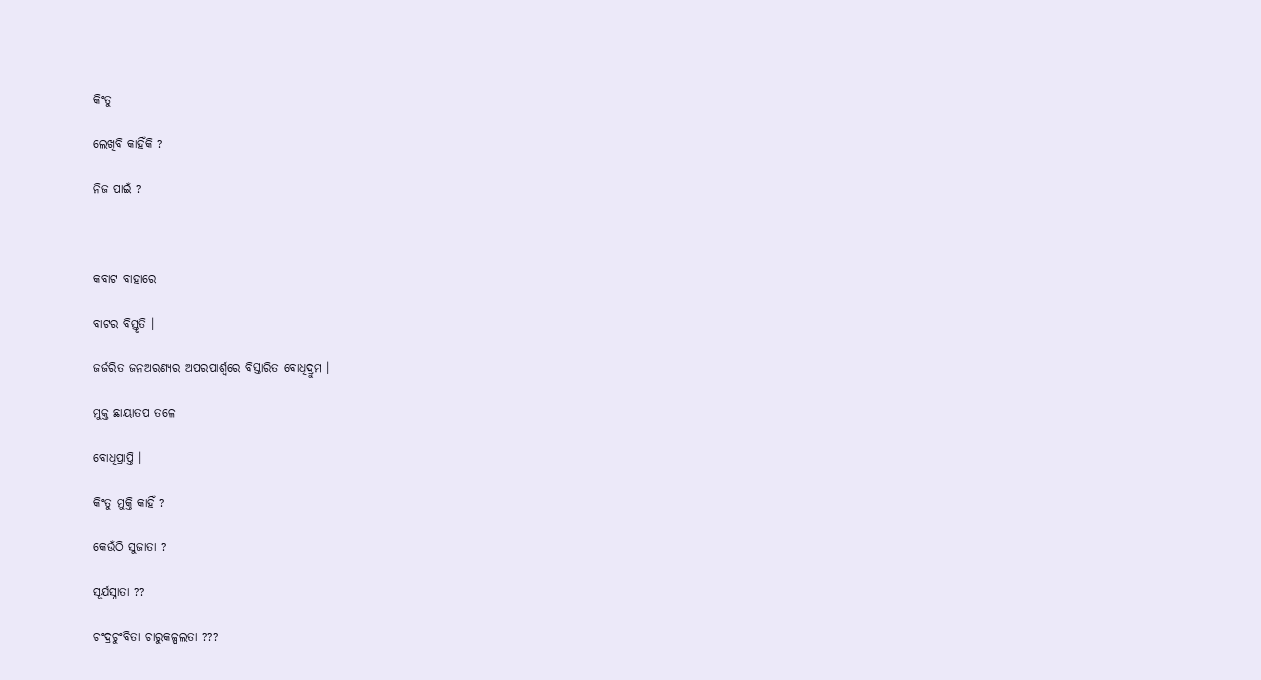କିଂତୁ

ଲେଖିବି କାହିଁକି ?

ନିଜ ପାଇଁ ?



କବାଟ ବାହାରେ

ବାଟର ବିସ୍ତୃତି ।

ଜର୍ଜରିତ ଜନଅରଣ୍ୟର ଅପରପାର୍ଶ୍ୱରେ ବିସ୍ତାରିତ ବୋଧିଦ୍ରୁମ ।

ମୁକ୍ତ ଛାୟାତପ ତଳେ

ବୋଧିପ୍ରାପ୍ତି ।

କିଂତୁ ମୁକ୍ତି କାହିଁ ?

କେଉଁଠି ସୁଜାତା ?

ସୂର୍ଯସ୍ନାତା ??

ଚଂଦ୍ରଚୁଂବିତା ଚାରୁକଳ୍ପଲତା ???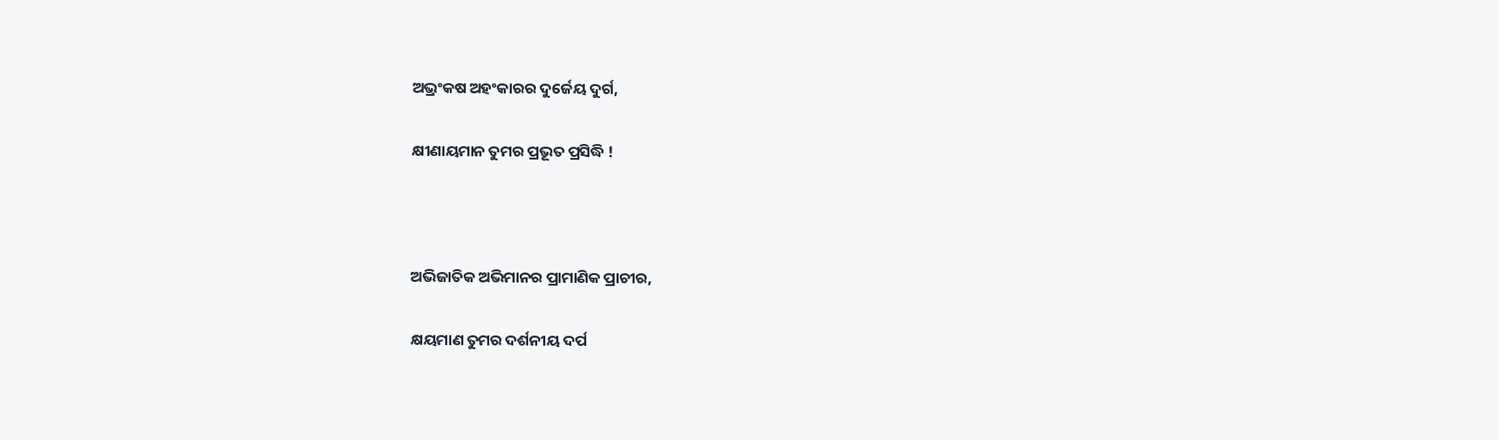ଅଭ୍ରଂକଷ ଅହଂକାରର ଦୁର୍ଜେୟ ଦୁର୍ଗ,

କ୍ଷୀଣାୟମାନ ତୁମର ପ୍ରଭୂତ ପ୍ରସିଦ୍ଧି !



ଅଭିଜାତିକ ଅଭିମାନର ପ୍ରାମାଣିକ ପ୍ରାଚୀର,

କ୍ଷୟମାଣ ତୁମର ଦର୍ଶନୀୟ ଦର୍ପ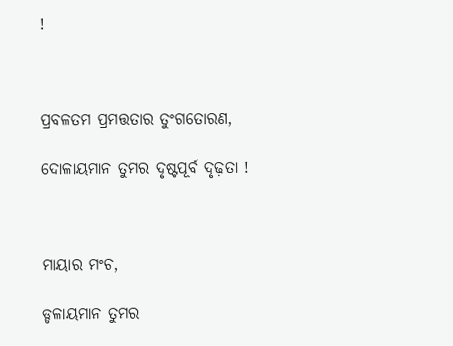!



ପ୍ରବଳତମ ପ୍ରମତ୍ତତାର ତୁଂଗତୋରଣ,

ଦୋଳାୟମାନ ତୁମର ଦୃଷ୍ଟପୂର୍ବ ଦୃଢ଼ତା !



ମାୟାର ମଂଚ,

ଡ୍ଡଳାୟମାନ ତୁମର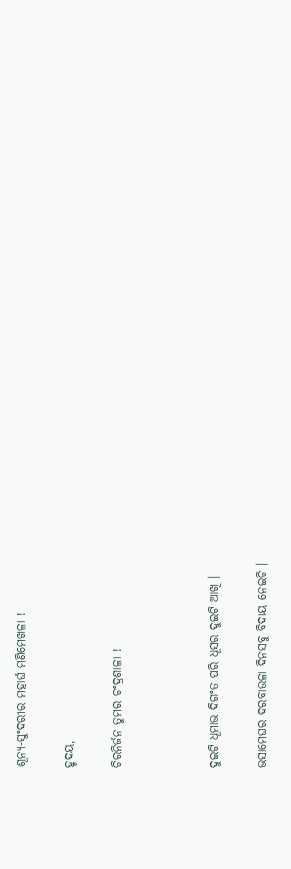ଶୂନ୍ୟ-ସୁଂଦରୀର ମହାର୍ଘ ମଣିମେଖଳା !

ହୃଦୟ,

ଚିରନିର୍ଜନ ତୁମର ଚଂଦ୍ରଶାଳା !



ଦୁଇଟି ଧୂମାଭ ଦିଗଂତ ପରି ଧୂସର ଦୁଇଟି ଆଖି ।

ଭସାମେଘର ଦରବାଉଳା ଦିନସବୁ ବିଦାୟ ନେଇଚି ।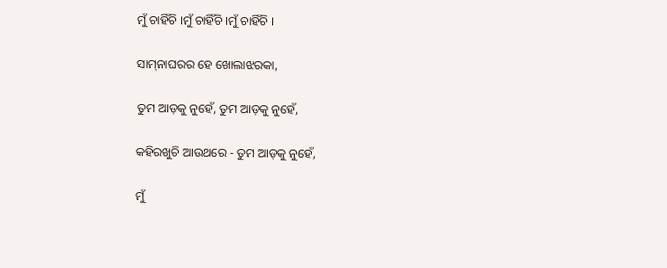ମୁଁ ଚାହିଁଚି ।ମୁଁ ଚାହିଁଚି ।ମୁଁ ଚାହିଁଚି ।

ସାମ୍‌ନାଘରର ହେ ଖୋଲାଝରକା,

ତୁମ ଆଡ଼କୁ ନୁହେଁ, ତୁମ ଆଡ଼କୁ ନୁହେଁ,

କହିରଖୁଚି ଆଉଥରେ - ତୁମ ଆଡ଼କୁ ନୁହେଁ,

ମୁଁ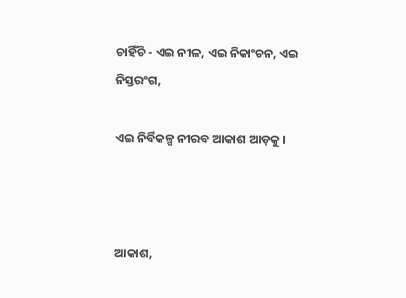ଚାହିଁଚି - ଏଇ ନୀଳ, ଏଇ ନିକାଂଚନ, ଏଇ ନିସ୍ତରଂଗ,

ଏଇ ନିର୍ବିକଳ୍ପ ନୀରବ ଆକାଶ ଆଡ଼କୁ ।



ଆକାଶ,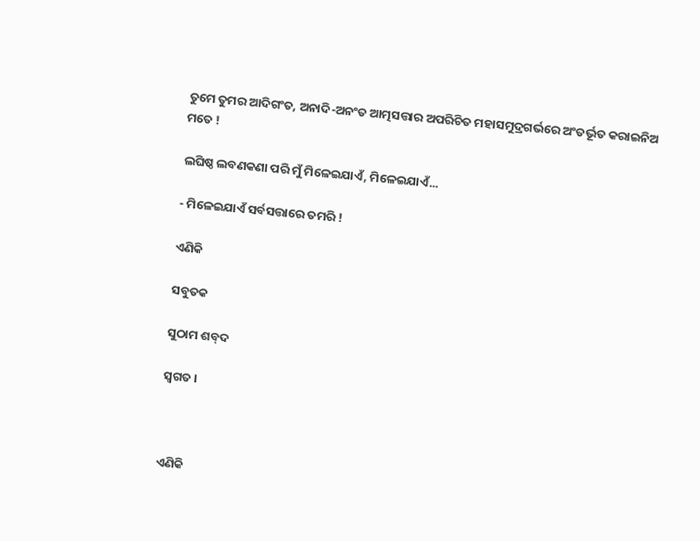ତୁମେ ତୁମର ଆଦିଗଂତ, ଅନାଦି-ଅନଂତ ଆତ୍ମସତ୍ତାର ଅପରିଚିତ ମହାସମୁଦ୍ରଗର୍ଭରେ ଅଂତର୍ଭୂତ କରାଇନିଅ ମତେ !

ଲଘିଷ୍ଠ ଲବଣକଣା ପରି ମୁଁ ମିଳେଇଯାଏଁ, ମିଳେଇଯାଏଁ...

- ମିଳେଇଯାଏଁ ସର୍ବସତ୍ତାରେ ତମରି !

ଏଣିକି

ସବୁତକ

ସୁଠାମ ଶବ୍‌ଦ

ସ୍ୱଗତ ।



ଏଣିକି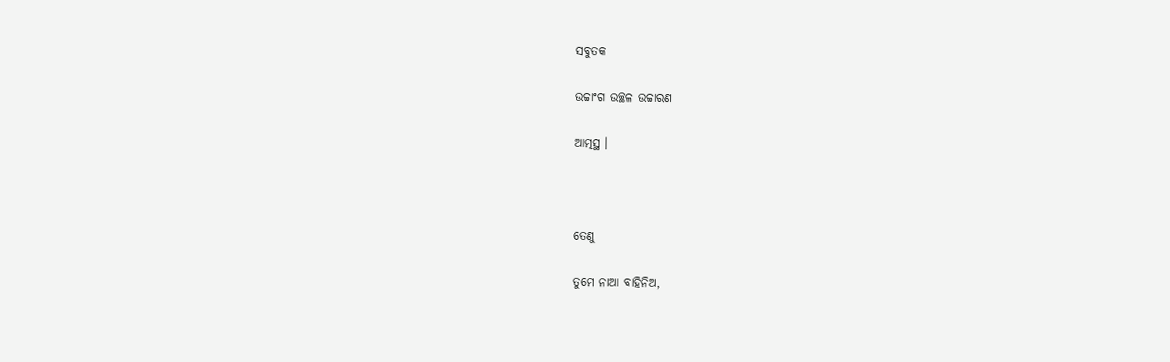ସବୁତକ

ଉଚ୍ଚାଂଗ ଉଚ୍ଛଳ ଉଚ୍ଚାରଣ

ଆତ୍ମସ୍ଥ ।



ତେଣୁ

ତୁମେ ନାଆ ବାହିନିଅ,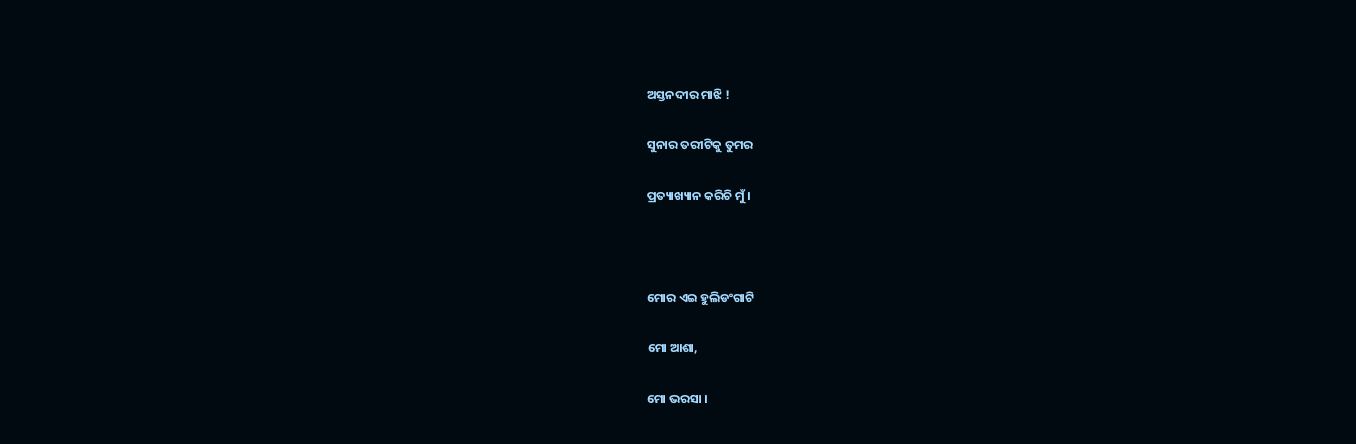ଅସ୍ତନଦୀର ମାଝି !

ସୁନାର ତରୀଟିକୁ ତୁମର

ପ୍ରତ୍ୟାଖ୍ୟାନ କରିଚି ମୁଁ ।



ମୋର ଏଇ ହୁଲିଡଂଗାଟି

ମୋ ଆଶା,

ମୋ ଭରସା ।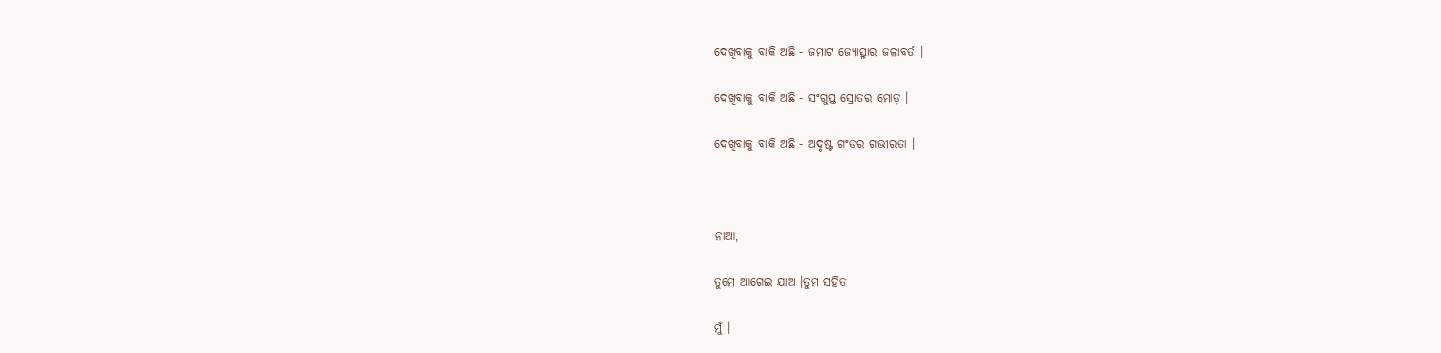ଦେଖିବାକୁ ବାକି ଅଛି - ଜମାଟ ଜ୍ୟୋତ୍ସ୍ନାର ଜଳାବର୍ତ ।

ଦେଖିବାକୁ ବାକି ଅଛି - ସଂଗୁପ୍ତ ସ୍ରୋତର ମୋଡ଼ ।

ଦେଖିବାକୁ ବାକି ଅଛି - ଅଦୃଷ୍ଟ ଗଂଡର ଗଭୀରତା ।



ନାଆ,

ତୁମେ ଆଗେଇ ଯାଅ ।ତୁମ ସହିତ

ମୁଁ ।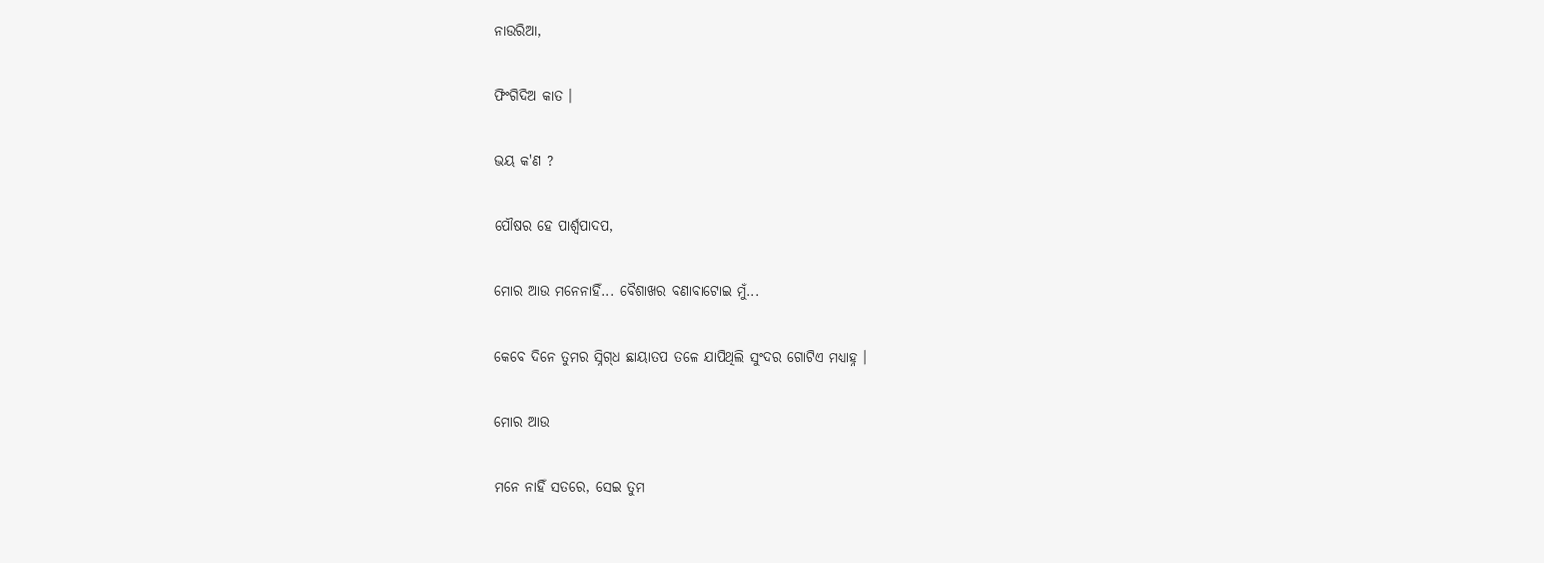ନାଉରିଆ,

ଫିଂଗିଦିଅ କାତ ।

ଭୟ କ'ଣ ?

ପୌଷର ହେ ପାର୍ଶ୍ୱପାଦପ,

ମୋର ଆଉ ମନେନାହିଁ... ବୈଶାଖର ବଣାବାଟୋଇ ମୁଁ...

କେବେ ଦିନେ ତୁମର ସ୍ନିଗ୍‌ଧ ଛାୟାତପ ତଳେ ଯାପିଥିଲି ସୁଂଦର ଗୋଟିଏ ମଧ୍ୟାହ୍ନ ।

ମୋର ଆଉ

ମନେ ନାହିଁ ସତରେ, ସେଇ ତୁମ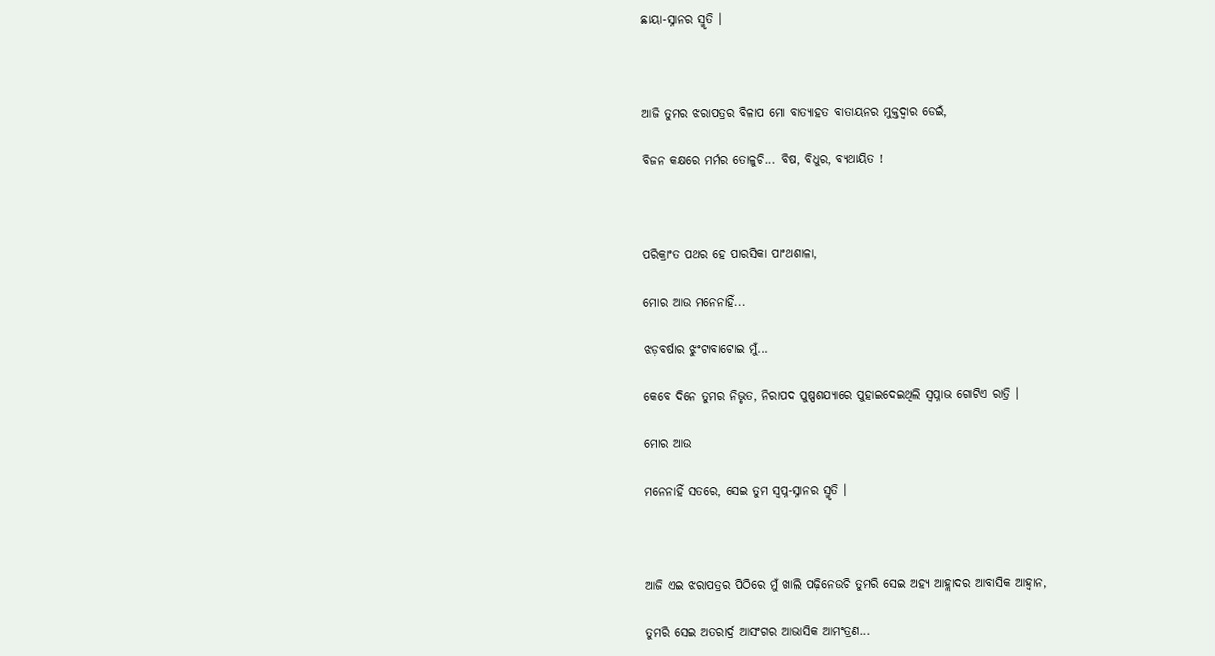ଛାୟା-ସ୍ନାନର ସ୍ମୃତି ।



ଆଜି ତୁମର ଝରାପତ୍ରର ବିଳାପ ମୋ ବାତ୍ୟାହତ ବାତାୟନର ମୁକ୍ତଦ୍ୱାର ଡେଇଁ,

ବିଜନ କକ୍ଷରେ ମର୍ମର ତୋଳୁଚି... ବିଷ, ବିଧୁର, ବ୍ୟଥାୟିତ !



ପରିକ୍ରାଂତ ପଥର ହେ ପାରସିକା ପାଂଥଶାଳା,

ମୋର ଆଉ ମନେନାହିଁ...

ଝଡ଼ବର୍ଷାର ଝୁଂଟାବାଟୋଇ ମୁଁ...

କେବେ ଦିନେ ତୁମର ନିଭୃତ, ନିରାପଦ ପୁଷ୍ପଶଯ୍ୟାରେ ପୁହାଇଦେଇଥିଲି ସ୍ୱପ୍ନାଭ ଗୋଟିଏ ରାତ୍ରି ।

ମୋର ଆଉ

ମନେନାହିଁ ସତରେ, ସେଇ ତୁମ ସ୍ୱପ୍ନ-ସ୍ନାନର ସ୍ମୃତି ।



ଆଜି ଏଇ ଝରାପତ୍ରର ପିଠିରେ ମୁଁ ଖାଲି ପଢ଼ିନେଉଚି ତୁମରି ସେଇ ଅହ୍ୟ ଆହ୍ଲାଦର ଆବାସିକ ଆହ୍ୱାନ,

ତୁମରି ସେଇ ଅତରାର୍ଦ୍ର ଆସଂଗର ଆଭାସିକ ଆମଂତ୍ରଣ...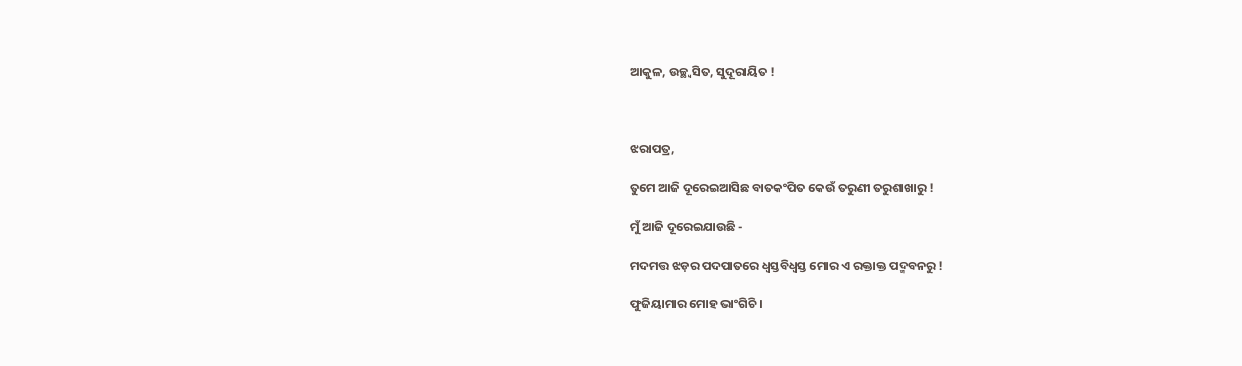ଆକୁଳ, ଉଚ୍ଛ୍ୱସିତ, ସୁଦୂରାୟିତ !



ଝରାପତ୍ର,

ତୁମେ ଆଜି ଦୂରେଇଆସିଛ ବାତକଂପିତ କେଉଁ ତରୁଣୀ ତରୁଶାଖାରୁ !

ମୁଁ ଆଜି ଦୂରେଇଯାଉଛି -

ମଦମତ୍ତ ଝଡ଼ର ପଦପାତରେ ଧ୍ୱସ୍ତବିଧ୍ୱସ୍ତ ମୋର ଏ ରକ୍ତାକ୍ତ ପଦ୍ମବନରୁ !

ଫୁଜିୟାମାର ମୋହ ଭାଂଗିଚି ।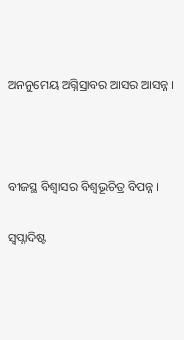ଅନନୁମେୟ ଅଗ୍ନିସ୍ରାବର ଆସର ଆସନ୍ନ ।



ବୀଜସ୍ଥ ବିଶ୍ୱାସର ବିଶ୍ୱଭୂଚିତ୍ର ବିପନ୍ନ ।

ସ୍ୱପ୍ନାଦିଷ୍ଟ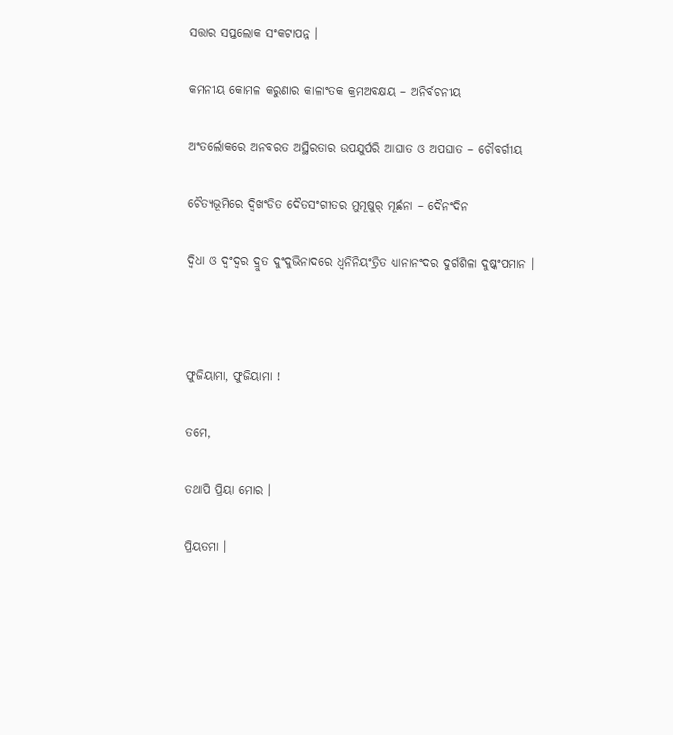ସତ୍ତାର ସପ୍ତଲୋକ ସଂକଟାପନ୍ନ ।

କମନୀୟ କୋମଳ କରୁଣାର କାଳାଂତକ କ୍ରମଅବକ୍ଷୟ – ଅନିର୍ବଚନୀୟ

ଅଂତର୍ଲୋକରେ ଅନବରତ ଅସ୍ଥିରତାର ଉପଯୁର୍ପରି ଆଘାତ ଓ ଅପଘାତ – ଚୌବର୍ଗୀୟ

ଚୈତ୍ୟଭୂମିରେ ଦ୍ୱିଖଂଡିତ ଦୈତସଂଗୀତର ମୁମୂଷୁର୍ ମୂର୍ଛନା – ଦୈନଂଦିନ

ଦ୍ୱିଧା ଓ ଦ୍ୱଂଦ୍ୱର ଦ୍ରୁତ ଦୁଂଦୁଭିନାଦରେ ଧ୍ୱନିନିୟଂତ୍ରିତ ଧ୍ୟାନାନଂଦର ଦୁର୍ଗଶିଳା ଦୁଷ୍କଂପମାନ ।



ଫୁଜିୟାମା, ଫୁଜିୟାମା !

ତମେ,

ତଥାପି ପ୍ରିୟା ମୋର ।

ପ୍ରିୟତମା ।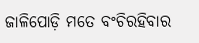ଜାଳିପୋଡ଼ି ମତେ ବଂଚିରହିବାର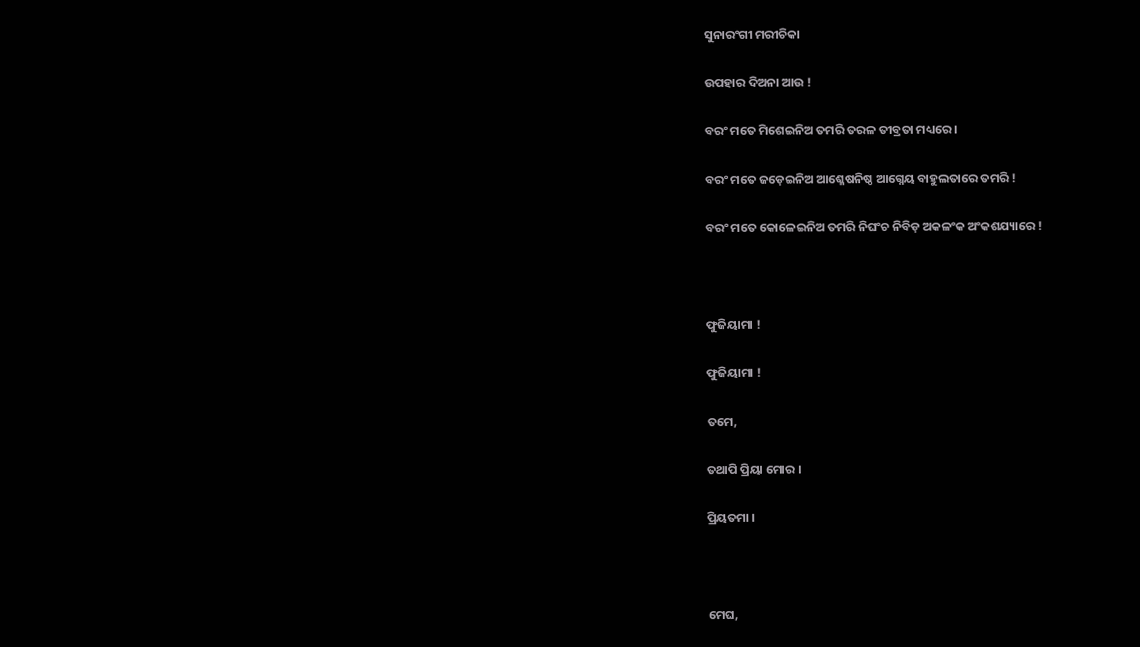ସୁନାରଂଗୀ ମରୀଚିକା

ଉପହାର ଦିଅନା ଆଉ !

ବରଂ ମତେ ମିଶେଇନିଅ ତମରି ତରଳ ତୀବ୍ରତା ମଧ୍ୟରେ ।

ବରଂ ମତେ ଜଡ଼େଇନିଅ ଆଶ୍ଳେଷନିଷ୍ଠ ଆଗ୍ନେୟ ବାହୁଲତାରେ ତମରି !

ବରଂ ମତେ କୋଳେଇନିଅ ତମରି ନିଘଂଚ ନିବିଡ଼ ଅକଳଂକ ଅଂକଶଯ୍ୟାରେ !



ଫୁଜିୟାମା !

ଫୁଜିୟାମା !

ତମେ,

ତଥାପି ପ୍ରିୟା ମୋର ।

ପ୍ରିୟତମା ।



ମେଘ,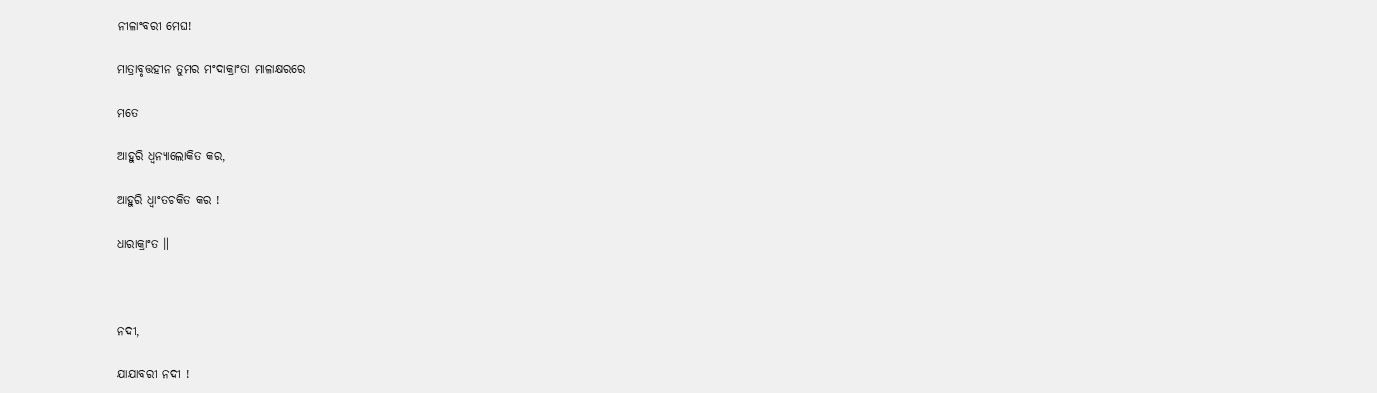ନୀଳାଂବରୀ ମେଘ!

ମାତ୍ରାବୃତ୍ତହୀନ ତୁମର ମଂଦାକ୍ରାଂତା ମାଳାକ୍ଷରରେ

ମତେ

ଆହୁରି ଧ୍ୱନ୍ୟାଲୋକିତ କର,

ଆହୁରି ଧ୍ୱାଂତଚକିତ କର !

ଧାରାକ୍ରାଂତ ॥



ନଦୀ,

ଯାଯାବରୀ ନଦୀ !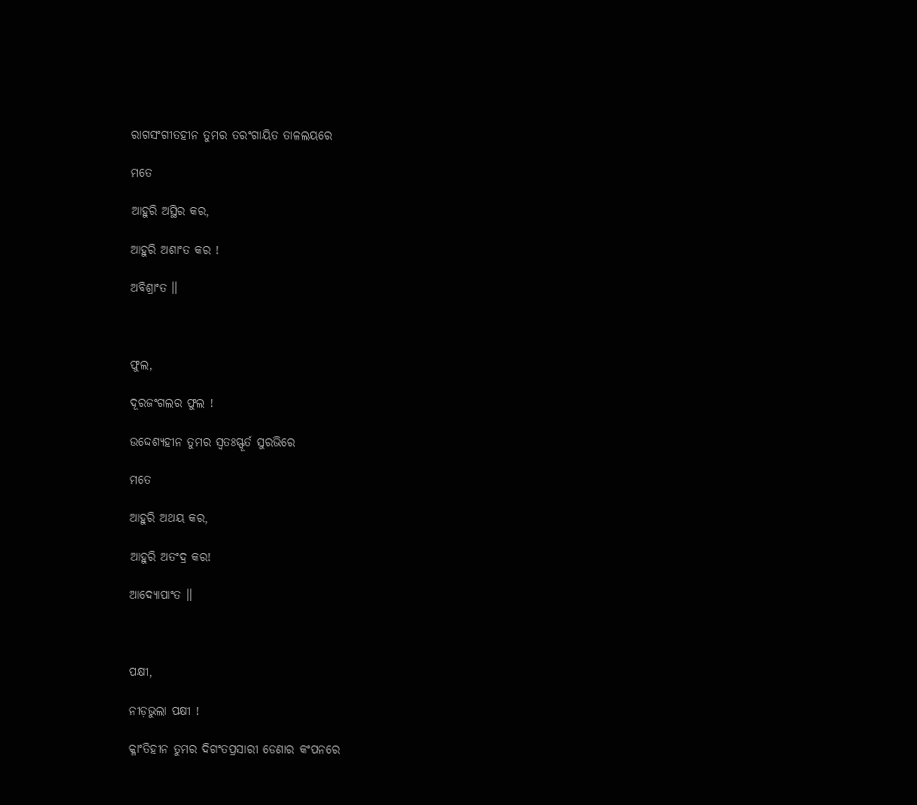ରାଗସଂଗୀତହୀନ ତୁମର ତରଂଗାୟିତ ତାଳଲୟରେ

ମତେ

ଆହୁରି ଅସ୍ଥିର କର,

ଆହୁରି ଅଶାଂତ କର !

ଅବିଶ୍ରାଂତ ॥



ଫୁଲ,

ଦୂରଜଂଗଲର ଫୁଲ !

ଉଦ୍ଦେଶ୍ୟହୀନ ତୁମର ସ୍ୱତଃସ୍ଫୂର୍ତ ସୁରଭିରେ

ମତେ

ଆହୁରି ଅଥୟ କର,

ଆହୁରି ଅତଂଦ୍ର କର!

ଆଦ୍ୟୋପାଂତ ॥



ପକ୍ଷୀ,

ନୀଡ଼ଭୁଲା ପକ୍ଷୀ !

କ୍ଳାଂତିହୀନ ତୁମର ଦିଗଂତପ୍ରସାରୀ ଡେଣାର କଂପନରେ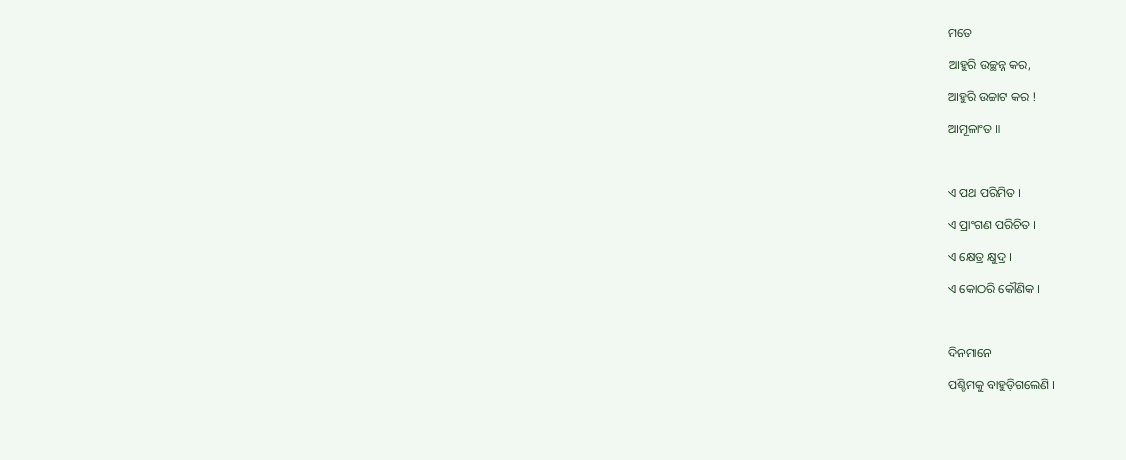ମତେ

ଆହୁରି ଉଚ୍ଛନ୍ନ କର,

ଆହୁରି ଉଚ୍ଚାଟ କର !

ଆମୂଳାଂତ ॥



ଏ ପଥ ପରିମିତ ।

ଏ ପ୍ରାଂଗଣ ପରିଚିତ ।

ଏ କ୍ଷେତ୍ର କ୍ଷୁଦ୍ର ।

ଏ କୋଠରି କୌଣିକ ।



ଦିନମାନେ

ପଶ୍ଚିମକୁ ବାହୁଡ଼ିଗଲେଣି ।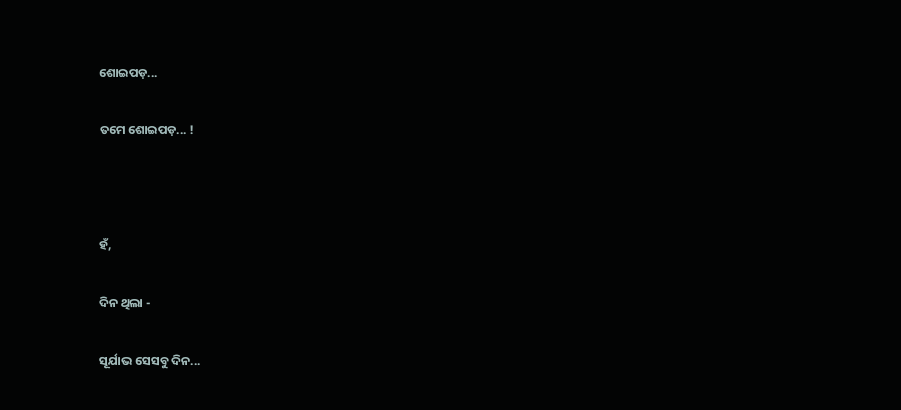ଶୋଇପଡ଼...

ତମେ ଶୋଇପଡ଼... !



ହଁ,

ଦିନ ଥିଲା -

ସୂର୍ଯାଭ ସେସବୁ ଦିନ...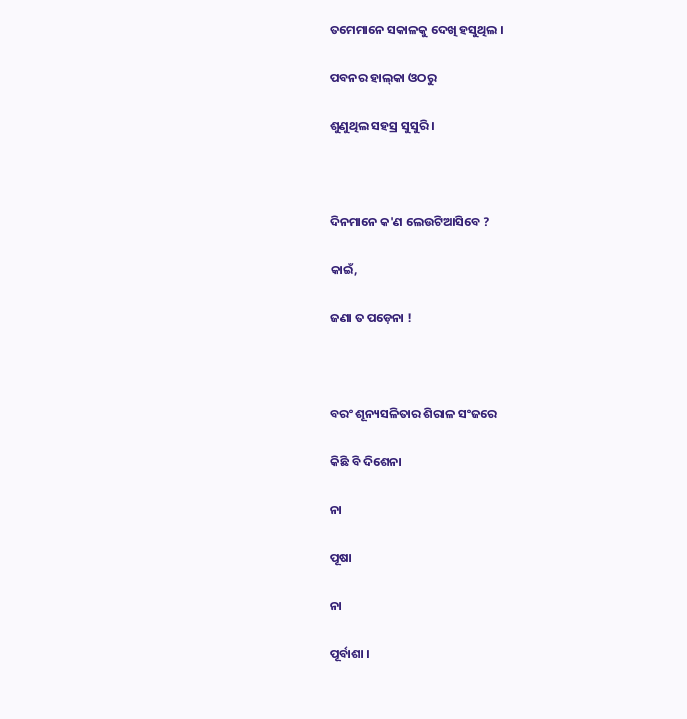ତମେମାନେ ସକାଳକୁ ଦେଖି ହସୁଥିଲ ।

ପବନର ହାଲ୍‌କା ଓଠରୁ

ଶୁଣୁଥିଲ ସହସ୍ର ସୁସୁରି ।



ଦିନମାନେ କ'ଣ ଲେଉଟିଆସିବେ ?

କାଇଁ,

ଜଣା ତ ପଡ଼େନା !



ବରଂ ଶୂନ୍ୟସଳିତାର ଶିରାଳ ସଂଜରେ

କିଛି ବି ଦିଶେନା

ନା

ପୂଷା

ନା

ପୂର୍ବାଶା ।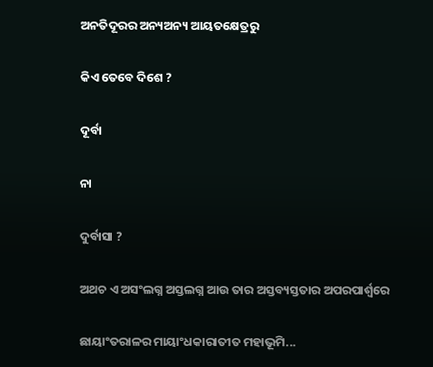ଅନତିଦୂରର ଅନ୍ୟଅନ୍ୟ ଆୟତକ୍ଷେତ୍ରରୁ

କିଏ ତେବେ ଦିଶେ ?

ଦୂର୍ବା

ନା

ଦୁର୍ବାସା ?

ଅଥଚ ଏ ଅସଂଲଗ୍ନ ଅସ୍ତଲଗ୍ନ ଆଉ ତାର ଅସ୍ତବ୍ୟସ୍ତତାର ଅପରପାର୍ଶ୍ୱରେ

ଛାୟାଂତରାଳର ମାୟାଂଧକାରାତୀତ ମହାଭୂମି...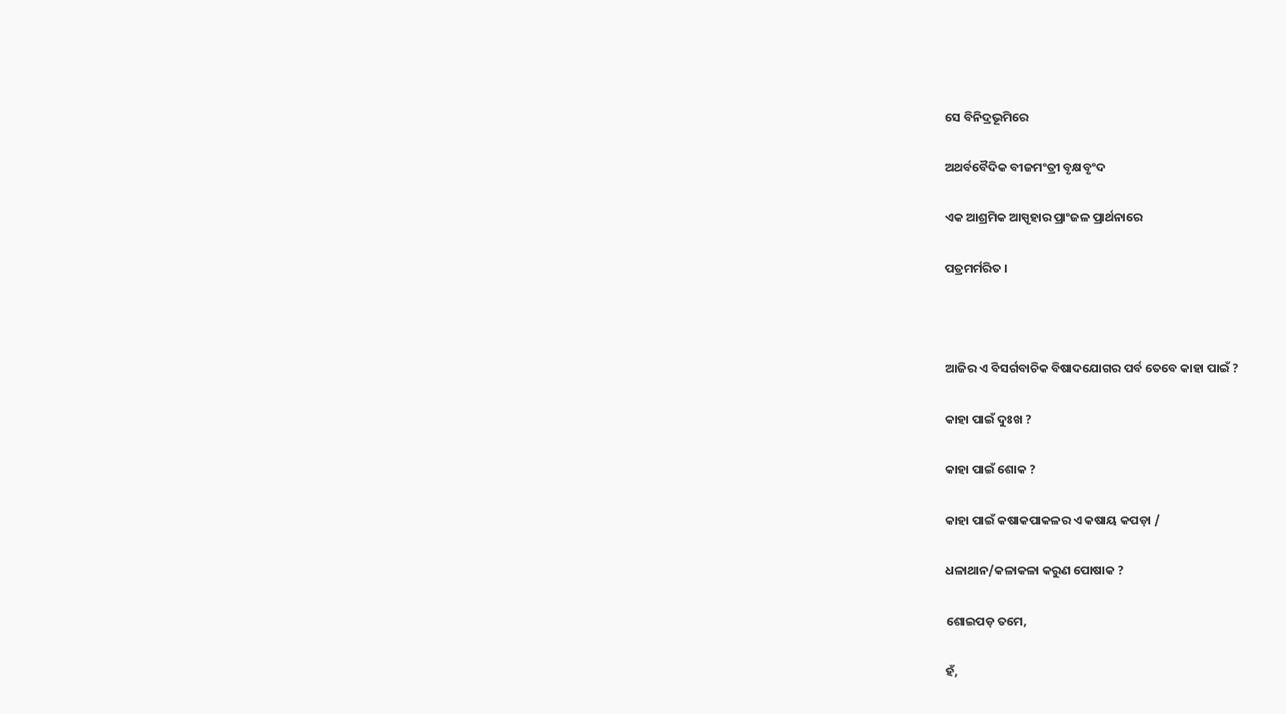ସେ ବିନିଦ୍ରଭୂମିରେ

ଅଥର୍ବବୈଦିକ ବୀଜମଂତ୍ରୀ ବୃକ୍ଷବୃଂଦ

ଏକ ଆଶ୍ରମିକ ଆସ୍ପୃହାର ପ୍ରାଂଜଳ ପ୍ରାର୍ଥନାରେ

ପତ୍ରମର୍ମରିତ ।



ଆଜିର ଏ ବିସର୍ଗବାଚିକ ବିଷାଦଯୋଗର ପର୍ବ ତେବେ କାହା ପାଇଁ ?

କାହା ପାଇଁ ଦୁଃଖ ?

କାହା ପାଇଁ ଶୋକ ?

କାହା ପାଇଁ କଷାକପାକଳର ଏ କଷାୟ କପଡ଼ା /

ଧଳାଥାନ/କଳାକଳା କରୁଣ ପୋଷାକ ?

ଶୋଇପଡ଼ ତମେ,

ହଁ,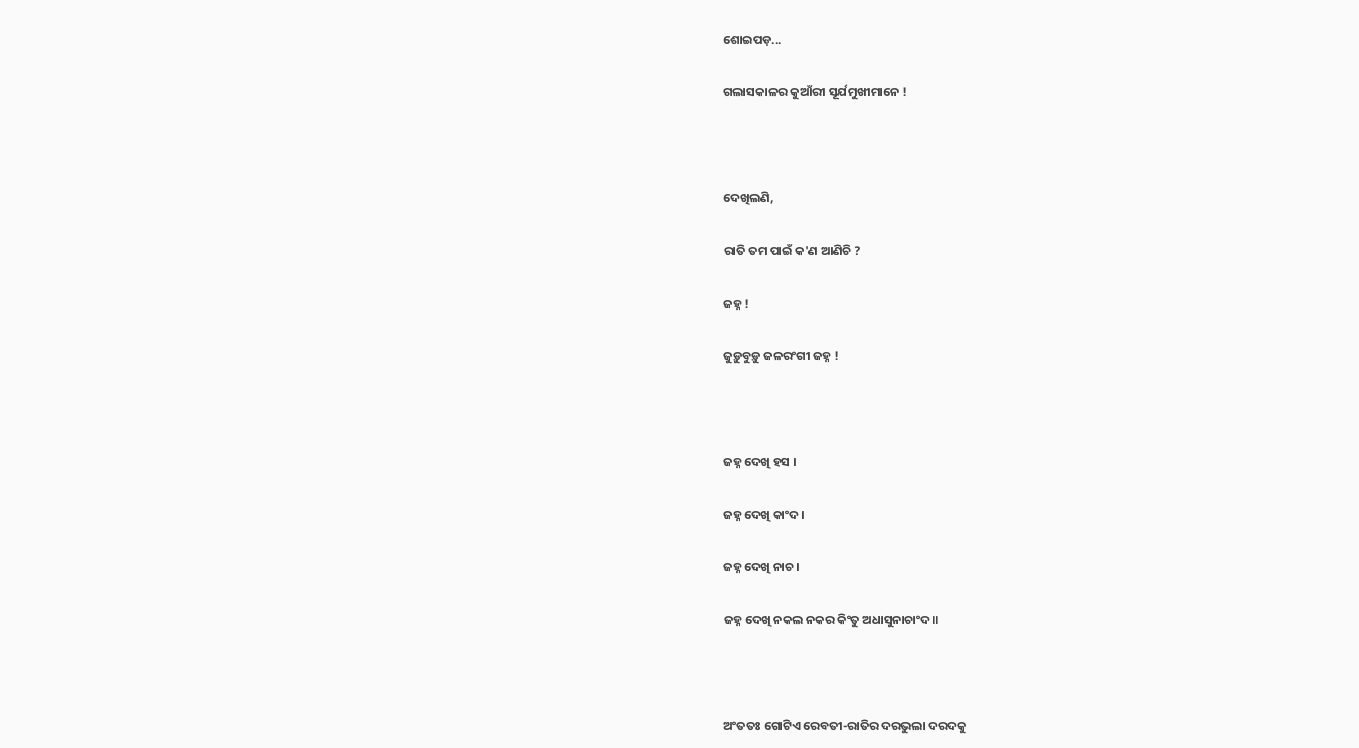ଶୋଇପଡ଼...

ଗଲାସକାଳର କୁଆଁରୀ ସୂର୍ଯମୁଖୀମାନେ !



ଦେଖିଲଣି,

ରାତି ତମ ପାଇଁ କ'ଣ ଆଣିଚି ?

ଜହ୍ନ !

ଜୁଡ଼ୁବୁଡ଼ୁ ଜଳରଂଗୀ ଜହ୍ନ !



ଜହ୍ନ ଦେଖି ହସ ।

ଜହ୍ନ ଦେଖି କାଂଦ ।

ଜହ୍ନ ଦେଖି ନାଚ ।

ଜହ୍ନ ଦେଖି ନକଲ ନକର କିଂତୁ ଅଧାସୁନାଚାଂଦ॥



ଅଂତତଃ ଗୋଟିଏ ରେବତୀ-ରାତିର ଦରଭୁଲା ଦରଦକୁ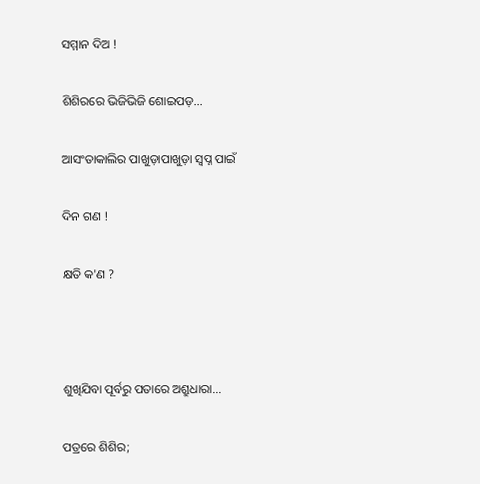ସମ୍ମାନ ଦିଅ !

ଶିଶିରରେ ଭିଜିଭିଜି ଶୋଇପଡ଼...

ଆସଂତାକାଲିର ପାଖୁଡ଼ାପାଖୁଡ଼ା ସ୍ୱପ୍ନ ପାଇଁ

ଦିନ ଗଣ !

କ୍ଷତି କ'ଣ ?



ଶୁଖିଯିବା ପୂର୍ବରୁ ପତାରେ ଅଶ୍ରୁଧାରା...

ପତ୍ରରେ ଶିଶିର;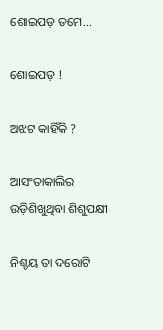ଶୋଇପଡ଼ ତମେ...

ଶୋଇପଡ଼ !

ଅଝଟ କାହିଁକି ?

ଆସଂତାକାଲିର ଉଡ଼ିଶିଖୁଥିବା ଶିଶୁପକ୍ଷୀ

ନିଶ୍ଚୟ ତା ଦରୋଟି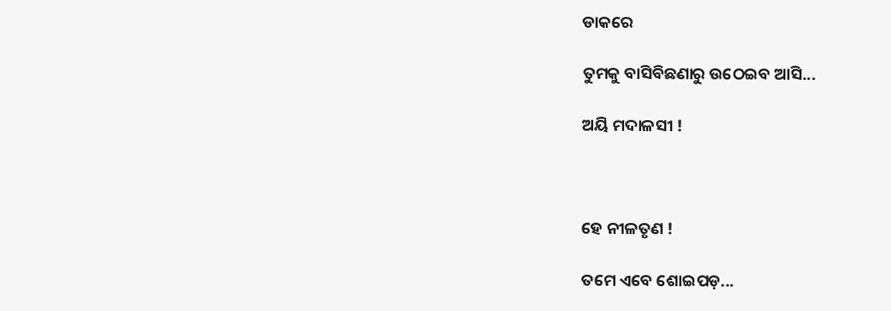ଡାକରେ

ତୁମକୁ ବାସିବିଛଣାରୁ ଉଠେଇବ ଆସି...

ଅୟି ମଦାଳସୀ !



ହେ ନୀଳତୃଣ !

ତମେ ଏବେ ଶୋଇପଡ଼...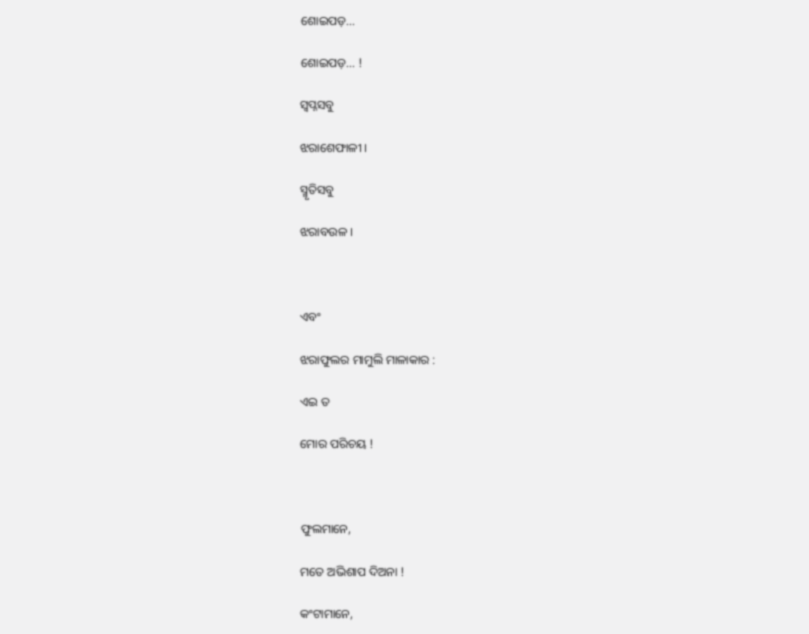ଶୋଇପଡ଼...

ଶୋଇପଡ଼... !

ସ୍ୱପ୍ନସବୁ

ଝରାଶେଫାଳୀ ।

ସ୍ମୃତିସବୁ

ଝରାବଉଳ ।



ଏବଂ

ଝରାଫୁଲର ମାମୁଲି ମାଳାକାର :

ଏଇ ତ

ମୋର ପରିଚୟ !



ଫୁଲମାନେ,

ମତେ ଅଭିଶାପ ଦିଅନା !

କଂଟାମାନେ,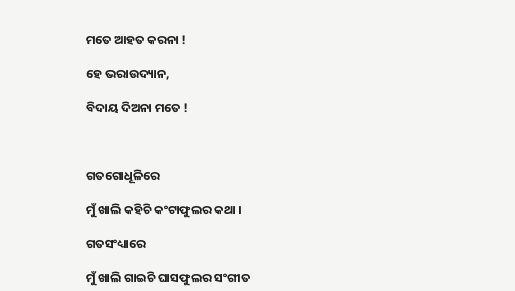ମତେ ଆହତ କରନା !

ହେ ଭରାଉଦ୍ୟାନ,

ବିଦାୟ ଦିଅନା ମତେ !



ଗତଗୋଧୂଳିରେ

ମୁଁ ଖାଲି କହିଚି କଂଟାଫୁଲର କଥା ।

ଗତସଂଧ୍ୟାରେ

ମୁଁ ଖାଲି ଗାଇଚି ଘାସଫୁଲର ସଂଗୀତ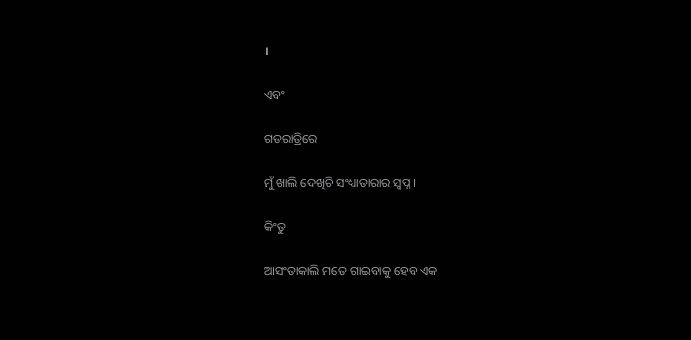।

ଏବଂ

ଗତରାତ୍ରିରେ

ମୁଁ ଖାଲି ଦେଖିଚି ସଂଧ୍ୟାତାରାର ସ୍ୱପ୍ନ ।

କିଂତୁ

ଆସଂତାକାଲି ମତେ ଗାଇବାକୁ ହେବ ଏକ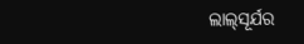ଲାଲ୍‌ସୂର୍ଯର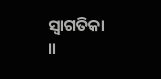ସ୍ୱାଗତିକା ॥